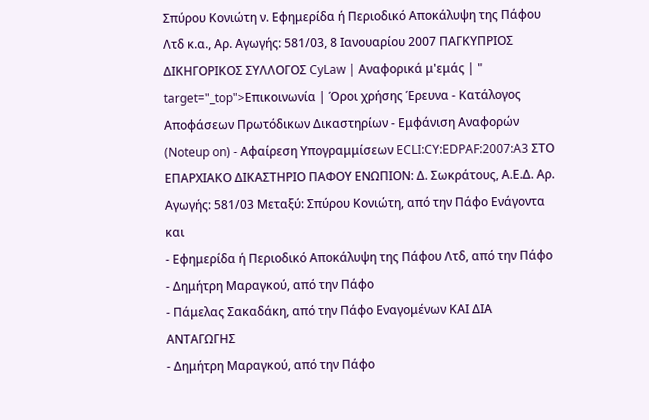Σπύρου Κονιώτη ν. Εφημερίδα ή Περιοδικό Αποκάλυψη της Πάφου Λτδ κ.α., Αρ. Αγωγής: 581/03, 8 Ιανουαρίου 2007 ΠΑΓΚΥΠΡΙΟΣ ΔΙΚΗΓΟΡΙΚΟΣ ΣΥΛΛΟΓΟΣ CyLaw | Αναφορικά μ'εμάς | " target="_top">Επικοινωνία | Όροι χρήσης Έρευνα - Κατάλογος Αποφάσεων Πρωτόδικων Δικαστηρίων - Εμφάνιση Αναφορών (Noteup on) - Αφαίρεση Υπογραμμίσεων ECLI:CY:EDPAF:2007:A3 ΣΤΟ ΕΠΑΡΧΙΑΚΟ ΔΙΚΑΣΤΗΡΙΟ ΠΑΦΟΥ ΕΝΩΠΙΟΝ: Δ. Σωκράτους, Α.Ε.Δ. Αρ. Αγωγής: 581/03 Μεταξύ: Σπύρου Κονιώτη, από την Πάφο Ενάγοντα και
- Εφημερίδα ή Περιοδικό Αποκάλυψη της Πάφου Λτδ, από την Πάφο
- Δημήτρη Μαραγκού, από την Πάφο
- Πάμελας Σακαδάκη, από την Πάφο Εναγομένων ΚΑΙ ΔΙΑ ΑΝΤΑΓΩΓΗΣ
- Δημήτρη Μαραγκού, από την Πάφο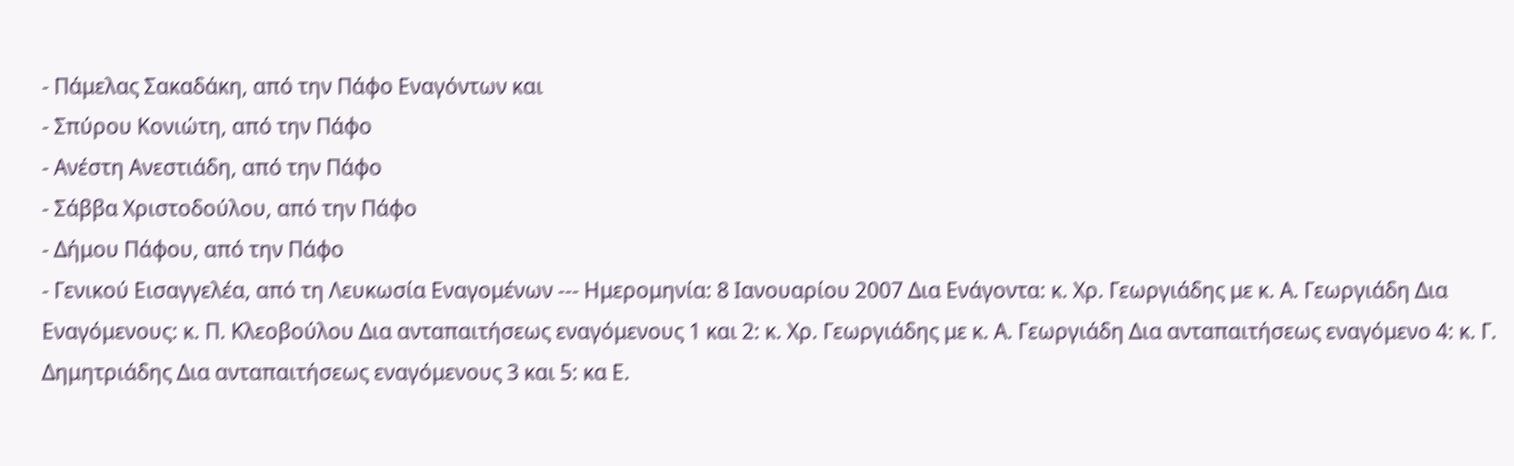- Πάμελας Σακαδάκη, από την Πάφο Εναγόντων και
- Σπύρου Κονιώτη, από την Πάφο
- Ανέστη Ανεστιάδη, από την Πάφο
- Σάββα Χριστοδούλου, από την Πάφο
- Δήμου Πάφου, από την Πάφο
- Γενικού Εισαγγελέα, από τη Λευκωσία Εναγομένων --- Ημερομηνία: 8 Ιανουαρίου 2007 Δια Ενάγοντα: κ. Χρ. Γεωργιάδης με κ. Α. Γεωργιάδη Δια Εναγόμενους: κ. Π. Κλεοβούλου Δια ανταπαιτήσεως εναγόμενους 1 και 2: κ. Χρ. Γεωργιάδης με κ. Α. Γεωργιάδη Δια ανταπαιτήσεως εναγόμενο 4: κ. Γ. Δημητριάδης Δια ανταπαιτήσεως εναγόμενους 3 και 5: κα Ε.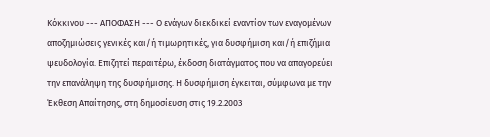Κόκκινου --- ΑΠΟΦΑΣΗ --- Ο ενάγων διεκδικεί εναντίον των εναγομένων αποζημιώσεις γενικές και/ή τιμωρητικές, για δυσφήμιση και/ή επιζήμια ψευδολογία. Επιζητεί περαιτέρω, έκδοση διατάγματος που να απαγορεύει την επανάληψη της δυσφήμισης. Η δυσφήμιση έγκειται, σύμφωνα με την Έκθεση Απαίτησης, στη δημοσίευση στις 19.2.2003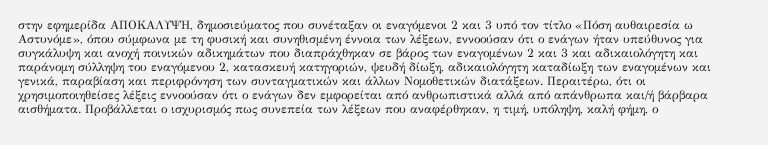στην εφημερίδα ΑΠΟΚΑΛΥΨΗ, δημοσιεύματος που συνέταξαν οι εναγόμενοι 2 και 3 υπό τον τίτλο «Πόση αυθαιρεσία ω Αστυνόμε», όπου σύμφωνα με τη φυσική και συνηθισμένη έννοια των λέξεων, εννοούσαν ότι ο ενάγων ήταν υπεύθυνος για συγκάλυψη και ανοχή ποινικών αδικημάτων που διαπράχθηκαν σε βάρος των εναγομένων 2 και 3 και αδικαιολόγητη και παράνομη σύλληψη του εναγόμενου 2, κατασκευή κατηγοριών, ψευδή δίωξη, αδικαιολόγητη καταδίωξη των εναγομένων και γενικά, παραβίαση και περιφρόνηση των συνταγματικών και άλλων Νομοθετικών διατάξεων. Περαιτέρω, ότι οι χρησιμοποιηθείσες λέξεις εννοούσαν ότι ο ενάγων δεν εμφορείται από ανθρωπιστικά αλλά από απάνθρωπα και/ή βάρβαρα αισθήματα. Προβάλλεται ο ισχυρισμός πως συνεπεία των λέξεων που αναφέρθηκαν, η τιμή, υπόληψη, καλή φήμη, ο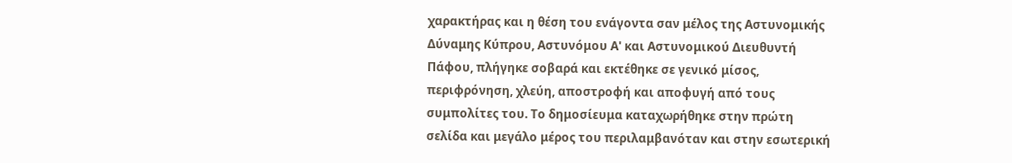χαρακτήρας και η θέση του ενάγοντα σαν μέλος της Αστυνομικής Δύναμης Κύπρου, Αστυνόμου Α' και Αστυνομικού Διευθυντή Πάφου, πλήγηκε σοβαρά και εκτέθηκε σε γενικό μίσος, περιφρόνηση, χλεύη, αποστροφή και αποφυγή από τους συμπολίτες του. Το δημοσίευμα καταχωρήθηκε στην πρώτη σελίδα και μεγάλο μέρος του περιλαμβανόταν και στην εσωτερική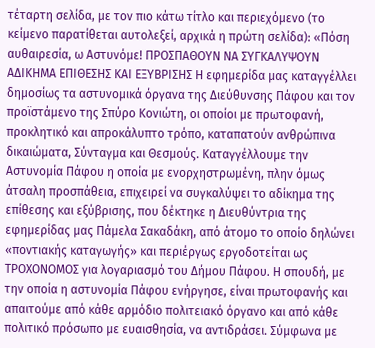τέταρτη σελίδα, με τον πιο κάτω τίτλο και περιεχόμενο (το κείμενο παρατίθεται αυτολεξεί, αρχικά η πρώτη σελίδα): «Πόση αυθαιρεσία, ω Αστυνόμε! ΠΡΟΣΠΑΘΟΥΝ ΝΑ ΣΥΓΚΑΛΥΨΟΥΝ ΑΔΙΚΗΜΑ ΕΠΙΘΕΣΗΣ ΚΑΙ ΕΞΥΒΡΙΣΗΣ Η εφημερίδα μας καταγγέλλει δημοσίως τα αστυνομικά όργανα της Διεύθυνσης Πάφου και τον προϊστάμενο της Σπύρο Κονιώτη, οι οποίοι με πρωτοφανή, προκλητικό και απροκάλυπτο τρόπο, καταπατούν ανθρώπινα δικαιώματα, Σύνταγμα και Θεσμούς. Καταγγέλλουμε την Αστυνομία Πάφου η οποία με ενορχηστρωμένη, πλην όμως άτσαλη προσπάθεια, επιχειρεί να συγκαλύψει το αδίκημα της επίθεσης και εξύβρισης, που δέκτηκε η Διευθύντρια της εφημερίδας μας Πάμελα Σακαδάκη, από άτομο το οποίο δηλώνει «ποντιακής καταγωγής» και περιέργως εργοδοτείται ως ΤΡΟΧΟΝΟΜΟΣ για λογαριασμό του Δήμου Πάφου. Η σπουδή, με την οποία η αστυνομία Πάφου ενήργησε, είναι πρωτοφανής και απαιτούμε από κάθε αρμόδιο πολιτειακό όργανο και από κάθε πολιτικό πρόσωπο με ευαισθησία, να αντιδράσει. Σύμφωνα με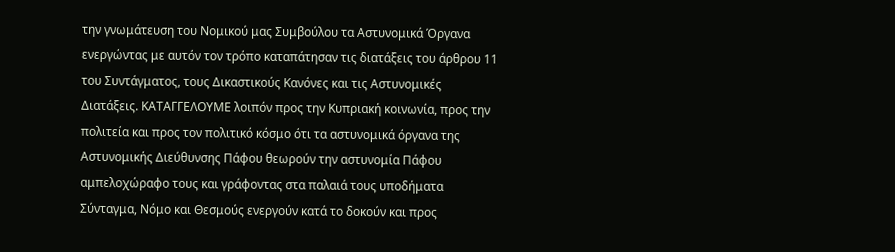την γνωμάτευση του Νομικού μας Συμβούλου τα Αστυνομικά Όργανα ενεργώντας με αυτόν τον τρόπο καταπάτησαν τις διατάξεις του άρθρου 11 του Συντάγματος, τους Δικαστικούς Κανόνες και τις Αστυνομικές Διατάξεις. ΚΑΤΑΓΓΕΛΟΥΜΕ λοιπόν προς την Κυπριακή κοινωνία, προς την πολιτεία και προς τον πολιτικό κόσμο ότι τα αστυνομικά όργανα της Αστυνομικής Διεύθυνσης Πάφου θεωρούν την αστυνομία Πάφου αμπελοχώραφο τους και γράφοντας στα παλαιά τους υποδήματα Σύνταγμα, Νόμο και Θεσμούς ενεργούν κατά το δοκούν και προς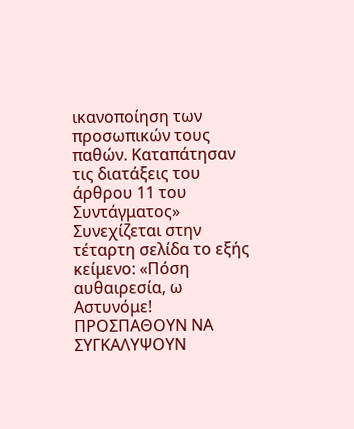ικανοποίηση των προσωπικών τους παθών. Καταπάτησαν τις διατάξεις του άρθρου 11 του Συντάγματος» Συνεχίζεται στην τέταρτη σελίδα το εξής κείμενο: «Πόση αυθαιρεσία, ω Αστυνόμε! ΠΡΟΣΠΑΘΟΥΝ ΝΑ ΣΥΓΚΑΛΥΨΟΥΝ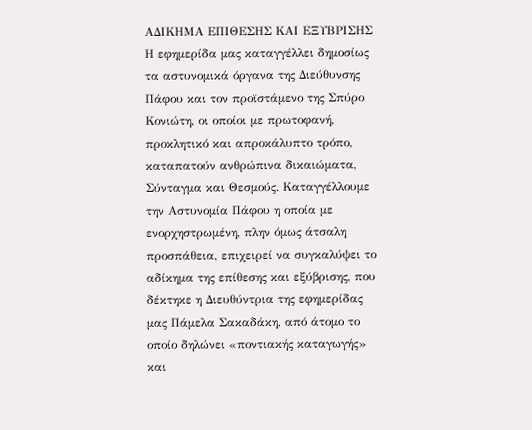ΑΔΙΚΗΜΑ ΕΠΙΘΕΣΗΣ ΚΑΙ ΕΞΥΒΡΙΣΗΣ Η εφημερίδα μας καταγγέλλει δημοσίως τα αστυνομικά όργανα της Διεύθυνσης Πάφου και τον προϊστάμενο της Σπύρο Κονιώτη, οι οποίοι με πρωτοφανή, προκλητικό και απροκάλυπτο τρόπο, καταπατούν ανθρώπινα δικαιώματα, Σύνταγμα και Θεσμούς. Καταγγέλλουμε την Αστυνομία Πάφου η οποία με ενορχηστρωμένη, πλην όμως άτσαλη προσπάθεια, επιχειρεί να συγκαλύψει το αδίκημα της επίθεσης και εξύβρισης, που δέκτηκε η Διευθύντρια της εφημερίδας μας Πάμελα Σακαδάκη, από άτομο το οποίο δηλώνει «ποντιακής καταγωγής» και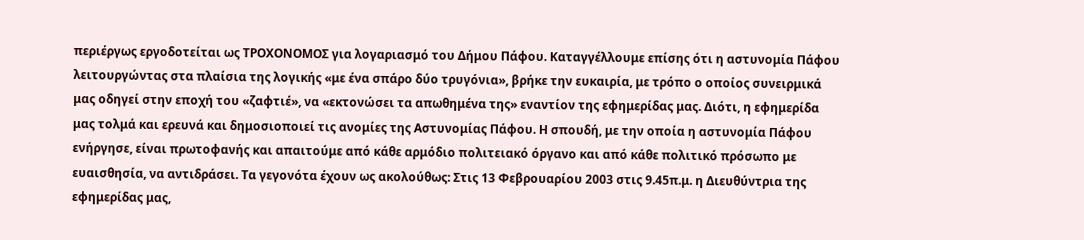περιέργως εργοδοτείται ως ΤΡΟΧΟΝΟΜΟΣ για λογαριασμό του Δήμου Πάφου. Καταγγέλλουμε επίσης ότι η αστυνομία Πάφου λειτουργώντας στα πλαίσια της λογικής «με ένα σπάρο δύο τρυγόνια», βρήκε την ευκαιρία, με τρόπο ο οποίος συνειρμικά μας οδηγεί στην εποχή του «ζαφτιέ», να «εκτονώσει τα απωθημένα της» εναντίον της εφημερίδας μας. Διότι, η εφημερίδα μας τολμά και ερευνά και δημοσιοποιεί τις ανομίες της Αστυνομίας Πάφου. Η σπουδή, με την οποία η αστυνομία Πάφου ενήργησε, είναι πρωτοφανής και απαιτούμε από κάθε αρμόδιο πολιτειακό όργανο και από κάθε πολιτικό πρόσωπο με ευαισθησία, να αντιδράσει. Τα γεγονότα έχουν ως ακολούθως: Στις 13 Φεβρουαρίου 2003 στις 9.45π.μ. η Διευθύντρια της εφημερίδας μας,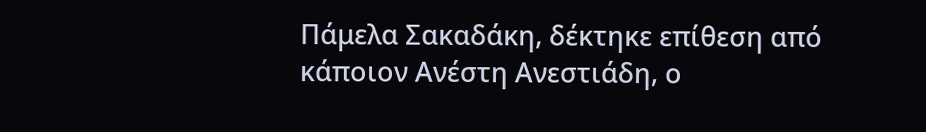Πάμελα Σακαδάκη, δέκτηκε επίθεση από κάποιον Ανέστη Ανεστιάδη, ο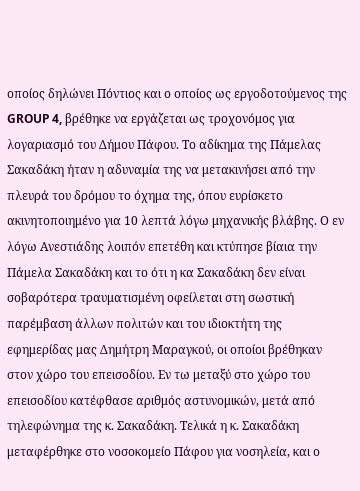οποίος δηλώνει Πόντιος και ο οποίος ως εργοδοτούμενος της GROUP 4, βρέθηκε να εργάζεται ως τροχονόμος για λογαριασμό του Δήμου Πάφου. Το αδίκημα της Πάμελας Σακαδάκη ήταν η αδυναμία της να μετακινήσει από την πλευρά του δρόμου το όχημα της, όπου ευρίσκετο ακινητοποιημένο για 10 λεπτά λόγω μηχανικής βλάβης. Ο εν λόγω Ανεστιάδης λοιπόν επετέθη και κτύπησε βίαια την Πάμελα Σακαδάκη και το ότι η κα Σακαδάκη δεν είναι σοβαρότερα τραυματισμένη οφείλεται στη σωστική παρέμβαση άλλων πολιτών και του ιδιοκτήτη της εφημερίδας μας Δημήτρη Μαραγκού, οι οποίοι βρέθηκαν στον χώρο του επεισοδίου. Εν τω μεταξύ στο χώρο του επεισοδίου κατέφθασε αριθμός αστυνομικών, μετά από τηλεφώνημα της κ. Σακαδάκη. Τελικά η κ. Σακαδάκη μεταφέρθηκε στο νοσοκομείο Πάφου για νοσηλεία, και ο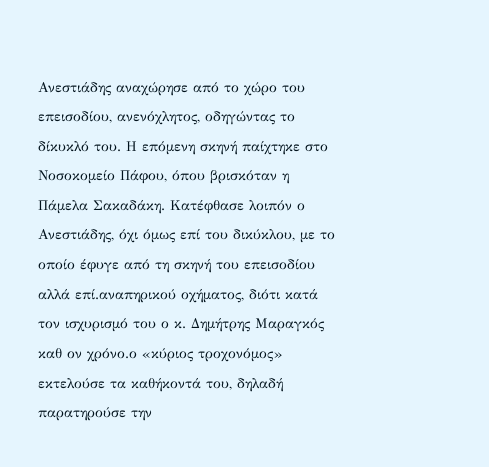Ανεστιάδης αναχώρησε από το χώρο του επεισοδίου, ανενόχλητος, οδηγώντας το δίκυκλό του. Η επόμενη σκηνή παίχτηκε στο Νοσοκομείο Πάφου, όπου βρισκόταν η Πάμελα Σακαδάκη. Κατέφθασε λοιπόν ο Ανεστιάδης, όχι όμως επί του δικύκλου, με το οποίο έφυγε από τη σκηνή του επεισοδίου αλλά επί.αναπηρικού οχήματος, διότι κατά τον ισχυρισμό του ο κ. Δημήτρης Μαραγκός καθ ον χρόνο.ο «κύριος τροχονόμος» εκτελούσε τα καθήκοντά του, δηλαδή παρατηρούσε την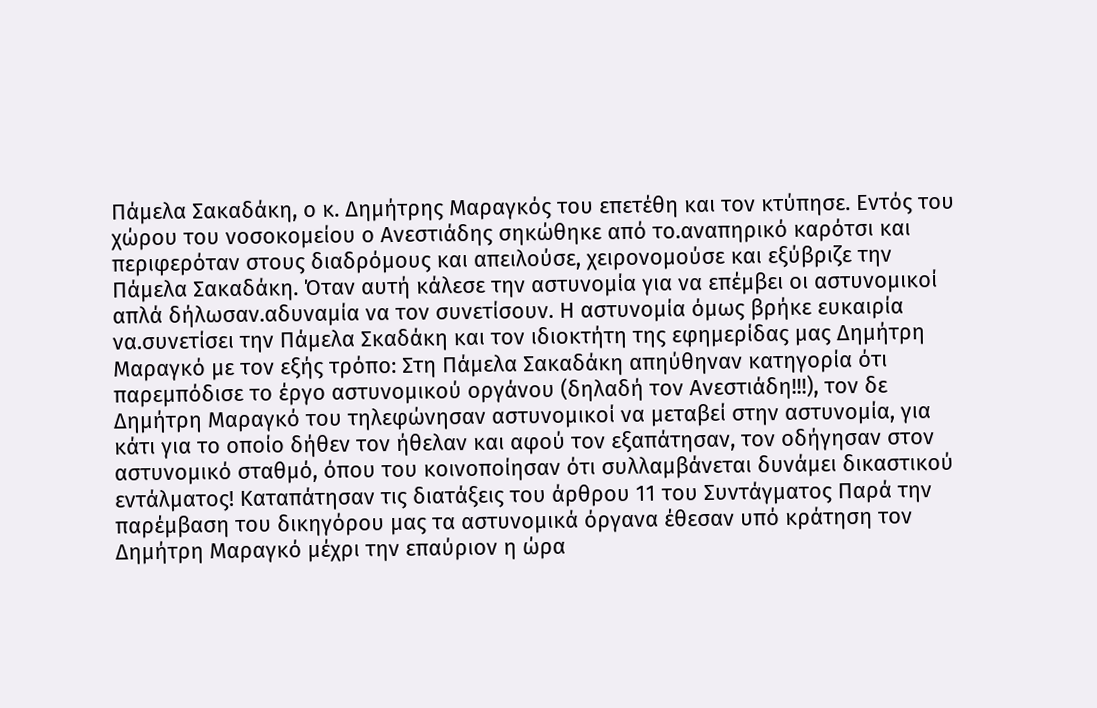Πάμελα Σακαδάκη, ο κ. Δημήτρης Μαραγκός του επετέθη και τον κτύπησε. Εντός του χώρου του νοσοκομείου ο Ανεστιάδης σηκώθηκε από το.αναπηρικό καρότσι και περιφερόταν στους διαδρόμους και απειλούσε, χειρονομούσε και εξύβριζε την Πάμελα Σακαδάκη. Όταν αυτή κάλεσε την αστυνομία για να επέμβει οι αστυνομικοί απλά δήλωσαν.αδυναμία να τον συνετίσουν. Η αστυνομία όμως βρήκε ευκαιρία να.συνετίσει την Πάμελα Σκαδάκη και τον ιδιοκτήτη της εφημερίδας μας Δημήτρη Μαραγκό με τον εξής τρόπο: Στη Πάμελα Σακαδάκη απηύθηναν κατηγορία ότι παρεμπόδισε το έργο αστυνομικού οργάνου (δηλαδή τον Ανεστιάδη!!!), τον δε Δημήτρη Μαραγκό του τηλεφώνησαν αστυνομικοί να μεταβεί στην αστυνομία, για κάτι για το οποίο δήθεν τον ήθελαν και αφού τον εξαπάτησαν, τον οδήγησαν στον αστυνομικό σταθμό, όπου του κοινοποίησαν ότι συλλαμβάνεται δυνάμει δικαστικού εντάλματος! Καταπάτησαν τις διατάξεις του άρθρου 11 του Συντάγματος Παρά την παρέμβαση του δικηγόρου μας τα αστυνομικά όργανα έθεσαν υπό κράτηση τον Δημήτρη Μαραγκό μέχρι την επαύριον η ώρα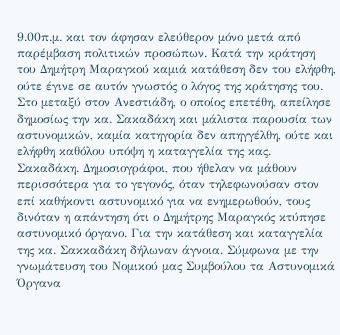9.00π.μ. και τον άφησαν ελεύθερον μόνο μετά από παρέμβαση πολιτικών προσώπων. Κατά την κράτηση του Δημήτρη Μαραγκού καμιά κατάθεση δεν του ελήφθη, ούτε έγινε σε αυτόν γνωστός ο λόγος της κράτησης του. Στο μεταξύ στον Ανεστιάδη, ο οποίος επετέθη, απείλησε δημοσίως την κα. Σακαδάκη και μάλιστα παρουσία των αστυνομικών, καμία κατηγορία δεν απηγγέλθη, ούτε και ελήφθη καθόλου υπόψη η καταγγελία της κας. Σακαδάκη. Δημοσιογράφοι, που ήθελαν να μάθουν περισσότερα για το γεγονός, όταν τηλεφωνούσαν στον επί καθήκοντι αστυνομικό για να ενημερωθούν, τους δινόταν η απάντηση ότι ο Δημήτρης Μαραγκός κτύπησε αστυνομικό όργανο. Για την κατάθεση και καταγγελία της κα. Σακκαδάκη δήλωναν άγνοια. Σύμφωνα με την γνωμάτευση του Νομικού μας Συμβούλου τα Αστυνομικά Όργανα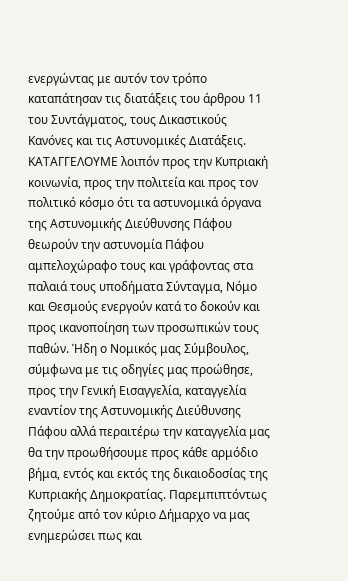ενεργώντας με αυτόν τον τρόπο καταπάτησαν τις διατάξεις του άρθρου 11 του Συντάγματος, τους Δικαστικούς Κανόνες και τις Αστυνομικές Διατάξεις. ΚΑΤΑΓΓΕΛΟΥΜΕ λοιπόν προς την Κυπριακή κοινωνία, προς την πολιτεία και προς τον πολιτικό κόσμο ότι τα αστυνομικά όργανα της Αστυνομικής Διεύθυνσης Πάφου θεωρούν την αστυνομία Πάφου αμπελοχώραφο τους και γράφοντας στα παλαιά τους υποδήματα Σύνταγμα, Νόμο και Θεσμούς ενεργούν κατά το δοκούν και προς ικανοποίηση των προσωπικών τους παθών. Ήδη ο Νομικός μας Σύμβουλος, σύμφωνα με τις οδηγίες μας προώθησε, προς την Γενική Εισαγγελία, καταγγελία εναντίον της Αστυνομικής Διεύθυνσης Πάφου αλλά περαιτέρω την καταγγελία μας θα την προωθήσουμε προς κάθε αρμόδιο βήμα, εντός και εκτός της δικαιοδοσίας της Κυπριακής Δημοκρατίας. Παρεμπιπτόντως ζητούμε από τον κύριο Δήμαρχο να μας ενημερώσει πως και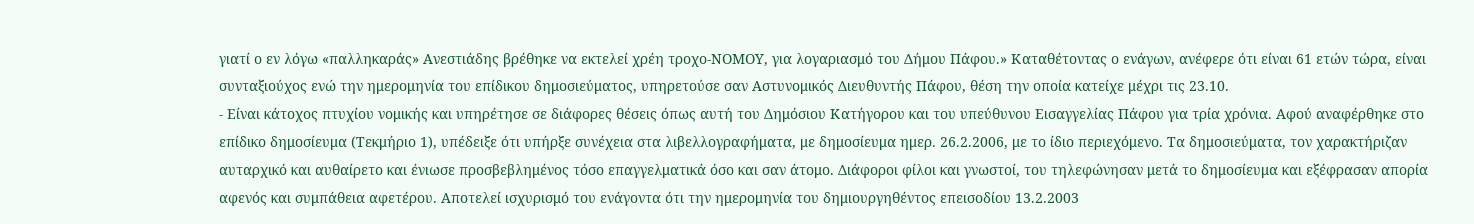γιατί ο εν λόγω «παλληκαράς» Ανεστιάδης βρέθηκε να εκτελεί χρέη τροχο-ΝΟΜΟΥ, για λογαριασμό του Δήμου Πάφου.» Καταθέτοντας ο ενάγων, ανέφερε ότι είναι 61 ετών τώρα, είναι συνταξιούχος ενώ την ημερομηνία του επίδικου δημοσιεύματος, υπηρετούσε σαν Αστυνομικός Διευθυντής Πάφου, θέση την οποία κατείχε μέχρι τις 23.10.
- Είναι κάτοχος πτυχίου νομικής και υπηρέτησε σε διάφορες θέσεις όπως αυτή του Δημόσιου Κατήγορου και του υπεύθυνου Εισαγγελίας Πάφου για τρία χρόνια. Αφού αναφέρθηκε στο επίδικο δημοσίευμα (Τεκμήριο 1), υπέδειξε ότι υπήρξε συνέχεια στα λιβελλογραφήματα, με δημοσίευμα ημερ. 26.2.2006, με το ίδιο περιεχόμενο. Τα δημοσιεύματα, τον χαρακτήριζαν αυταρχικό και αυθαίρετο και ένιωσε προσβεβλημένος τόσο επαγγελματικά όσο και σαν άτομο. Διάφοροι φίλοι και γνωστοί, του τηλεφώνησαν μετά το δημοσίευμα και εξέφρασαν απορία αφενός και συμπάθεια αφετέρου. Αποτελεί ισχυρισμό του ενάγοντα ότι την ημερομηνία του δημιουργηθέντος επεισοδίου 13.2.2003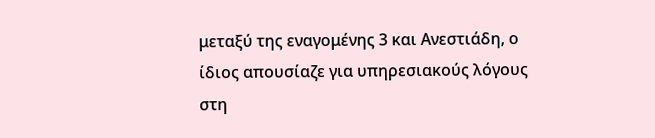μεταξύ της εναγομένης 3 και Ανεστιάδη, ο ίδιος απουσίαζε για υπηρεσιακούς λόγους στη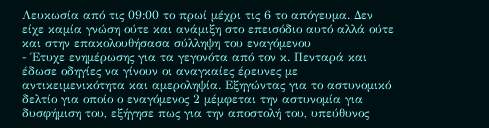Λευκωσία από τις 09:00 το πρωί μέχρι τις 6 το απόγευμα. Δεν είχε καμία γνώση ούτε και ανάμιξη στο επεισόδιο αυτό αλλά ούτε και στην επακολουθήσασα σύλληψη του εναγόμενου
- Έτυχε ενημέρωσης για τα γεγονότα από τον κ. Πενταρά και έδωσε οδηγίες να γίνουν οι αναγκαίες έρευνες με αντικειμενικότητα και αμεροληψία. Εξηγώντας για το αστυνομικό δελτίο για οποίο ο εναγόμενος 2 μέμφεται την αστυνομία για δυσφήμιση του, εξήγησε πως για την αποστολή του, υπεύθυνος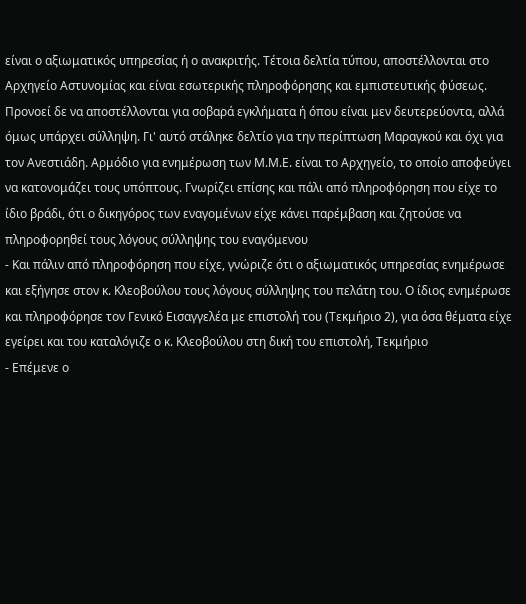είναι ο αξιωματικός υπηρεσίας ή ο ανακριτής. Τέτοια δελτία τύπου, αποστέλλονται στο Αρχηγείο Αστυνομίας και είναι εσωτερικής πληροφόρησης και εμπιστευτικής φύσεως. Προνοεί δε να αποστέλλονται για σοβαρά εγκλήματα ή όπου είναι μεν δευτερεύοντα, αλλά όμως υπάρχει σύλληψη. Γι' αυτό στάληκε δελτίο για την περίπτωση Μαραγκού και όχι για τον Ανεστιάδη. Αρμόδιο για ενημέρωση των Μ.Μ.Ε. είναι το Αρχηγείο, το οποίο αποφεύγει να κατονομάζει τους υπόπτους. Γνωρίζει επίσης και πάλι από πληροφόρηση που είχε το ίδιο βράδι, ότι ο δικηγόρος των εναγομένων είχε κάνει παρέμβαση και ζητούσε να πληροφορηθεί τους λόγους σύλληψης του εναγόμενου
- Και πάλιν από πληροφόρηση που είχε, γνώριζε ότι ο αξιωματικός υπηρεσίας ενημέρωσε και εξήγησε στον κ. Κλεοβούλου τους λόγους σύλληψης του πελάτη του. Ο ίδιος ενημέρωσε και πληροφόρησε τον Γενικό Εισαγγελέα με επιστολή του (Τεκμήριο 2), για όσα θέματα είχε εγείρει και του καταλόγιζε ο κ. Κλεοβούλου στη δική του επιστολή, Τεκμήριο
- Επέμενε ο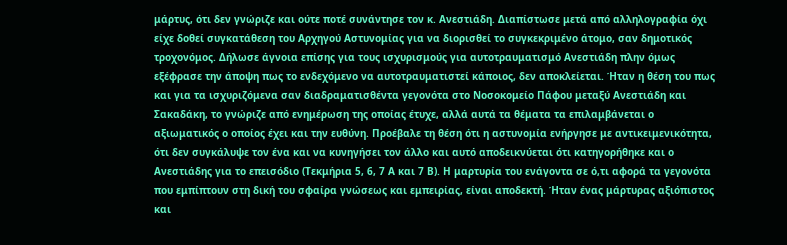μάρτυς, ότι δεν γνώριζε και ούτε ποτέ συνάντησε τον κ. Ανεστιάδη. Διαπίστωσε μετά από αλληλογραφία όχι είχε δοθεί συγκατάθεση του Αρχηγού Αστυνομίας για να διορισθεί το συγκεκριμένο άτομο, σαν δημοτικός τροχονόμος. Δήλωσε άγνοια επίσης για τους ισχυρισμούς για αυτοτραυματισμό Ανεστιάδη πλην όμως εξέφρασε την άποψη πως το ενδεχόμενο να αυτοτραυματιστεί κάποιος, δεν αποκλείεται. Ήταν η θέση του πως και για τα ισχυριζόμενα σαν διαδραματισθέντα γεγονότα στο Νοσοκομείο Πάφου μεταξύ Ανεστιάδη και Σακαδάκη, το γνώριζε από ενημέρωση της οποίας έτυχε, αλλά αυτά τα θέματα τα επιλαμβάνεται ο αξιωματικός ο οποίος έχει και την ευθύνη. Προέβαλε τη θέση ότι η αστυνομία ενήργησε με αντικειμενικότητα, ότι δεν συγκάλυψε τον ένα και να κυνηγήσει τον άλλο και αυτό αποδεικνύεται ότι κατηγορήθηκε και ο Ανεστιάδης για το επεισόδιο (Τεκμήρια 5, 6, 7 Α και 7 Β). Η μαρτυρία του ενάγοντα σε ό,τι αφορά τα γεγονότα που εμπίπτουν στη δική του σφαίρα γνώσεως και εμπειρίας, είναι αποδεκτή. Ήταν ένας μάρτυρας αξιόπιστος και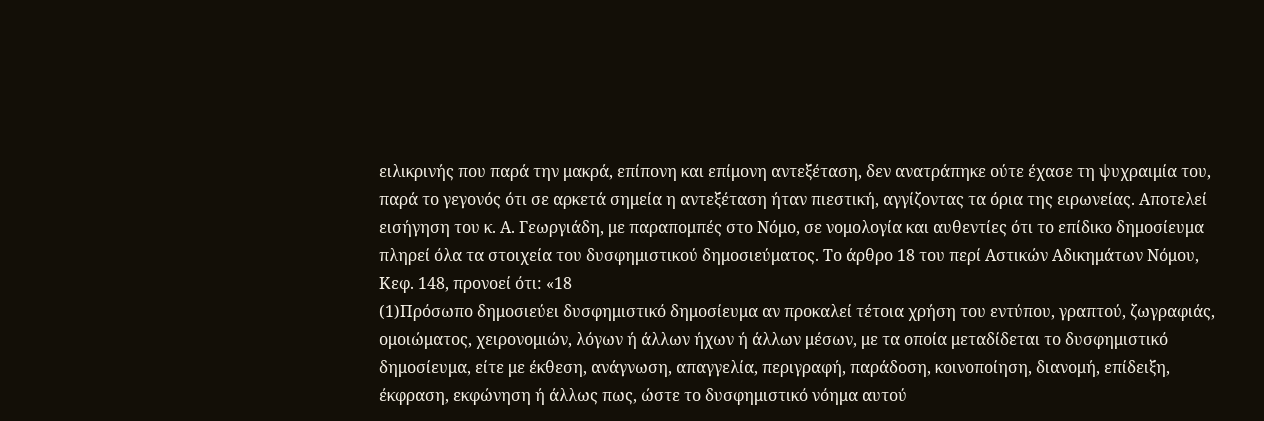ειλικρινής που παρά την μακρά, επίπονη και επίμονη αντεξέταση, δεν ανατράπηκε ούτε έχασε τη ψυχραιμία του, παρά το γεγονός ότι σε αρκετά σημεία η αντεξέταση ήταν πιεστική, αγγίζοντας τα όρια της ειρωνείας. Αποτελεί εισήγηση του κ. Α. Γεωργιάδη, με παραπομπές στο Νόμο, σε νομολογία και αυθεντίες ότι το επίδικο δημοσίευμα πληρεί όλα τα στοιχεία του δυσφημιστικού δημοσιεύματος. Το άρθρο 18 του περί Αστικών Αδικημάτων Νόμου, Κεφ. 148, προνοεί ότι: «18
(1)Πρόσωπο δημοσιεύει δυσφημιστικό δημοσίευμα αν προκαλεί τέτοια χρήση του εντύπου, γραπτού, ζωγραφιάς, ομοιώματος, χειρονομιών, λόγων ή άλλων ήχων ή άλλων μέσων, με τα οποία μεταδίδεται το δυσφημιστικό δημοσίευμα, είτε με έκθεση, ανάγνωση, απαγγελία, περιγραφή, παράδοση, κοινοποίηση, διανομή, επίδειξη, έκφραση, εκφώνηση ή άλλως πως, ώστε το δυσφημιστικό νόημα αυτού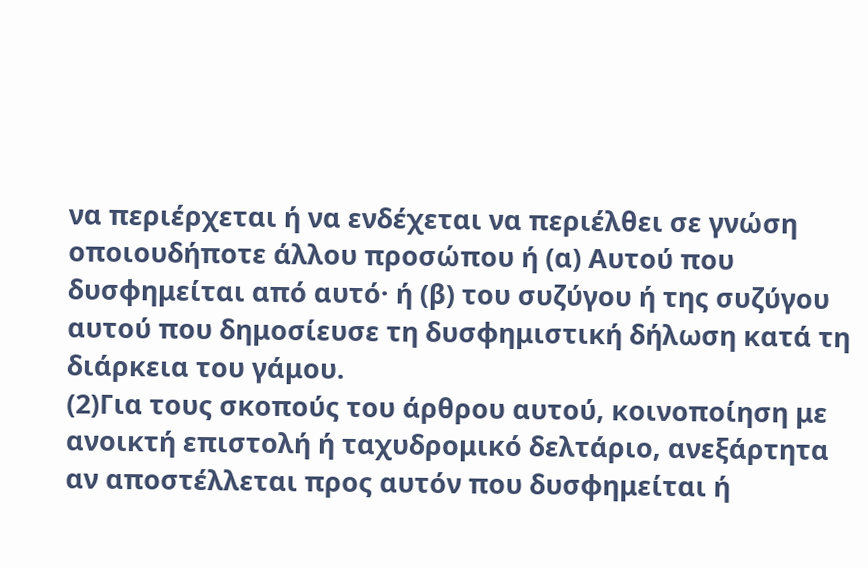να περιέρχεται ή να ενδέχεται να περιέλθει σε γνώση οποιουδήποτε άλλου προσώπου ή (α) Αυτού που δυσφημείται από αυτό· ή (β) του συζύγου ή της συζύγου αυτού που δημοσίευσε τη δυσφημιστική δήλωση κατά τη διάρκεια του γάμου.
(2)Για τους σκοπούς του άρθρου αυτού, κοινοποίηση με ανοικτή επιστολή ή ταχυδρομικό δελτάριο, ανεξάρτητα αν αποστέλλεται προς αυτόν που δυσφημείται ή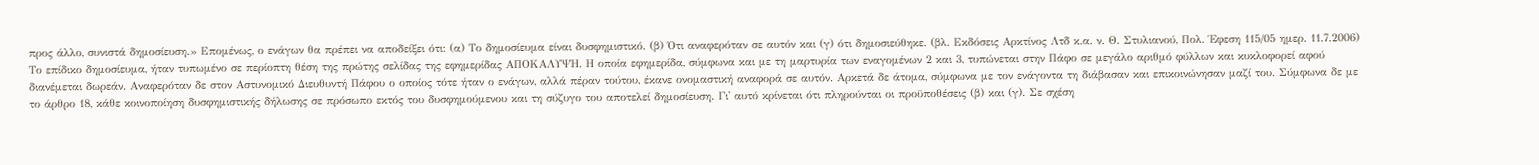προς άλλο, συνιστά δημοσίευση.» Επομένως, ο ενάγων θα πρέπει να αποδείξει ότι: (α) Το δημοσίευμα είναι δυσφημιστικό. (β) Ότι αναφερόταν σε αυτόν και (γ) ότι δημοσιεύθηκε. (βλ. Εκδόσεις Αρκτίνος Λτδ κ.α. ν. Θ. Στυλιανού, Πολ. Έφεση 115/05 ημερ. 11.7.2006) Το επίδικο δημοσίευμα, ήταν τυπωμένο σε περίοπτη θέση της πρώτης σελίδας της εφημερίδας ΑΠΟΚΑΛΥΨΗ. Η οποία εφημερίδα, σύμφωνα και με τη μαρτυρία των εναγομένων 2 και 3, τυπώνεται στην Πάφο σε μεγάλο αριθμό φύλλων και κυκλοφορεί αφού διανέμεται δωρεάν. Αναφερόταν δε στον Αστυνομικό Διευθυντή Πάφου ο οποίος τότε ήταν ο ενάγων, αλλά πέραν τούτου, έκανε ονομαστική αναφορά σε αυτόν. Αρκετά δε άτομα, σύμφωνα με τον ενάγοντα τη διάβασαν και επικοινώνησαν μαζί του. Σύμφωνα δε με το άρθρο 18, κάθε κοινοποίηση δυσφημιστικής δήλωσης σε πρόσωπο εκτός του δυσφημούμενου και τη σύζυγο του αποτελεί δημοσίευση. Γι' αυτό κρίνεται ότι πληρούνται οι προϋποθέσεις (β) και (γ). Σε σχέση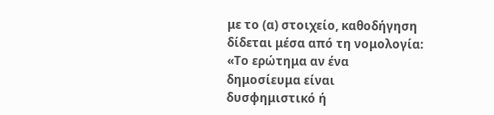με το (α) στοιχείο, καθοδήγηση δίδεται μέσα από τη νομολογία: «Το ερώτημα αν ένα δημοσίευμα είναι δυσφημιστικό ή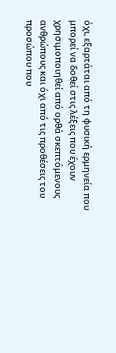όχι, εξαρτάται από τη φυσική ερμηνεία που μπορεί να δοθεί στις λέξεις που έχουν χρησιμοποιηθεί από ορθά σκεπτόμενους ανθρώπους και όχι από τις προθέσεις του προσώπου που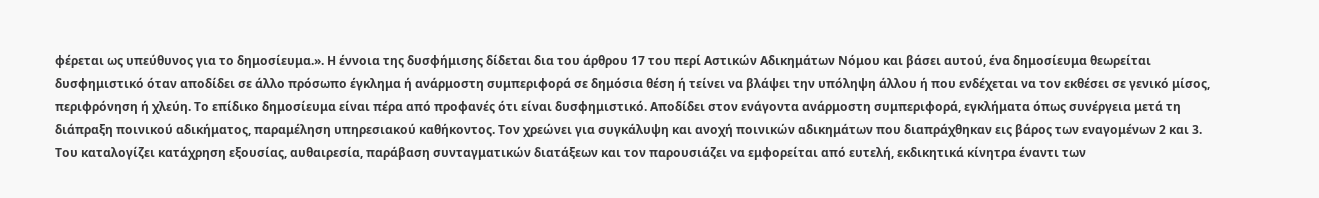φέρεται ως υπεύθυνος για το δημοσίευμα.». Η έννοια της δυσφήμισης δίδεται δια του άρθρου 17 του περί Αστικών Αδικημάτων Νόμου και βάσει αυτού, ένα δημοσίευμα θεωρείται δυσφημιστικό όταν αποδίδει σε άλλο πρόσωπο έγκλημα ή ανάρμοστη συμπεριφορά σε δημόσια θέση ή τείνει να βλάψει την υπόληψη άλλου ή που ενδέχεται να τον εκθέσει σε γενικό μίσος, περιφρόνηση ή χλεύη. Το επίδικο δημοσίευμα είναι πέρα από προφανές ότι είναι δυσφημιστικό. Αποδίδει στον ενάγοντα ανάρμοστη συμπεριφορά, εγκλήματα όπως συνέργεια μετά τη διάπραξη ποινικού αδικήματος, παραμέληση υπηρεσιακού καθήκοντος. Τον χρεώνει για συγκάλυψη και ανοχή ποινικών αδικημάτων που διαπράχθηκαν εις βάρος των εναγομένων 2 και 3. Του καταλογίζει κατάχρηση εξουσίας, αυθαιρεσία, παράβαση συνταγματικών διατάξεων και τον παρουσιάζει να εμφορείται από ευτελή, εκδικητικά κίνητρα έναντι των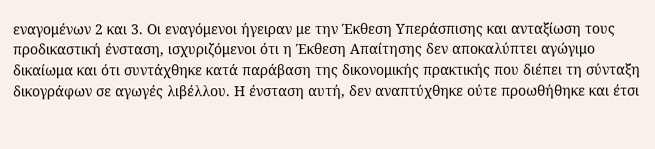εναγομένων 2 και 3. Οι εναγόμενοι ήγειραν με την Έκθεση Υπεράσπισης και ανταξίωση τους προδικαστική ένσταση, ισχυριζόμενοι ότι η Έκθεση Απαίτησης δεν αποκαλύπτει αγώγιμο δικαίωμα και ότι συντάχθηκε κατά παράβαση της δικονομικής πρακτικής που διέπει τη σύνταξη δικογράφων σε αγωγές λιβέλλου. Η ένσταση αυτή, δεν αναπτύχθηκε ούτε προωθήθηκε και έτσι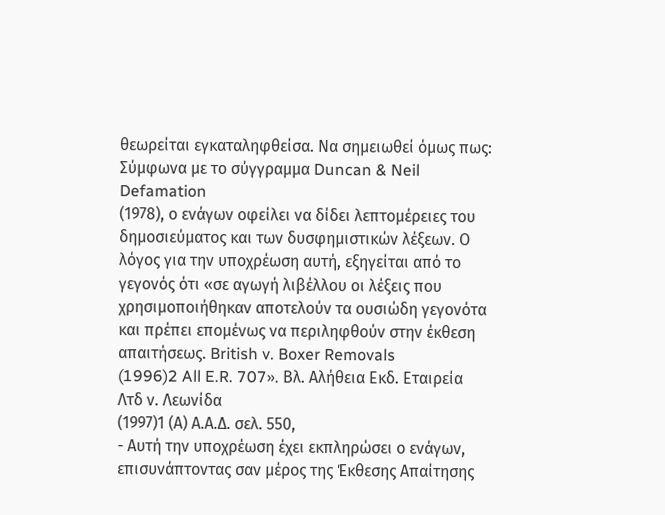θεωρείται εγκαταληφθείσα. Να σημειωθεί όμως πως: Σύμφωνα με το σύγγραμμα Duncan & Neil Defamation
(1978), ο ενάγων οφείλει να δίδει λεπτομέρειες του δημοσιεύματος και των δυσφημιστικών λέξεων. Ο λόγος για την υποχρέωση αυτή, εξηγείται από το γεγονός ότι «σε αγωγή λιβέλλου οι λέξεις που χρησιμοποιήθηκαν αποτελούν τα ουσιώδη γεγονότα και πρέπει επομένως να περιληφθούν στην έκθεση απαιτήσεως. British v. Boxer Removals
(1996)2 All E.R. 707». Βλ. Αλήθεια Εκδ. Εταιρεία Λτδ ν. Λεωνίδα
(1997)1 (Α) Α.Α.Δ. σελ. 550,
- Αυτή την υποχρέωση έχει εκπληρώσει ο ενάγων, επισυνάπτοντας σαν μέρος της Έκθεσης Απαίτησης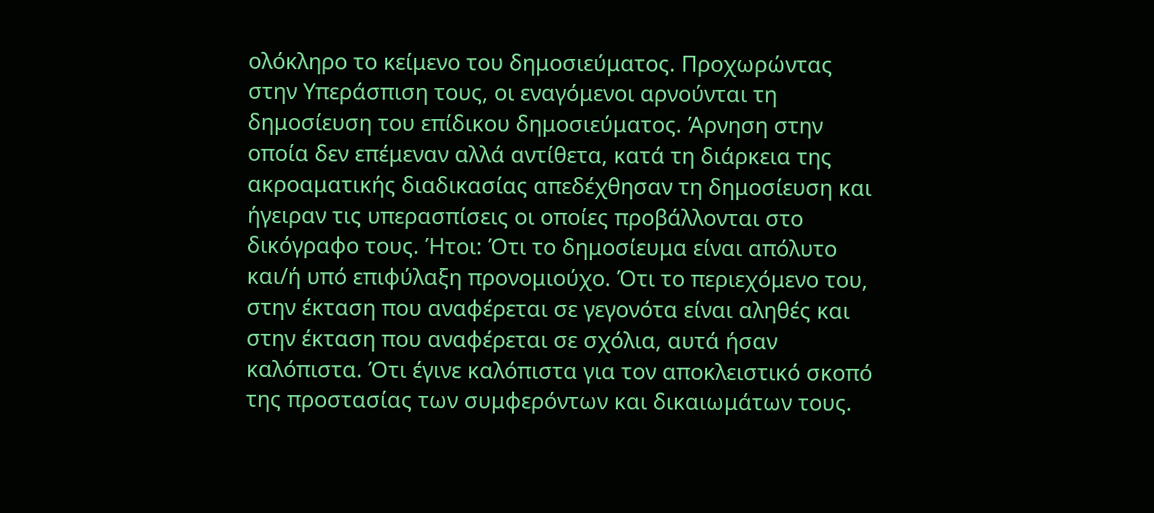ολόκληρο το κείμενο του δημοσιεύματος. Προχωρώντας στην Υπεράσπιση τους, οι εναγόμενοι αρνούνται τη δημοσίευση του επίδικου δημοσιεύματος. Άρνηση στην οποία δεν επέμεναν αλλά αντίθετα, κατά τη διάρκεια της ακροαματικής διαδικασίας απεδέχθησαν τη δημοσίευση και ήγειραν τις υπερασπίσεις οι οποίες προβάλλονται στο δικόγραφο τους. Ήτοι: Ότι το δημοσίευμα είναι απόλυτο και/ή υπό επιφύλαξη προνομιούχο. Ότι το περιεχόμενο του, στην έκταση που αναφέρεται σε γεγονότα είναι αληθές και στην έκταση που αναφέρεται σε σχόλια, αυτά ήσαν καλόπιστα. Ότι έγινε καλόπιστα για τον αποκλειστικό σκοπό της προστασίας των συμφερόντων και δικαιωμάτων τους.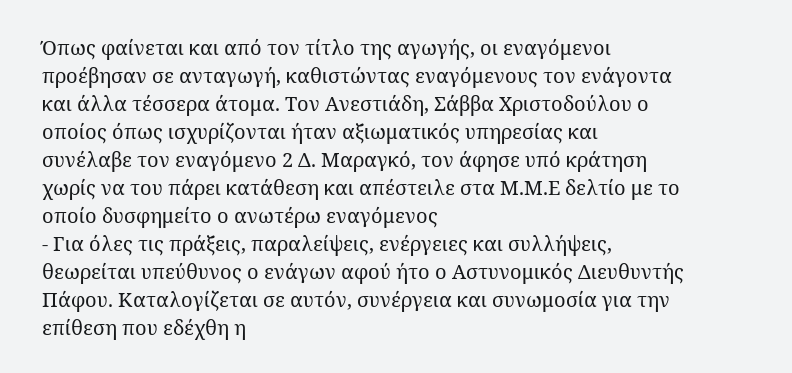Όπως φαίνεται και από τον τίτλο της αγωγής, οι εναγόμενοι προέβησαν σε ανταγωγή, καθιστώντας εναγόμενους τον ενάγοντα και άλλα τέσσερα άτομα. Τον Ανεστιάδη, Σάββα Χριστοδούλου ο οποίος όπως ισχυρίζονται ήταν αξιωματικός υπηρεσίας και συνέλαβε τον εναγόμενο 2 Δ. Μαραγκό, τον άφησε υπό κράτηση χωρίς να του πάρει κατάθεση και απέστειλε στα Μ.Μ.Ε δελτίο με το οποίο δυσφημείτο ο ανωτέρω εναγόμενος
- Για όλες τις πράξεις, παραλείψεις, ενέργειες και συλλήψεις, θεωρείται υπεύθυνος ο ενάγων αφού ήτο ο Αστυνομικός Διευθυντής Πάφου. Καταλογίζεται σε αυτόν, συνέργεια και συνωμοσία για την επίθεση που εδέχθη η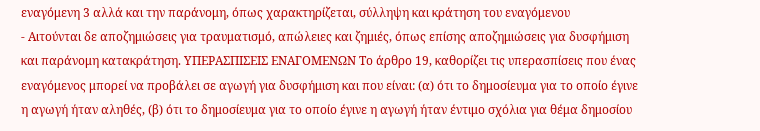εναγόμενη 3 αλλά και την παράνομη, όπως χαρακτηρίζεται, σύλληψη και κράτηση του εναγόμενου
- Αιτούνται δε αποζημιώσεις για τραυματισμό, απώλειες και ζημιές, όπως επίσης αποζημιώσεις για δυσφήμιση και παράνομη κατακράτηση. ΥΠΕΡΑΣΠΙΣΕΙΣ ΕΝΑΓΟΜΕΝΩΝ Το άρθρο 19, καθορίζει τις υπερασπίσεις που ένας εναγόμενος μπορεί να προβάλει σε αγωγή για δυσφήμιση και που είναι: (α) ότι το δημοσίευμα για το οποίο έγινε η αγωγή ήταν αληθές, (β) ότι το δημοσίευμα για το οποίο έγινε η αγωγή ήταν έντιμο σχόλια για θέμα δημοσίου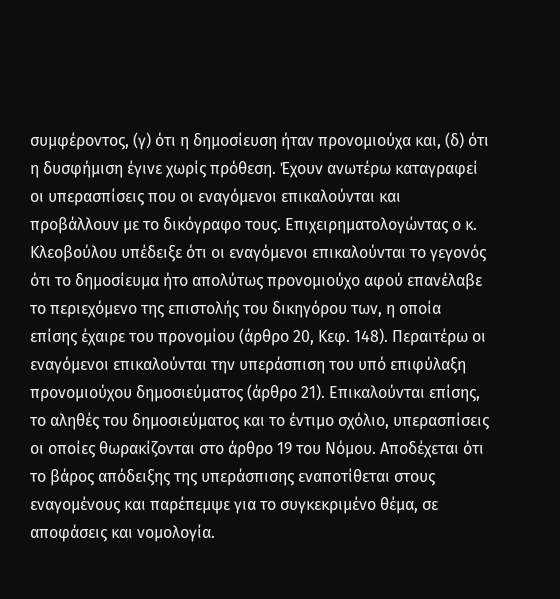συμφέροντος, (γ) ότι η δημοσίευση ήταν προνομιούχα και, (δ) ότι η δυσφήμιση έγινε χωρίς πρόθεση. Έχουν ανωτέρω καταγραφεί οι υπερασπίσεις που οι εναγόμενοι επικαλούνται και προβάλλουν με το δικόγραφο τους. Επιχειρηματολογώντας ο κ. Κλεοβούλου υπέδειξε ότι οι εναγόμενοι επικαλούνται το γεγονός ότι το δημοσίευμα ήτο απολύτως προνομιούχο αφού επανέλαβε το περιεχόμενο της επιστολής του δικηγόρου των, η οποία επίσης έχαιρε του προνομίου (άρθρο 20, Κεφ. 148). Περαιτέρω οι εναγόμενοι επικαλούνται την υπεράσπιση του υπό επιφύλαξη προνομιούχου δημοσιεύματος (άρθρο 21). Επικαλούνται επίσης, το αληθές του δημοσιεύματος και το έντιμο σχόλιο, υπερασπίσεις οι οποίες θωρακίζονται στο άρθρο 19 του Νόμου. Αποδέχεται ότι το βάρος απόδειξης της υπεράσπισης εναποτίθεται στους εναγομένους και παρέπεμψε για το συγκεκριμένο θέμα, σε αποφάσεις και νομολογία.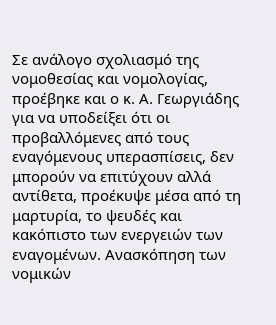Σε ανάλογο σχολιασμό της νομοθεσίας και νομολογίας, προέβηκε και ο κ. Α. Γεωργιάδης για να υποδείξει ότι οι προβαλλόμενες από τους εναγόμενους υπερασπίσεις, δεν μπορούν να επιτύχουν αλλά αντίθετα, προέκυψε μέσα από τη μαρτυρία, το ψευδές και κακόπιστο των ενεργειών των εναγομένων. Ανασκόπηση των νομικών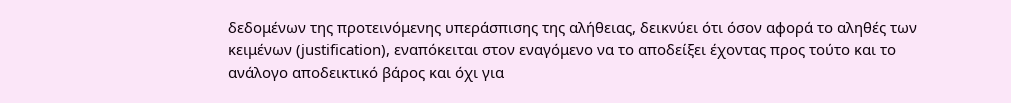δεδομένων της προτεινόμενης υπεράσπισης της αλήθειας, δεικνύει ότι όσον αφορά το αληθές των κειμένων (justification), εναπόκειται στον εναγόμενο να το αποδείξει έχοντας προς τούτο και το ανάλογο αποδεικτικό βάρος και όχι για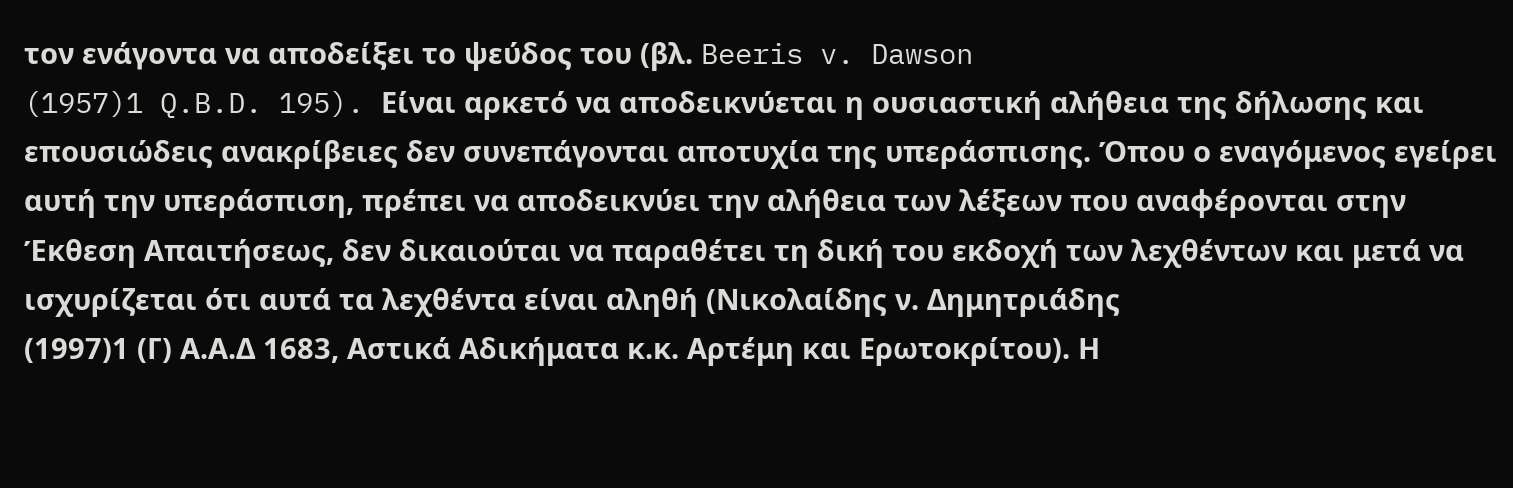τον ενάγοντα να αποδείξει το ψεύδος του (βλ. Beeris v. Dawson
(1957)1 Q.B.D. 195). Είναι αρκετό να αποδεικνύεται η ουσιαστική αλήθεια της δήλωσης και επουσιώδεις ανακρίβειες δεν συνεπάγονται αποτυχία της υπεράσπισης. Όπου ο εναγόμενος εγείρει αυτή την υπεράσπιση, πρέπει να αποδεικνύει την αλήθεια των λέξεων που αναφέρονται στην Έκθεση Απαιτήσεως, δεν δικαιούται να παραθέτει τη δική του εκδοχή των λεχθέντων και μετά να ισχυρίζεται ότι αυτά τα λεχθέντα είναι αληθή (Νικολαίδης ν. Δημητριάδης
(1997)1 (Γ) Α.Α.Δ 1683, Αστικά Αδικήματα κ.κ. Αρτέμη και Ερωτοκρίτου). Η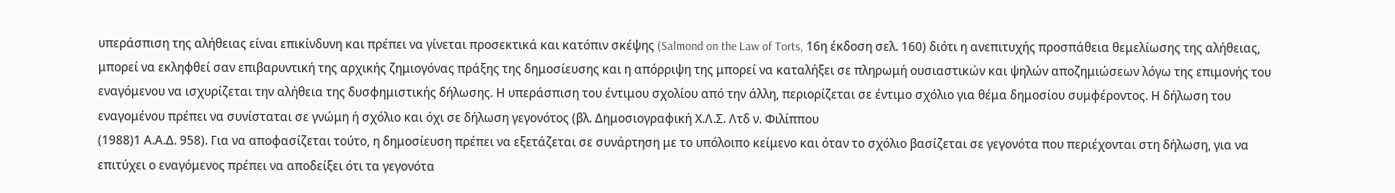υπεράσπιση της αλήθειας είναι επικίνδυνη και πρέπει να γίνεται προσεκτικά και κατόπιν σκέψης (Salmond on the Law of Torts, 16η έκδοση σελ. 160) διότι η ανεπιτυχής προσπάθεια θεμελίωσης της αλήθειας, μπορεί να εκληφθεί σαν επιβαρυντική της αρχικής ζημιογόνας πράξης της δημοσίευσης και η απόρριψη της μπορεί να καταλήξει σε πληρωμή ουσιαστικών και ψηλών αποζημιώσεων λόγω της επιμονής του εναγόμενου να ισχυρίζεται την αλήθεια της δυσφημιστικής δήλωσης. Η υπεράσπιση του έντιμου σχολίου από την άλλη, περιορίζεται σε έντιμο σχόλιο για θέμα δημοσίου συμφέροντος. Η δήλωση του εναγομένου πρέπει να συνίσταται σε γνώμη ή σχόλιο και όχι σε δήλωση γεγονότος (βλ. Δημοσιογραφική Χ.Λ.Σ. Λτδ ν. Φιλίππου
(1988)1 Α.Α.Δ. 958). Για να αποφασίζεται τούτο, η δημοσίευση πρέπει να εξετάζεται σε συνάρτηση με το υπόλοιπο κείμενο και όταν το σχόλιο βασίζεται σε γεγονότα που περιέχονται στη δήλωση, για να επιτύχει ο εναγόμενος πρέπει να αποδείξει ότι τα γεγονότα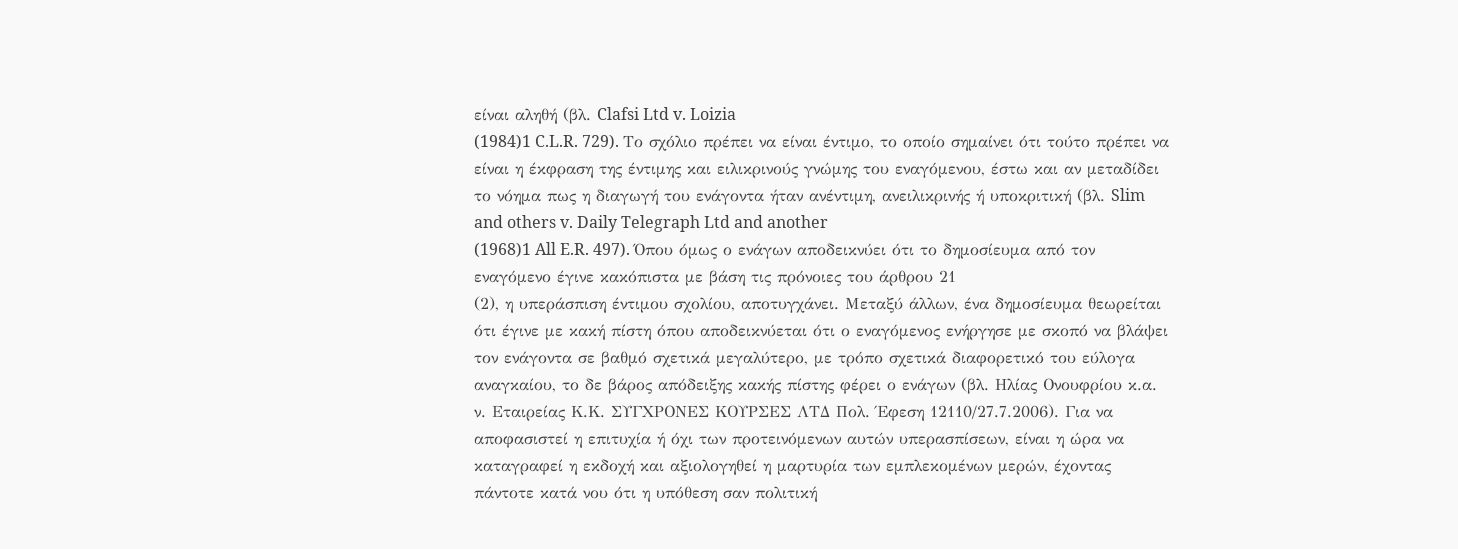είναι αληθή (βλ. Clafsi Ltd v. Loizia
(1984)1 C.L.R. 729). Το σχόλιο πρέπει να είναι έντιμο, το οποίο σημαίνει ότι τούτο πρέπει να είναι η έκφραση της έντιμης και ειλικρινούς γνώμης του εναγόμενου, έστω και αν μεταδίδει το νόημα πως η διαγωγή του ενάγοντα ήταν ανέντιμη, ανειλικρινής ή υποκριτική (βλ. Slim and others v. Daily Telegraph Ltd and another
(1968)1 All E.R. 497). Όπου όμως ο ενάγων αποδεικνύει ότι το δημοσίευμα από τον εναγόμενο έγινε κακόπιστα με βάση τις πρόνοιες του άρθρου 21
(2), η υπεράσπιση έντιμου σχολίου, αποτυγχάνει. Μεταξύ άλλων, ένα δημοσίευμα θεωρείται ότι έγινε με κακή πίστη όπου αποδεικνύεται ότι ο εναγόμενος ενήργησε με σκοπό να βλάψει τον ενάγοντα σε βαθμό σχετικά μεγαλύτερο, με τρόπο σχετικά διαφορετικό του εύλογα αναγκαίου, το δε βάρος απόδειξης κακής πίστης φέρει ο ενάγων (βλ. Ηλίας Ονουφρίου κ.α. ν. Εταιρείας Κ.Κ. ΣΥΓΧΡΟΝΕΣ ΚΟΥΡΣΕΣ ΛΤΔ Πολ. Έφεση 12110/27.7.2006). Για να αποφασιστεί η επιτυχία ή όχι των προτεινόμενων αυτών υπερασπίσεων, είναι η ώρα να καταγραφεί η εκδοχή και αξιολογηθεί η μαρτυρία των εμπλεκομένων μερών, έχοντας πάντοτε κατά νου ότι η υπόθεση σαν πολιτική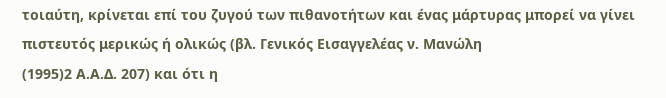τοιαύτη, κρίνεται επί του ζυγού των πιθανοτήτων και ένας μάρτυρας μπορεί να γίνει πιστευτός μερικώς ή ολικώς (βλ. Γενικός Εισαγγελέας ν. Μανώλη
(1995)2 Α.Α.Δ. 207) και ότι η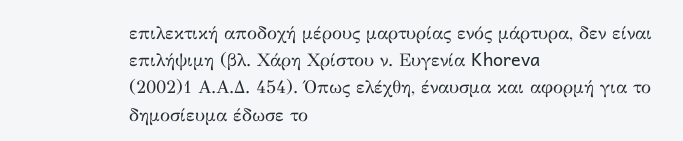επιλεκτική αποδοχή μέρους μαρτυρίας ενός μάρτυρα, δεν είναι επιλήψιμη (βλ. Χάρη Χρίστου ν. Ευγενία Khoreva
(2002)1 Α.Α.Δ. 454). Όπως ελέχθη, έναυσμα και αφορμή για το δημοσίευμα έδωσε το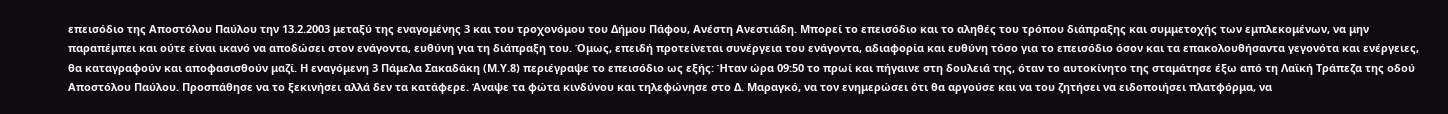επεισόδιο της Αποστόλου Παύλου την 13.2.2003 μεταξύ της εναγομένης 3 και του τροχονόμου του Δήμου Πάφου, Ανέστη Ανεστιάδη. Μπορεί το επεισόδιο και το αληθές του τρόπου διάπραξης και συμμετοχής των εμπλεκομένων, να μην παραπέμπει και ούτε είναι ικανό να αποδώσει στον ενάγοντα, ευθύνη για τη διάπραξη του. Όμως, επειδή προτείνεται συνέργεια του ενάγοντα, αδιαφορία και ευθύνη τόσο για το επεισόδιο όσον και τα επακολουθήσαντα γεγονότα και ενέργειες, θα καταγραφούν και αποφασισθούν μαζί. Η εναγόμενη 3 Πάμελα Σακαδάκη (Μ.Υ.8) περιέγραψε το επεισόδιο ως εξής: Ήταν ώρα 09:50 το πρωί και πήγαινε στη δουλειά της, όταν το αυτοκίνητο της σταμάτησε έξω από τη Λαϊκή Τράπεζα της οδού Αποστόλου Παύλου. Προσπάθησε να το ξεκινήσει αλλά δεν τα κατάφερε. Άναψε τα φώτα κινδύνου και τηλεφώνησε στο Δ. Μαραγκό, να τον ενημερώσει ότι θα αργούσε και να του ζητήσει να ειδοποιήσει πλατφόρμα, να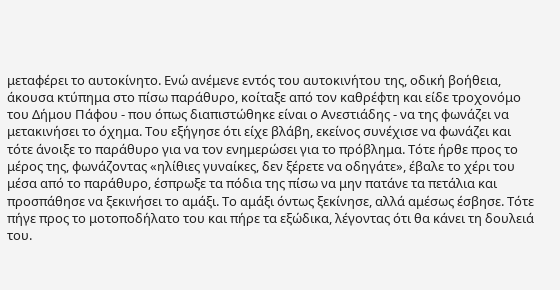μεταφέρει το αυτοκίνητο. Ενώ ανέμενε εντός του αυτοκινήτου της, οδική βοήθεια, άκουσα κτύπημα στο πίσω παράθυρο, κοίταξε από τον καθρέφτη και είδε τροχονόμο του Δήμου Πάφου - που όπως διαπιστώθηκε είναι ο Ανεστιάδης - να της φωνάζει να μετακινήσει το όχημα. Του εξήγησε ότι είχε βλάβη, εκείνος συνέχισε να φωνάζει και τότε άνοιξε το παράθυρο για να τον ενημερώσει για το πρόβλημα. Τότε ήρθε προς το μέρος της, φωνάζοντας «ηλίθιες γυναίκες, δεν ξέρετε να οδηγάτε», έβαλε το χέρι του μέσα από το παράθυρο, έσπρωξε τα πόδια της πίσω να μην πατάνε τα πετάλια και προσπάθησε να ξεκινήσει το αμάξι. Το αμάξι όντως ξεκίνησε, αλλά αμέσως έσβησε. Τότε πήγε προς το μοτοποδήλατο του και πήρε τα εξώδικα, λέγοντας ότι θα κάνει τη δουλειά του.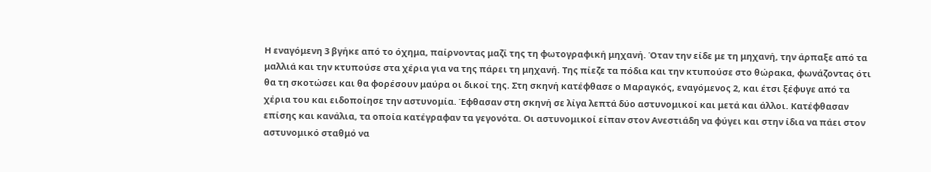Η εναγόμενη 3 βγήκε από το όχημα, παίρνοντας μαζί της τη φωτογραφική μηχανή. Όταν την είδε με τη μηχανή, την άρπαξε από τα μαλλιά και την κτυπούσε στα χέρια για να της πάρει τη μηχανή. Της πίεζε τα πόδια και την κτυπούσε στο θώρακα, φωνάζοντας ότι θα τη σκοτώσει και θα φορέσουν μαύρα οι δικοί της. Στη σκηνή κατέφθασε ο Μαραγκός, εναγόμενος 2, και έτσι ξέφυγε από τα χέρια του και ειδοποίησε την αστυνομία. Έφθασαν στη σκηνή σε λίγα λεπτά δύο αστυνομικοί και μετά και άλλοι. Κατέφθασαν επίσης και κανάλια, τα οποία κατέγραφαν τα γεγονότα. Οι αστυνομικοί είπαν στον Ανεστιάδη να φύγει και στην ίδια να πάει στον αστυνομικό σταθμό να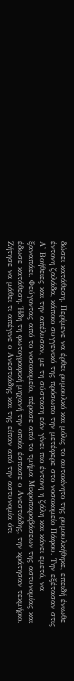δώσει κατάθεση. Περίμενε να έρθει ρυμουλκό και μόλις το αυτοκίνητο της ρυμουλκήθηκε, επειδή ένιωθε έντονη ζαλάδα, κάποιο συγγενικό της πρόσωπο την μετέφερε στο νοσοκομείο Πάφου. Την εξέτασαν στις Α' Βοήθειες και την απέλυσαν, με τη σύσταση εάν γίνει πιο έντονη η ζάλη και κάνει εμετό, να ξαναπάει. Φεύγοντας από το νοσοκομείο, πέρασε από το τμήμα Μικροπαραβάσεων της αστυνομίας και έδωσε κατάθεση. Ήδη τη φωτογραφική μηχανή την οποία έσπασε ο Ανεστιάδης, την κράτησαν τεκμήριο. Ζήτησε να μάθει τι απέγινε ο Ανεστιάδης και της είπαν από την αστυνομία ότι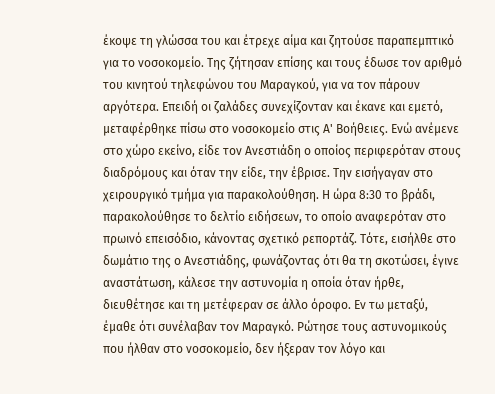έκοψε τη γλώσσα του και έτρεχε αίμα και ζητούσε παραπεμπτικό για το νοσοκομείο. Της ζήτησαν επίσης και τους έδωσε τον αριθμό του κινητού τηλεφώνου του Μαραγκού, για να τον πάρουν αργότερα. Επειδή οι ζαλάδες συνεχίζονταν και έκανε και εμετό, μεταφέρθηκε πίσω στο νοσοκομείο στις Α' Βοήθειες. Ενώ ανέμενε στο χώρο εκείνο, είδε τον Ανεστιάδη ο οποίος περιφερόταν στους διαδρόμους και όταν την είδε, την έβρισε. Την εισήγαγαν στο χειρουργικό τμήμα για παρακολούθηση. Η ώρα 8:30 το βράδι, παρακολούθησε το δελτίο ειδήσεων, το οποίο αναφερόταν στο πρωινό επεισόδιο, κάνοντας σχετικό ρεπορτάζ. Τότε, εισήλθε στο δωμάτιο της ο Ανεστιάδης, φωνάζοντας ότι θα τη σκοτώσει, έγινε αναστάτωση, κάλεσε την αστυνομία η οποία όταν ήρθε, διευθέτησε και τη μετέφεραν σε άλλο όροφο. Εν τω μεταξύ, έμαθε ότι συνέλαβαν τον Μαραγκό. Ρώτησε τους αστυνομικούς που ήλθαν στο νοσοκομείο, δεν ήξεραν τον λόγο και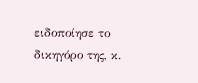ειδοποίησε το δικηγόρο της, κ.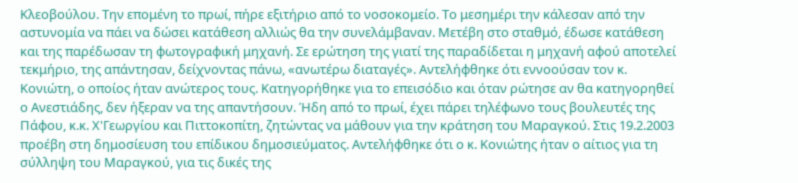Κλεοβούλου. Την επομένη το πρωί, πήρε εξιτήριο από το νοσοκομείο. Το μεσημέρι την κάλεσαν από την αστυνομία να πάει να δώσει κατάθεση αλλιώς θα την συνελάμβαναν. Μετέβη στο σταθμό, έδωσε κατάθεση και της παρέδωσαν τη φωτογραφική μηχανή. Σε ερώτηση της γιατί της παραδίδεται η μηχανή αφού αποτελεί τεκμήριο, της απάντησαν, δείχνοντας πάνω, «ανωτέρω διαταγές». Αντελήφθηκε ότι εννοούσαν τον κ. Κονιώτη, ο οποίος ήταν ανώτερος τους. Κατηγορήθηκε για το επεισόδιο και όταν ρώτησε αν θα κατηγορηθεί ο Ανεστιάδης, δεν ήξεραν να της απαντήσουν. Ήδη από το πρωί, έχει πάρει τηλέφωνο τους βουλευτές της Πάφου, κ.κ. Χ'Γεωργίου και Πιττοκοπίτη, ζητώντας να μάθουν για την κράτηση του Μαραγκού. Στις 19.2.2003 προέβη στη δημοσίευση του επίδικου δημοσιεύματος. Αντελήφθηκε ότι ο κ. Κονιώτης ήταν ο αίτιος για τη σύλληψη του Μαραγκού, για τις δικές της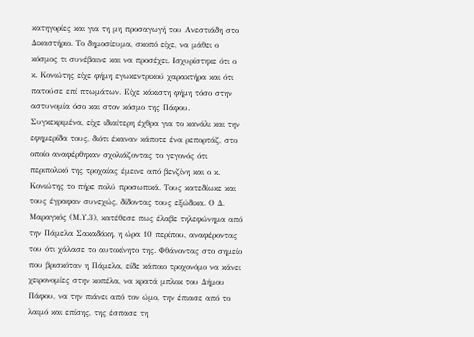κατηγορίες και για τη μη προσαγωγή του Ανεστιάδη στο Δικαστήριο. Το δημοσίευμα, σκοπό είχε, να μάθει ο κόσμος τι συνέβαινε και να προσέχει. Ισχυρίστηκε ότι ο κ. Κονιώτης είχε φήμη εγωκεντρικού χαρακτήρα και ότι πατούσε επί πτωμάτων. Είχε κάκιστη φήμη τόσο στην αστυνομία όσο και στον κόσμο της Πάφου. Συγκεκριμένα, είχε ιδιαίτερη έχθρα για το κανάλι και την εφημερίδα τους, διότι έκαναν κάποτε ένα ρεπορτάζ, στο οποίο αναφέρθηκαν σχολιάζοντας το γεγονός ότι περιπολικό της τροχαίας έμεινε από βενζίνη και ο κ. Κονιώτης το πήρε πολύ προσωπικά. Τους κατεδίωκε και τους έγραφαν συνεχώς, δίδοντας τους εξώδικα. Ο Δ. Μαραγκός (Μ.Υ.3), κατέθεσε πως έλαβε τηλεφώνημα από την Πάμελα Σακαδάκη, η ώρα 10 περίπου, αναφέροντας του ότι χάλασε το αυτοκίνητο της. Φθάνοντας στο σημείο που βρισκόταν η Πάμελα, είδε κάποιο τροχονόμο να κάνει χειρονομίες στην κοπέλα, να κρατά μπλοκ του Δήμου Πάφου, να την πιάνει από τον ώμο, την έπιασε από το λαιμό και επίσης, της έσπασε τη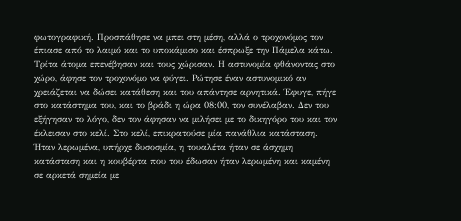φωτογραφική. Προσπάθησε να μπει στη μέση, αλλά ο τροχονόμος τον έπιασε από το λαιμό και το υποκάμισο και έσπρωξε την Πάμελα κάτω. Τρίτα άτομα επενέβησαν και τους χώρισαν. Η αστυνομία φθάνοντας στο χώρο, άφησε τον τροχονόμο να φύγει. Ρώτησε έναν αστυνομικό αν χρειάζεται να δώσει κατάθεση και του απάντησε αρνητικά. Έφυγε, πήγε στο κατάστημα του, και το βράδι η ώρα 08:00, τον συνέλαβαν. Δεν του εξήγησαν το λόγο, δεν τον άφησαν να μιλήσει με το δικηγόρο του και τον έκλεισαν στο κελί. Στο κελί, επικρατούσε μία πανάθλια κατάσταση. Ήταν λερωμένα, υπήρχε δυσοσμία, η τουαλέτα ήταν σε άσχημη κατάσταση και η κουβέρτα που του έδωσαν ήταν λερωμένη και καμένη σε αρκετά σημεία με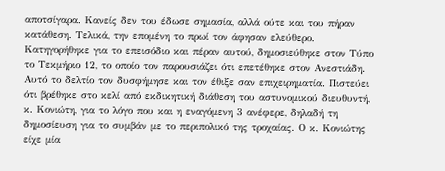αποτσίγαρα. Κανείς δεν του έδωσε σημασία, αλλά ούτε και του πήραν κατάθεση. Τελικά, την επομένη το πρωί τον άφησαν ελεύθερο. Κατηγορήθηκε για το επεισόδιο και πέραν αυτού, δημοσιεύθηκε στον Τύπο το Τεκμήριο 12, το οποίο τον παρουσιάζει ότι επετέθηκε στον Ανεστιάδη. Αυτό το δελτίο τον δυσφήμησε και τον έθιξε σαν επιχειρηματία. Πιστεύει ότι βρέθηκε στο κελί από εκδικητική διάθεση του αστυνομικού διευθυντή, κ. Κονιώτη, για το λόγο που και η εναγόμενη 3 ανέφερε, δηλαδή τη δημοσίευση για το συμβάν με το περιπολικό της τροχαίας. Ο κ. Κονιώτης είχε μία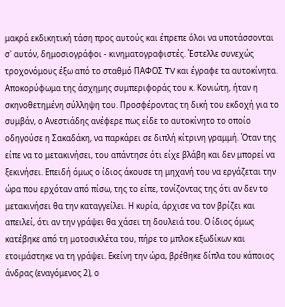μακρά εκδικητική τάση προς αυτούς και έπρεπε όλοι να υποτάσσονται σ' αυτόν, δημοσιογράφοι - κινηματογραφιστές. Έστελλε συνεχώς τροχονόμους έξω από το σταθμό ΠΑΦΟΣ TV και έγραφε τα αυτοκίνητα. Αποκορύφωμα της άσχημης συμπεριφοράς του κ. Κονιώτη, ήταν η σκηνοθετημένη σύλληψη του. Προσφέροντας τη δική του εκδοχή για το συμβάν, ο Ανεστιάδης ανέφερε πως είδε το αυτοκίνητο το οποίο οδηγούσε η Σακαδάκη, να παρκάρει σε διπλή κίτρινη γραμμή. Όταν της είπε να το μετακινήσει, του απάντησε ότι είχε βλάβη και δεν μπορεί να ξεκινήσει. Επειδή όμως ο ίδιος άκουσε τη μηχανή του να εργάζεται την ώρα που ερχόταν από πίσω, της το είπε, τονίζοντας της ότι αν δεν το μετακινήσει θα την καταγγείλει. Η κυρία, άρχισε να τον βρίζει και απειλεί, ότι αν την γράψει θα χάσει τη δουλειά του. Ο ίδιος όμως κατέβηκε από τη μοτοσικλέτα του, πήρε το μπλοκ εξωδίκων και ετοιμάστηκε να τη γράψει. Εκείνη την ώρα, βρέθηκε δίπλα του κάποιος άνδρας (εναγόμενος 2), ο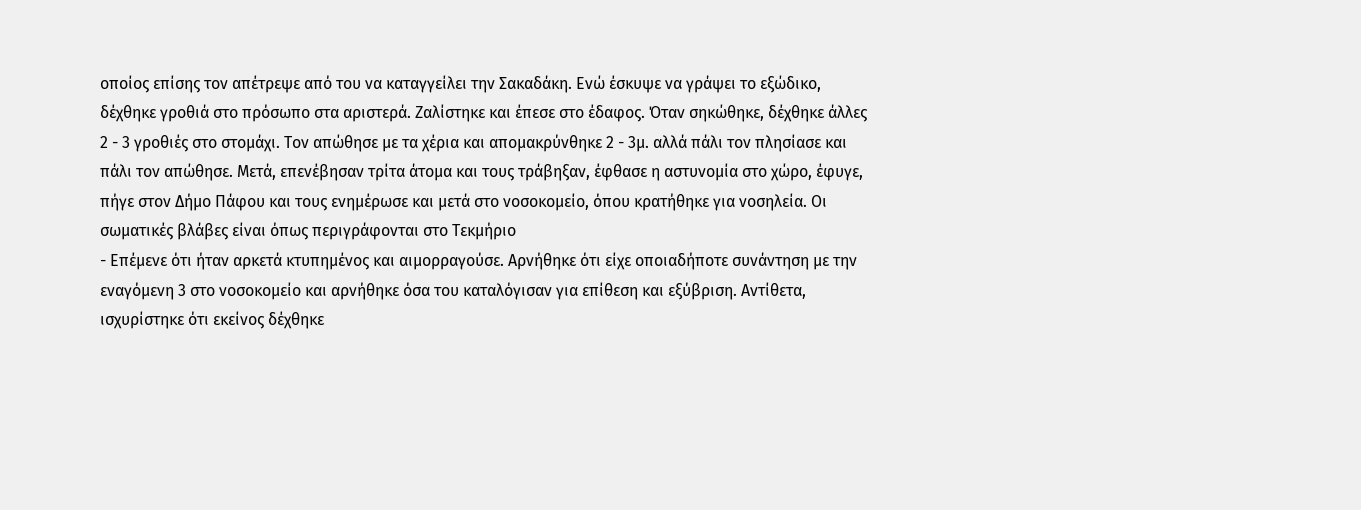οποίος επίσης τον απέτρεψε από του να καταγγείλει την Σακαδάκη. Ενώ έσκυψε να γράψει το εξώδικο, δέχθηκε γροθιά στο πρόσωπο στα αριστερά. Ζαλίστηκε και έπεσε στο έδαφος. Όταν σηκώθηκε, δέχθηκε άλλες 2 - 3 γροθιές στο στομάχι. Τον απώθησε με τα χέρια και απομακρύνθηκε 2 - 3μ. αλλά πάλι τον πλησίασε και πάλι τον απώθησε. Μετά, επενέβησαν τρίτα άτομα και τους τράβηξαν, έφθασε η αστυνομία στο χώρο, έφυγε, πήγε στον Δήμο Πάφου και τους ενημέρωσε και μετά στο νοσοκομείο, όπου κρατήθηκε για νοσηλεία. Οι σωματικές βλάβες είναι όπως περιγράφονται στο Τεκμήριο
- Επέμενε ότι ήταν αρκετά κτυπημένος και αιμορραγούσε. Αρνήθηκε ότι είχε οποιαδήποτε συνάντηση με την εναγόμενη 3 στο νοσοκομείο και αρνήθηκε όσα του καταλόγισαν για επίθεση και εξύβριση. Αντίθετα, ισχυρίστηκε ότι εκείνος δέχθηκε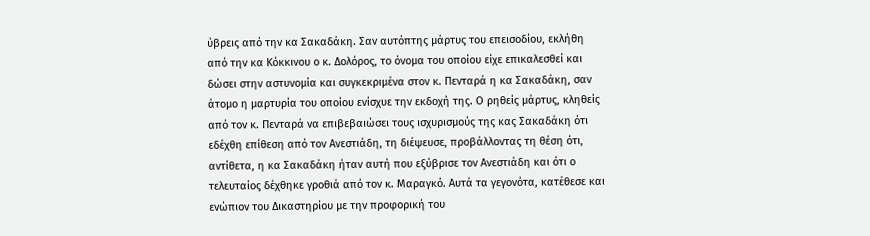ύβρεις από την κα Σακαδάκη. Σαν αυτόπτης μάρτυς του επεισοδίου, εκλήθη από την κα Κόκκινου ο κ. Δολόρος, το όνομα του οποίου είχε επικαλεσθεί και δώσει στην αστυνομία και συγκεκριμένα στον κ. Πενταρά η κα Σακαδάκη, σαν άτομο η μαρτυρία του οποίου ενίσχυε την εκδοχή της. Ο ρηθείς μάρτυς, κληθείς από τον κ. Πενταρά να επιβεβαιώσει τους ισχυρισμούς της κας Σακαδάκη ότι εδέχθη επίθεση από τον Ανεστιάδη, τη διέψευσε, προβάλλοντας τη θέση ότι, αντίθετα, η κα Σακαδάκη ήταν αυτή που εξύβρισε τον Ανεστιάδη και ότι ο τελευταίος δέχθηκε γροθιά από τον κ. Μαραγκό. Αυτά τα γεγονότα, κατέθεσε και ενώπιον του Δικαστηρίου με την προφορική του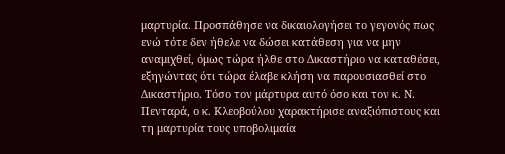μαρτυρία. Προσπάθησε να δικαιολογήσει το γεγονός πως ενώ τότε δεν ήθελε να δώσει κατάθεση για να μην αναμιχθεί, όμως τώρα ήλθε στο Δικαστήριο να καταθέσει, εξηγώντας ότι τώρα έλαβε κλήση να παρουσιασθεί στο Δικαστήριο. Τόσο τον μάρτυρα αυτό όσο και τον κ. Ν. Πενταρά, ο κ. Κλεοβούλου χαρακτήρισε αναξιόπιστους και τη μαρτυρία τους υποβολιμαία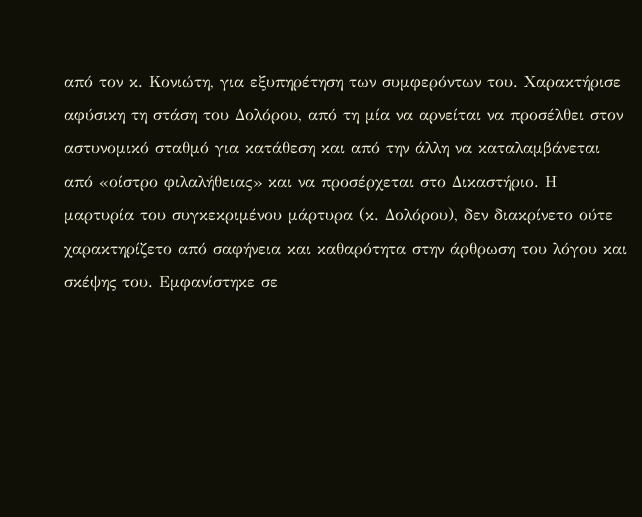από τον κ. Κονιώτη, για εξυπηρέτηση των συμφερόντων του. Χαρακτήρισε αφύσικη τη στάση του Δολόρου, από τη μία να αρνείται να προσέλθει στον αστυνομικό σταθμό για κατάθεση και από την άλλη να καταλαμβάνεται από «οίστρο φιλαλήθειας» και να προσέρχεται στο Δικαστήριο. Η μαρτυρία του συγκεκριμένου μάρτυρα (κ. Δολόρου), δεν διακρίνετο ούτε χαρακτηρίζετο από σαφήνεια και καθαρότητα στην άρθρωση του λόγου και σκέψης του. Εμφανίστηκε σε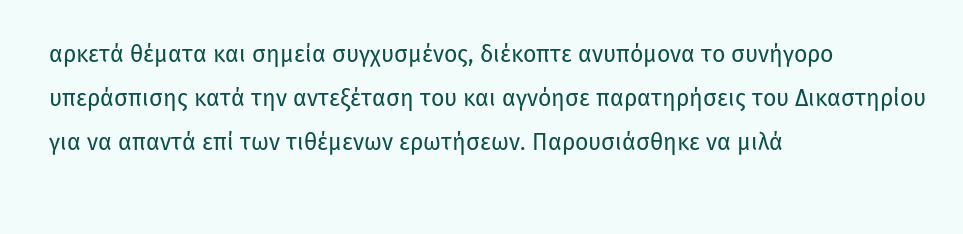αρκετά θέματα και σημεία συγχυσμένος, διέκοπτε ανυπόμονα το συνήγορο υπεράσπισης κατά την αντεξέταση του και αγνόησε παρατηρήσεις του Δικαστηρίου για να απαντά επί των τιθέμενων ερωτήσεων. Παρουσιάσθηκε να μιλά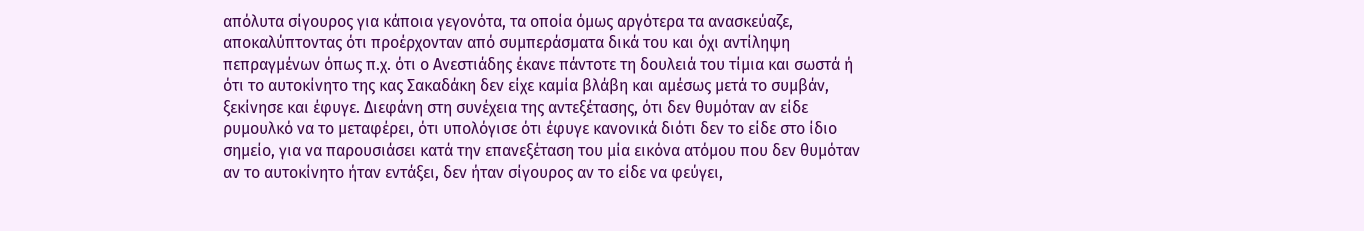απόλυτα σίγουρος για κάποια γεγονότα, τα οποία όμως αργότερα τα ανασκεύαζε, αποκαλύπτοντας ότι προέρχονταν από συμπεράσματα δικά του και όχι αντίληψη πεπραγμένων όπως π.χ. ότι ο Ανεστιάδης έκανε πάντοτε τη δουλειά του τίμια και σωστά ή ότι το αυτοκίνητο της κας Σακαδάκη δεν είχε καμία βλάβη και αμέσως μετά το συμβάν, ξεκίνησε και έφυγε. Διεφάνη στη συνέχεια της αντεξέτασης, ότι δεν θυμόταν αν είδε ρυμουλκό να το μεταφέρει, ότι υπολόγισε ότι έφυγε κανονικά διότι δεν το είδε στο ίδιο σημείο, για να παρουσιάσει κατά την επανεξέταση του μία εικόνα ατόμου που δεν θυμόταν αν το αυτοκίνητο ήταν εντάξει, δεν ήταν σίγουρος αν το είδε να φεύγει,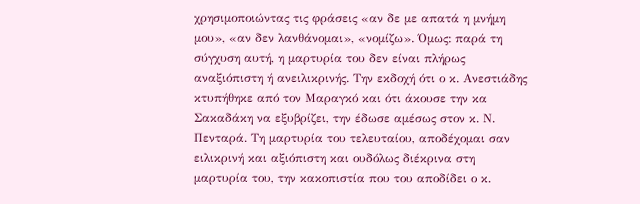χρησιμοποιώντας τις φράσεις «αν δε με απατά η μνήμη μου», «αν δεν λανθάνομαι», «νομίζω». Όμως: παρά τη σύγχυση αυτή, η μαρτυρία του δεν είναι πλήρως αναξιόπιστη ή ανειλικρινής. Την εκδοχή ότι ο κ. Ανεστιάδης κτυπήθηκε από τον Μαραγκό και ότι άκουσε την κα Σακαδάκη να εξυβρίζει, την έδωσε αμέσως στον κ. Ν. Πενταρά. Τη μαρτυρία του τελευταίου, αποδέχομαι σαν ειλικρινή και αξιόπιστη και ουδόλως διέκρινα στη μαρτυρία του, την κακοπιστία που του αποδίδει ο κ.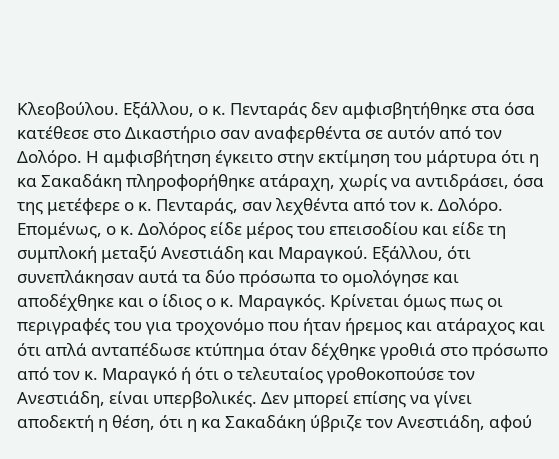Κλεοβούλου. Εξάλλου, ο κ. Πενταράς δεν αμφισβητήθηκε στα όσα κατέθεσε στο Δικαστήριο σαν αναφερθέντα σε αυτόν από τον Δολόρο. Η αμφισβήτηση έγκειτο στην εκτίμηση του μάρτυρα ότι η κα Σακαδάκη πληροφορήθηκε ατάραχη, χωρίς να αντιδράσει, όσα της μετέφερε ο κ. Πενταράς, σαν λεχθέντα από τον κ. Δολόρο. Επομένως, ο κ. Δολόρος είδε μέρος του επεισοδίου και είδε τη συμπλοκή μεταξύ Ανεστιάδη και Μαραγκού. Εξάλλου, ότι συνεπλάκησαν αυτά τα δύο πρόσωπα το ομολόγησε και αποδέχθηκε και ο ίδιος ο κ. Μαραγκός. Κρίνεται όμως πως οι περιγραφές του για τροχονόμο που ήταν ήρεμος και ατάραχος και ότι απλά ανταπέδωσε κτύπημα όταν δέχθηκε γροθιά στο πρόσωπο από τον κ. Μαραγκό ή ότι ο τελευταίος γροθοκοπούσε τον Ανεστιάδη, είναι υπερβολικές. Δεν μπορεί επίσης να γίνει αποδεκτή η θέση, ότι η κα Σακαδάκη ύβριζε τον Ανεστιάδη, αφού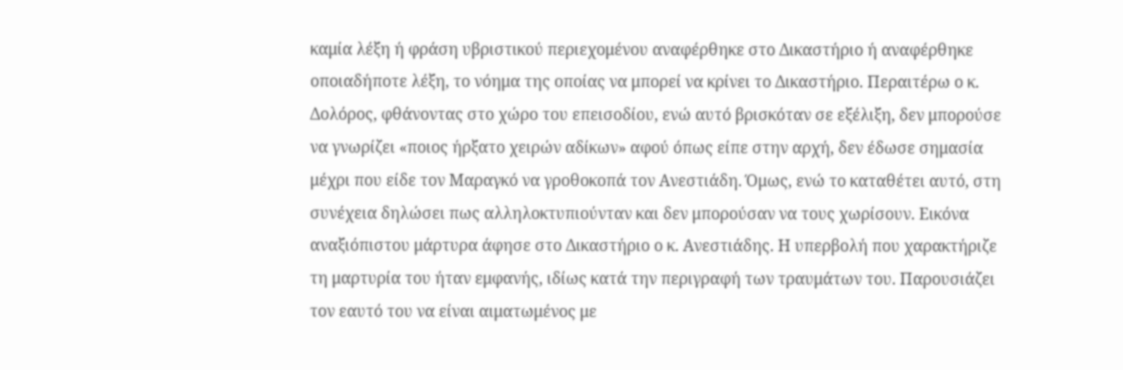καμία λέξη ή φράση υβριστικού περιεχομένου αναφέρθηκε στο Δικαστήριο ή αναφέρθηκε οποιαδήποτε λέξη, το νόημα της οποίας να μπορεί να κρίνει το Δικαστήριο. Περαιτέρω ο κ. Δολόρος, φθάνοντας στο χώρο του επεισοδίου, ενώ αυτό βρισκόταν σε εξέλιξη, δεν μπορούσε να γνωρίζει «ποιος ήρξατο χειρών αδίκων» αφού όπως είπε στην αρχή, δεν έδωσε σημασία μέχρι που είδε τον Μαραγκό να γροθοκοπά τον Ανεστιάδη. Όμως, ενώ το καταθέτει αυτό, στη συνέχεια δηλώσει πως αλληλοκτυπιούνταν και δεν μπορούσαν να τους χωρίσουν. Εικόνα αναξιόπιστου μάρτυρα άφησε στο Δικαστήριο ο κ. Ανεστιάδης. Η υπερβολή που χαρακτήριζε τη μαρτυρία του ήταν εμφανής, ιδίως κατά την περιγραφή των τραυμάτων του. Παρουσιάζει τον εαυτό του να είναι αιματωμένος με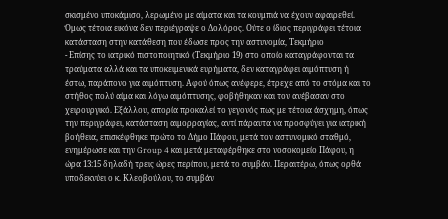σκισμένο υποκάμισο, λερωμένο με αίματα και τα κουμπιά να έχουν αφαιρεθεί. Όμως τέτοια εικόνα δεν περιέγραψε ο Δολόρος. Ούτε ο ίδιος περιγράφει τέτοια κατάσταση στην κατάθεση που έδωσε προς την αστυνομία, Τεκμήριο
- Επίσης το ιατρικό πιστοποιητικό (Τεκμήριο 19) στο οποίο καταγράφονται τα τραύματα αλλά και τα υποκειμενικά ευρήματα, δεν καταγράφει αιμόπτυση ή έστω, παράπονο για αιμόπτυση. Αφού όπως ανέφερε, έτρεχε από το στόμα και το στήθος πολύ αίμα και λόγω αιμόπτυσης, φοβήθηκαν και τον ανέβασαν στο χειρουργικό. Εξάλλου, απορία προκαλεί το γεγονός πως με τέτοια άσχημη, όπως την περιγράφει, κατάσταση αιμορραγίας, αντί πάραυτα να προσφύγει για ιατρική βοήθεια, επισκέφθηκε πρώτο το Δήμο Πάφου, μετά τον αστυνομικό σταθμό, ενημέρωσε και την Group 4 και μετά μεταφέρθηκε στο νοσοκομείο Πάφου, η ώρα 13:15 δηλαδή τρεις ώρες περίπου, μετά το συμβάν. Περαιτέρω, όπως ορθά υποδεκνύει ο κ. Κλεοβούλου, το συμβάν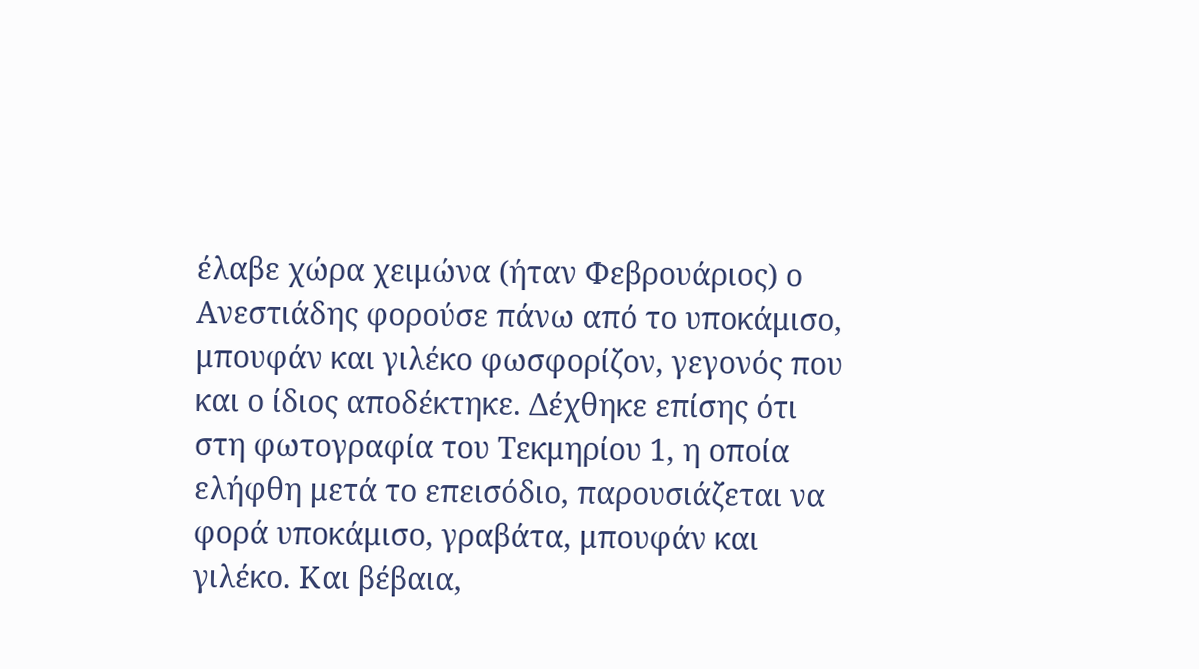έλαβε χώρα χειμώνα (ήταν Φεβρουάριος) ο Ανεστιάδης φορούσε πάνω από το υποκάμισο, μπουφάν και γιλέκο φωσφορίζον, γεγονός που και ο ίδιος αποδέκτηκε. Δέχθηκε επίσης ότι στη φωτογραφία του Τεκμηρίου 1, η οποία ελήφθη μετά το επεισόδιο, παρουσιάζεται να φορά υποκάμισο, γραβάτα, μπουφάν και γιλέκο. Και βέβαια,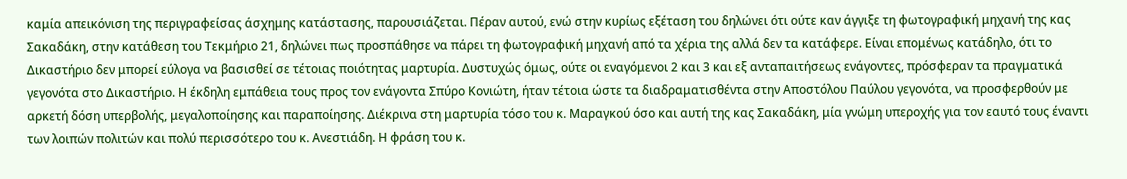καμία απεικόνιση της περιγραφείσας άσχημης κατάστασης, παρουσιάζεται. Πέραν αυτού, ενώ στην κυρίως εξέταση του δηλώνει ότι ούτε καν άγγιξε τη φωτογραφική μηχανή της κας Σακαδάκη, στην κατάθεση του Τεκμήριο 21, δηλώνει πως προσπάθησε να πάρει τη φωτογραφική μηχανή από τα χέρια της αλλά δεν τα κατάφερε. Είναι επομένως κατάδηλο, ότι το Δικαστήριο δεν μπορεί εύλογα να βασισθεί σε τέτοιας ποιότητας μαρτυρία. Δυστυχώς όμως, ούτε οι εναγόμενοι 2 και 3 και εξ ανταπαιτήσεως ενάγοντες, πρόσφεραν τα πραγματικά γεγονότα στο Δικαστήριο. Η έκδηλη εμπάθεια τους προς τον ενάγοντα Σπύρο Κονιώτη, ήταν τέτοια ώστε τα διαδραματισθέντα στην Αποστόλου Παύλου γεγονότα, να προσφερθούν με αρκετή δόση υπερβολής, μεγαλοποίησης και παραποίησης. Διέκρινα στη μαρτυρία τόσο του κ. Μαραγκού όσο και αυτή της κας Σακαδάκη, μία γνώμη υπεροχής για τον εαυτό τους έναντι των λοιπών πολιτών και πολύ περισσότερο του κ. Ανεστιάδη. Η φράση του κ.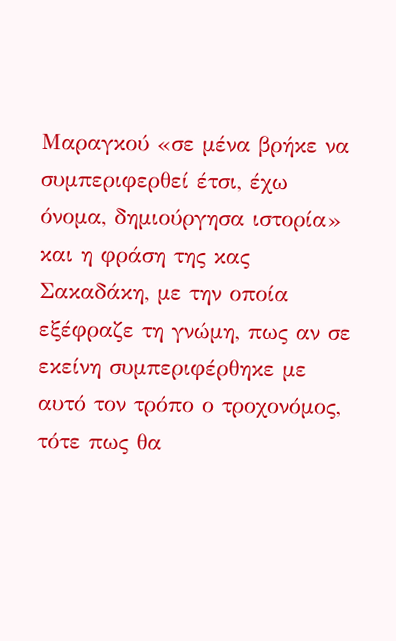Μαραγκού «σε μένα βρήκε να συμπεριφερθεί έτσι, έχω όνομα, δημιούργησα ιστορία» και η φράση της κας Σακαδάκη, με την οποία εξέφραζε τη γνώμη, πως αν σε εκείνη συμπεριφέρθηκε με αυτό τον τρόπο ο τροχονόμος, τότε πως θα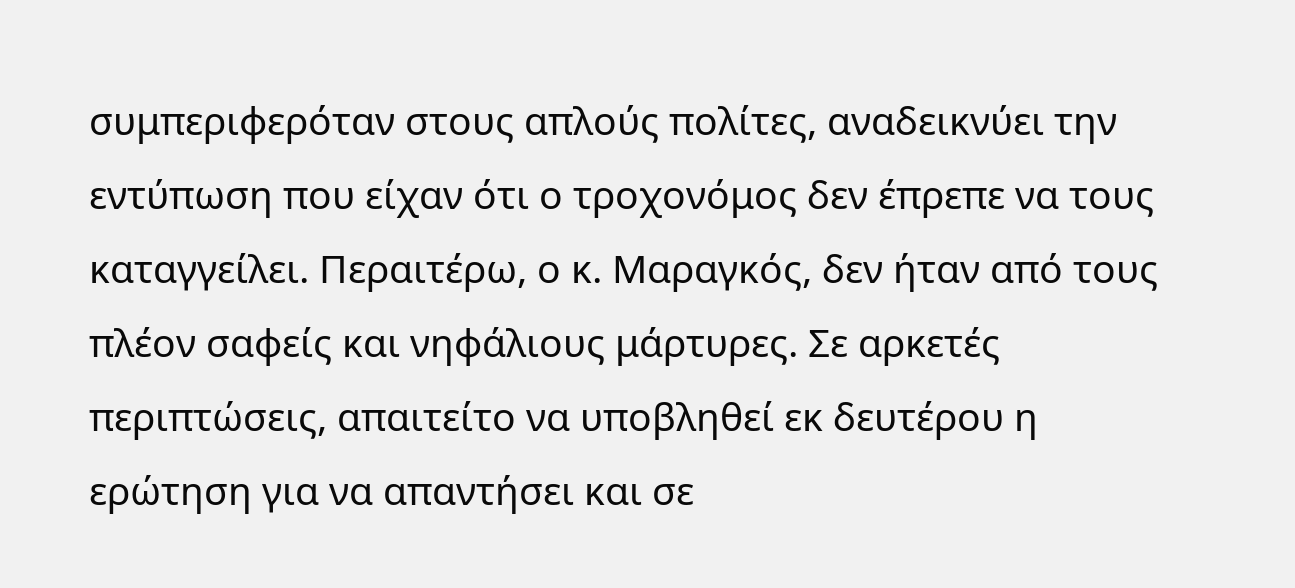συμπεριφερόταν στους απλούς πολίτες, αναδεικνύει την εντύπωση που είχαν ότι ο τροχονόμος δεν έπρεπε να τους καταγγείλει. Περαιτέρω, ο κ. Μαραγκός, δεν ήταν από τους πλέον σαφείς και νηφάλιους μάρτυρες. Σε αρκετές περιπτώσεις, απαιτείτο να υποβληθεί εκ δευτέρου η ερώτηση για να απαντήσει και σε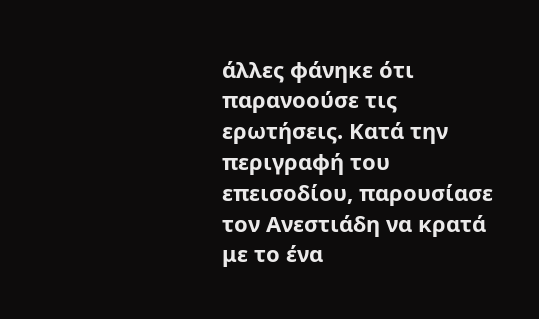άλλες φάνηκε ότι παρανοούσε τις ερωτήσεις. Κατά την περιγραφή του επεισοδίου, παρουσίασε τον Ανεστιάδη να κρατά με το ένα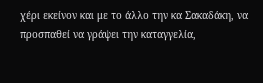χέρι εκείνον και με το άλλο την κα Σακαδάκη, να προσπαθεί να γράψει την καταγγελία,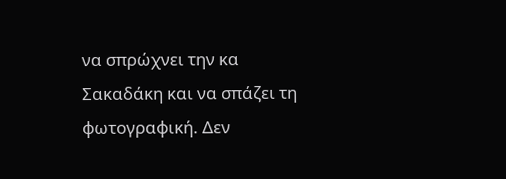να σπρώχνει την κα Σακαδάκη και να σπάζει τη φωτογραφική. Δεν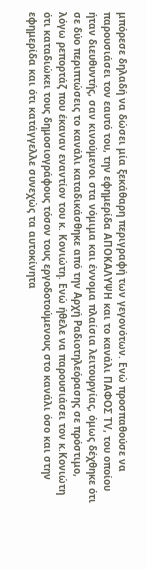μπόρεσε δηλαδή να δώσει μία ξεκάθαρη περιγραφή των γεγονότων. Ενώ προσπαθούσε να παρουσιάσει τον εαυτό του, την εφημερίδα ΑΠΟΚΑΛΥΨΗ και το κανάλι ΠΑΦΟΣ ΤV, του οποίου ήταν διευθυντής, σαν κινούμενοι στα νόμιμα και έννομα πλαίσια λειτουργίας, όμως δέχθηκε ότι σε δύο περιπτώσεις το κανάλι καταδικάσθηκε από την Αρχή Ραδιοτηλεόρασης σε πρόστιμο, λόγω ρεπορτάζ που έκαναν εναντίον του κ. Κονιώτη. Ενώ ήθελε να παρουσιάσει τον κ.Κονιώτη ότι καταδιώκει τους δημοσιογράφους τόσον τους εργοδοτούμενους στο κανάλι όσο και στην εφημερίδα και ότι κατάγγελλε συνεχώς τα αυτοκίνητα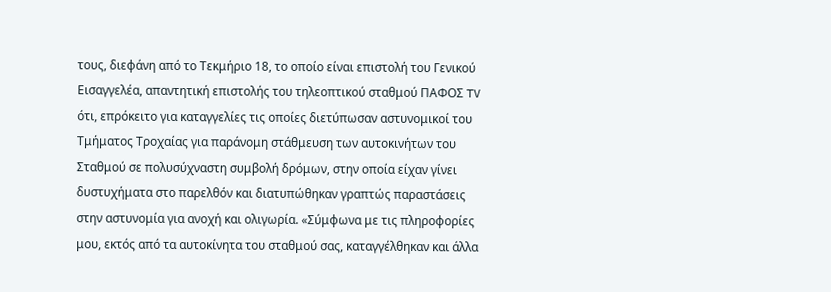τους, διεφάνη από το Τεκμήριο 18, το οποίο είναι επιστολή του Γενικού Εισαγγελέα, απαντητική επιστολής του τηλεοπτικού σταθμού ΠΑΦΟΣ TV ότι, επρόκειτο για καταγγελίες τις οποίες διετύπωσαν αστυνομικοί του Τμήματος Τροχαίας για παράνομη στάθμευση των αυτοκινήτων του Σταθμού σε πολυσύχναστη συμβολή δρόμων, στην οποία είχαν γίνει δυστυχήματα στο παρελθόν και διατυπώθηκαν γραπτώς παραστάσεις στην αστυνομία για ανοχή και ολιγωρία. «Σύμφωνα με τις πληροφορίες μου, εκτός από τα αυτοκίνητα του σταθμού σας, καταγγέλθηκαν και άλλα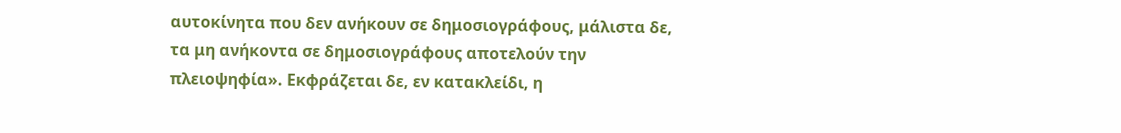αυτοκίνητα που δεν ανήκουν σε δημοσιογράφους, μάλιστα δε, τα μη ανήκοντα σε δημοσιογράφους αποτελούν την πλειοψηφία». Εκφράζεται δε, εν κατακλείδι, η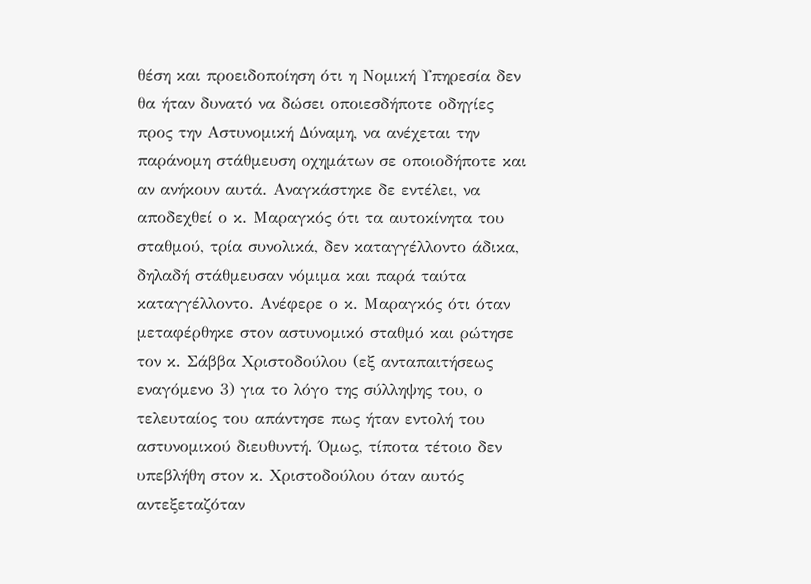θέση και προειδοποίηση ότι η Νομική Υπηρεσία δεν θα ήταν δυνατό να δώσει οποιεσδήποτε οδηγίες προς την Αστυνομική Δύναμη, να ανέχεται την παράνομη στάθμευση οχημάτων σε οποιοδήποτε και αν ανήκουν αυτά. Αναγκάστηκε δε εντέλει, να αποδεχθεί ο κ. Μαραγκός ότι τα αυτοκίνητα του σταθμού, τρία συνολικά, δεν καταγγέλλοντο άδικα, δηλαδή στάθμευσαν νόμιμα και παρά ταύτα καταγγέλλοντο. Ανέφερε ο κ. Μαραγκός ότι όταν μεταφέρθηκε στον αστυνομικό σταθμό και ρώτησε τον κ. Σάββα Χριστοδούλου (εξ ανταπαιτήσεως εναγόμενο 3) για το λόγο της σύλληψης του, ο τελευταίος του απάντησε πως ήταν εντολή του αστυνομικού διευθυντή. Όμως, τίποτα τέτοιο δεν υπεβλήθη στον κ. Χριστοδούλου όταν αυτός αντεξεταζόταν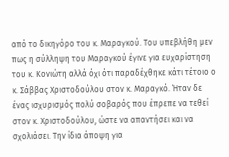από το δικηγόρο του κ. Μαραγκού. Του υπεβλήθη μεν πως η σύλληψη του Μαραγκού έγινε για ευχαρίστηση του κ. Κονιώτη αλλά όχι ότι παραδέχθηκε κάτι τέτοιο ο κ. Σάββας Χριστοδούλου στον κ. Μαραγκό. Ήταν δε ένας ισχυρισμός πολύ σοβαρός που έπρεπε να τεθεί στον κ. Χριστοδούλου, ώστε να απαντήσει και να σχολιάσει. Την ίδια άποψη για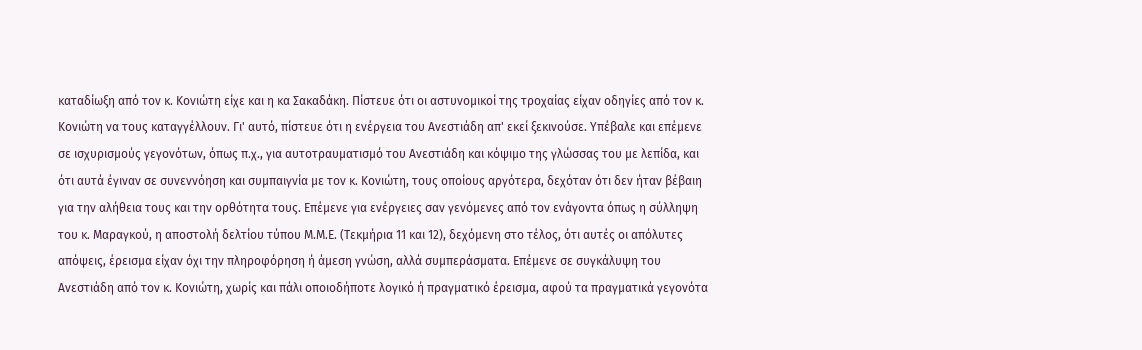καταδίωξη από τον κ. Κονιώτη είχε και η κα Σακαδάκη. Πίστευε ότι οι αστυνομικοί της τροχαίας είχαν οδηγίες από τον κ. Κονιώτη να τους καταγγέλλουν. Γι' αυτό, πίστευε ότι η ενέργεια του Ανεστιάδη απ' εκεί ξεκινούσε. Υπέβαλε και επέμενε σε ισχυρισμούς γεγονότων, όπως π.χ., για αυτοτραυματισμό του Ανεστιάδη και κόψιμο της γλώσσας του με λεπίδα, και ότι αυτά έγιναν σε συνεννόηση και συμπαιγνία με τον κ. Κονιώτη, τους οποίους αργότερα, δεχόταν ότι δεν ήταν βέβαιη για την αλήθεια τους και την ορθότητα τους. Επέμενε για ενέργειες σαν γενόμενες από τον ενάγοντα όπως η σύλληψη του κ. Μαραγκού, η αποστολή δελτίου τύπου Μ.Μ.Ε. (Τεκμήρια 11 και 12), δεχόμενη στο τέλος, ότι αυτές οι απόλυτες απόψεις, έρεισμα είχαν όχι την πληροφόρηση ή άμεση γνώση, αλλά συμπεράσματα. Επέμενε σε συγκάλυψη του Ανεστιάδη από τον κ. Κονιώτη, χωρίς και πάλι οποιοδήποτε λογικό ή πραγματικό έρεισμα, αφού τα πραγματικά γεγονότα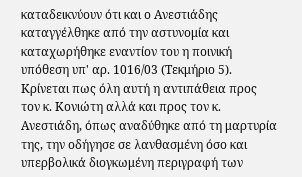καταδεικνύουν ότι και ο Ανεστιάδης καταγγέλθηκε από την αστυνομία και καταχωρήθηκε εναντίον του η ποινική υπόθεση υπ' αρ. 1016/03 (Τεκμήριο 5). Κρίνεται πως όλη αυτή η αντιπάθεια προς τον κ. Κονιώτη αλλά και προς τον κ. Ανεστιάδη, όπως αναδύθηκε από τη μαρτυρία της, την οδήγησε σε λανθασμένη όσο και υπερβολικά διογκωμένη περιγραφή των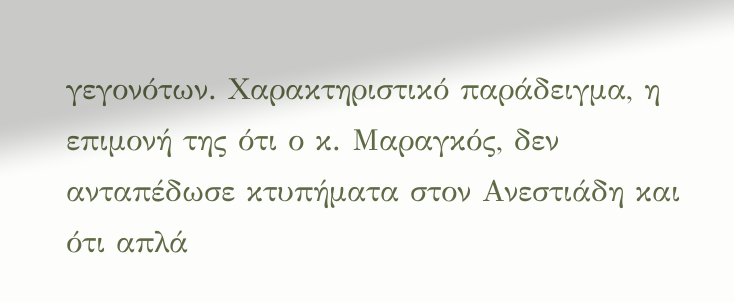γεγονότων. Χαρακτηριστικό παράδειγμα, η επιμονή της ότι ο κ. Μαραγκός, δεν ανταπέδωσε κτυπήματα στον Ανεστιάδη και ότι απλά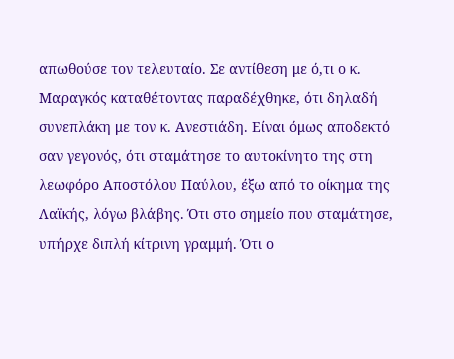απωθούσε τον τελευταίο. Σε αντίθεση με ό,τι ο κ. Μαραγκός καταθέτοντας παραδέχθηκε, ότι δηλαδή συνεπλάκη με τον κ. Ανεστιάδη. Είναι όμως αποδεκτό σαν γεγονός, ότι σταμάτησε το αυτοκίνητο της στη λεωφόρο Αποστόλου Παύλου, έξω από το οίκημα της Λαϊκής, λόγω βλάβης. Ότι στο σημείο που σταμάτησε, υπήρχε διπλή κίτρινη γραμμή. Ότι ο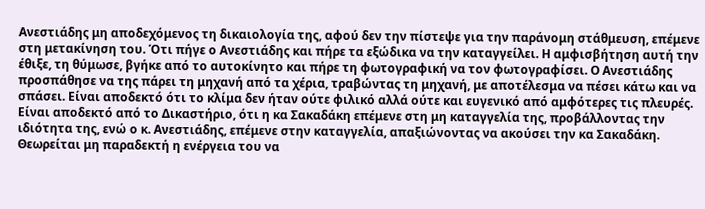Ανεστιάδης μη αποδεχόμενος τη δικαιολογία της, αφού δεν την πίστεψε για την παράνομη στάθμευση, επέμενε στη μετακίνηση του. Ότι πήγε ο Ανεστιάδης και πήρε τα εξώδικα να την καταγγείλει. Η αμφισβήτηση αυτή την έθιξε, τη θύμωσε, βγήκε από το αυτοκίνητο και πήρε τη φωτογραφική να τον φωτογραφίσει. Ο Ανεστιάδης προσπάθησε να της πάρει τη μηχανή από τα χέρια, τραβώντας τη μηχανή, με αποτέλεσμα να πέσει κάτω και να σπάσει. Είναι αποδεκτό ότι το κλίμα δεν ήταν ούτε φιλικό αλλά ούτε και ευγενικό από αμφότερες τις πλευρές. Είναι αποδεκτό από το Δικαστήριο, ότι η κα Σακαδάκη επέμενε στη μη καταγγελία της, προβάλλοντας την ιδιότητα της, ενώ ο κ. Ανεστιάδης, επέμενε στην καταγγελία, απαξιώνοντας να ακούσει την κα Σακαδάκη. Θεωρείται μη παραδεκτή η ενέργεια του να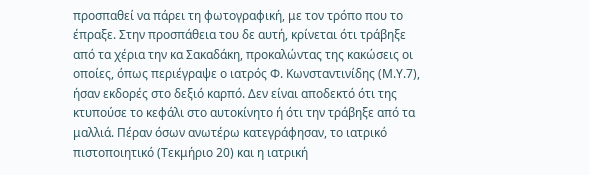προσπαθεί να πάρει τη φωτογραφική, με τον τρόπο που το έπραξε. Στην προσπάθεια του δε αυτή, κρίνεται ότι τράβηξε από τα χέρια την κα Σακαδάκη, προκαλώντας της κακώσεις οι οποίες, όπως περιέγραψε ο ιατρός Φ. Κωνσταντινίδης (Μ.Υ.7), ήσαν εκδορές στο δεξιό καρπό. Δεν είναι αποδεκτό ότι της κτυπούσε το κεφάλι στο αυτοκίνητο ή ότι την τράβηξε από τα μαλλιά. Πέραν όσων ανωτέρω κατεγράφησαν, το ιατρικό πιστοποιητικό (Τεκμήριο 20) και η ιατρική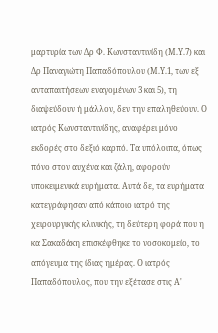μαρτυρία των Δρ Φ. Κωνσταντινίδη (Μ.Υ.7) και Δρ Παναγιώτη Παπαδόπουλου (Μ.Υ.1, των εξ ανταπαιτήσεων εναγομένων 3 και 5), τη διαψεύδουν ή μάλλον, δεν την επαληθεύουν. Ο ιατρός Κωνσταντινίδης, αναφέρει μόνο εκδορές στο δεξιό καρπό. Τα υπόλοιπα, όπως πόνο στον αυχένα και ζάλη, αφορούν υποκειμενικά ευρήματα. Αυτά δε, τα ευρήματα κατεγράφησαν από κάποιο ιατρό της χειρουργικής κλινικής, τη δεύτερη φορά που η κα Σακαδάκη επισκέφθηκε το νοσοκομείο, το απόγευμα της ίδιας ημέρας. Ο ιατρός Παπαδόπουλος, που την εξέτασε στις Α'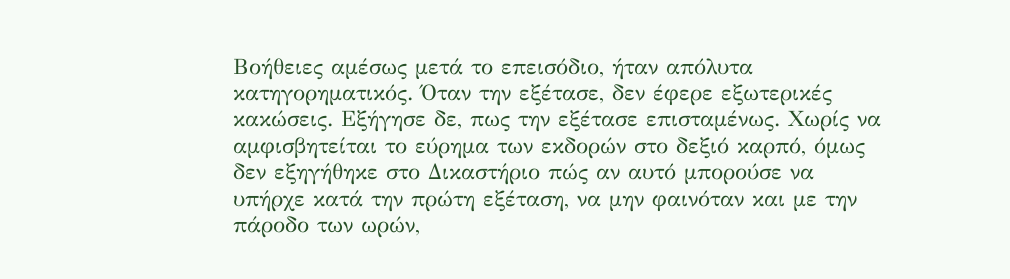Βοήθειες αμέσως μετά το επεισόδιο, ήταν απόλυτα κατηγορηματικός. Όταν την εξέτασε, δεν έφερε εξωτερικές κακώσεις. Εξήγησε δε, πως την εξέτασε επισταμένως. Χωρίς να αμφισβητείται το εύρημα των εκδορών στο δεξιό καρπό, όμως δεν εξηγήθηκε στο Δικαστήριο πώς αν αυτό μπορούσε να υπήρχε κατά την πρώτη εξέταση, να μην φαινόταν και με την πάροδο των ωρών,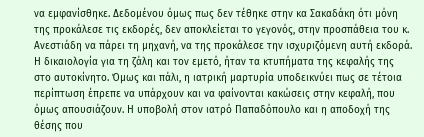να εμφανίσθηκε. Δεδομένου όμως πως δεν τέθηκε στην κα Σακαδάκη ότι μόνη της προκάλεσε τις εκδορές, δεν αποκλείεται το γεγονός, στην προσπάθεια του κ. Ανεστιάδη να πάρει τη μηχανή, να της προκάλεσε την ισχυριζόμενη αυτή εκδορά. Η δικαιολογία για τη ζάλη και τον εμετό, ήταν τα κτυπήματα της κεφαλής της στο αυτοκίνητο. Όμως και πάλι, η ιατρική μαρτυρία υποδεικνύει πως σε τέτοια περίπτωση έπρεπε να υπάρχουν και να φαίνονται κακώσεις στην κεφαλή, που όμως απουσιάζουν. Η υποβολή στον ιατρό Παπαδόπουλο και η αποδοχή της θέσης που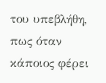του υπεβλήθη, πως όταν κάποιος φέρει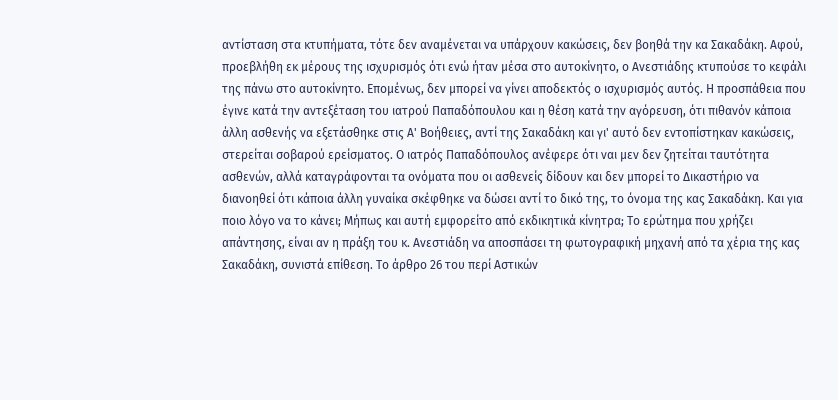αντίσταση στα κτυπήματα, τότε δεν αναμένεται να υπάρχουν κακώσεις, δεν βοηθά την κα Σακαδάκη. Αφού, προεβλήθη εκ μέρους της ισχυρισμός ότι ενώ ήταν μέσα στο αυτοκίνητο, ο Ανεστιάδης κτυπούσε το κεφάλι της πάνω στο αυτοκίνητο. Επομένως, δεν μπορεί να γίνει αποδεκτός ο ισχυρισμός αυτός. Η προσπάθεια που έγινε κατά την αντεξέταση του ιατρού Παπαδόπουλου και η θέση κατά την αγόρευση, ότι πιθανόν κάποια άλλη ασθενής να εξετάσθηκε στις Α' Βοήθειες, αντί της Σακαδάκη και γι' αυτό δεν εντοπίστηκαν κακώσεις, στερείται σοβαρού ερείσματος. Ο ιατρός Παπαδόπουλος ανέφερε ότι ναι μεν δεν ζητείται ταυτότητα ασθενών, αλλά καταγράφονται τα ονόματα που οι ασθενείς δίδουν και δεν μπορεί το Δικαστήριο να διανοηθεί ότι κάποια άλλη γυναίκα σκέφθηκε να δώσει αντί το δικό της, το όνομα της κας Σακαδάκη. Και για ποιο λόγο να το κάνει; Μήπως και αυτή εμφορείτο από εκδικητικά κίνητρα; Το ερώτημα που χρήζει απάντησης, είναι αν η πράξη του κ. Ανεστιάδη να αποσπάσει τη φωτογραφική μηχανή από τα χέρια της κας Σακαδάκη, συνιστά επίθεση. Το άρθρο 26 του περί Αστικών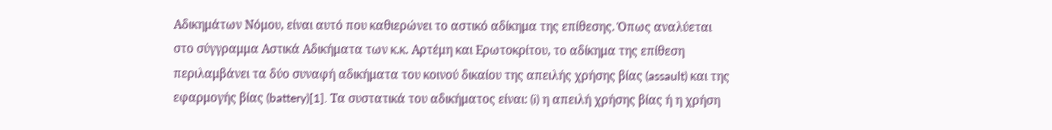Αδικημάτων Νόμου, είναι αυτό που καθιερώνει το αστικό αδίκημα της επίθεσης. Όπως αναλύεται στο σύγγραμμα Αστικά Αδικήματα των κ.κ. Αρτέμη και Ερωτοκρίτου, το αδίκημα της επίθεση περιλαμβάνει τα δύο συναφή αδικήματα του κοινού δικαίου της απειλής χρήσης βίας (assault) και της εφαρμογής βίας (battery)[1]. Τα συστατικά του αδικήματος είναι: (i) η απειλή χρήσης βίας ή η χρήση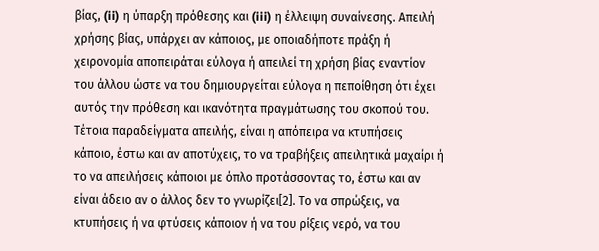βίας, (ii) η ύπαρξη πρόθεσης και (iii) η έλλειψη συναίνεσης. Απειλή χρήσης βίας, υπάρχει αν κάποιος, με οποιαδήποτε πράξη ή χειρονομία αποπειράται εύλογα ή απειλεί τη χρήση βίας εναντίον του άλλου ώστε να του δημιουργείται εύλογα η πεποίθηση ότι έχει αυτός την πρόθεση και ικανότητα πραγμάτωσης του σκοπού του. Τέτοια παραδείγματα απειλής, είναι η απόπειρα να κτυπήσεις κάποιο, έστω και αν αποτύχεις, το να τραβήξεις απειλητικά μαχαίρι ή το να απειλήσεις κάποιοι με όπλο προτάσσοντας το, έστω και αν είναι άδειο αν ο άλλος δεν το γνωρίζει[2]. Το να σπρώξεις, να κτυπήσεις ή να φτύσεις κάποιον ή να του ρίξεις νερό, να του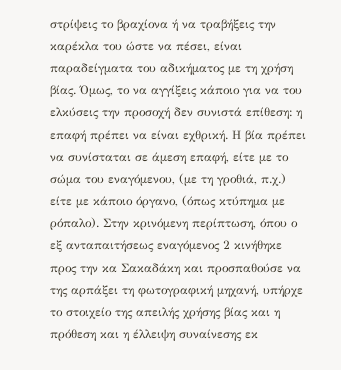στρίψεις το βραχίονα ή να τραβήξεις την καρέκλα του ώστε να πέσει, είναι παραδείγματα του αδικήματος με τη χρήση βίας. Όμως, το να αγγίξεις κάποιο για να του ελκύσεις την προσοχή δεν συνιστά επίθεση: η επαφή πρέπει να είναι εχθρική. Η βία πρέπει να συνίσταται σε άμεση επαφή, είτε με το σώμα του εναγόμενου, (με τη γροθιά, π.χ.) είτε με κάποιο όργανο, (όπως κτύπημα με ρόπαλο). Στην κρινόμενη περίπτωση, όπου ο εξ ανταπαιτήσεως εναγόμενος 2 κινήθηκε προς την κα Σακαδάκη και προσπαθούσε να της αρπάξει τη φωτογραφική μηχανή, υπήρχε το στοιχείο της απειλής χρήσης βίας και η πρόθεση και η έλλειψη συναίνεσης εκ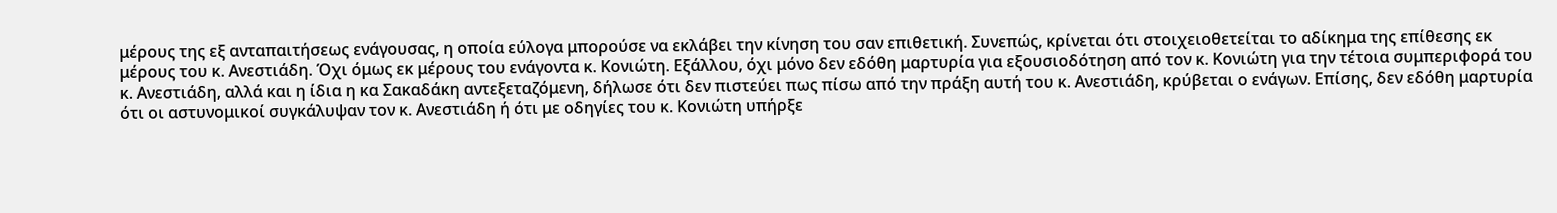μέρους της εξ ανταπαιτήσεως ενάγουσας, η οποία εύλογα μπορούσε να εκλάβει την κίνηση του σαν επιθετική. Συνεπώς, κρίνεται ότι στοιχειοθετείται το αδίκημα της επίθεσης εκ μέρους του κ. Ανεστιάδη. Όχι όμως εκ μέρους του ενάγοντα κ. Κονιώτη. Εξάλλου, όχι μόνο δεν εδόθη μαρτυρία για εξουσιοδότηση από τον κ. Κονιώτη για την τέτοια συμπεριφορά του κ. Ανεστιάδη, αλλά και η ίδια η κα Σακαδάκη αντεξεταζόμενη, δήλωσε ότι δεν πιστεύει πως πίσω από την πράξη αυτή του κ. Ανεστιάδη, κρύβεται ο ενάγων. Επίσης, δεν εδόθη μαρτυρία ότι οι αστυνομικοί συγκάλυψαν τον κ. Ανεστιάδη ή ότι με οδηγίες του κ. Κονιώτη υπήρξε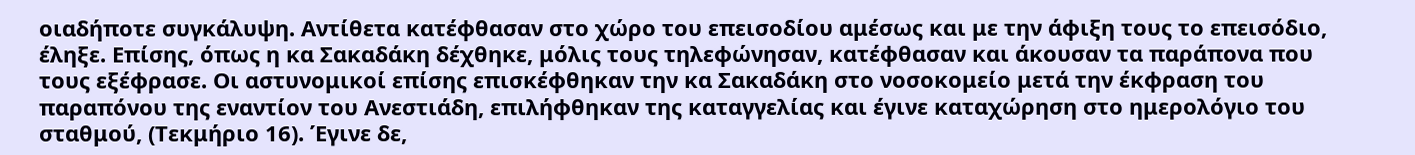οιαδήποτε συγκάλυψη. Αντίθετα κατέφθασαν στο χώρο του επεισοδίου αμέσως και με την άφιξη τους το επεισόδιο, έληξε. Επίσης, όπως η κα Σακαδάκη δέχθηκε, μόλις τους τηλεφώνησαν, κατέφθασαν και άκουσαν τα παράπονα που τους εξέφρασε. Οι αστυνομικοί επίσης επισκέφθηκαν την κα Σακαδάκη στο νοσοκομείο μετά την έκφραση του παραπόνου της εναντίον του Ανεστιάδη, επιλήφθηκαν της καταγγελίας και έγινε καταχώρηση στο ημερολόγιο του σταθμού, (Τεκμήριο 16). Έγινε δε,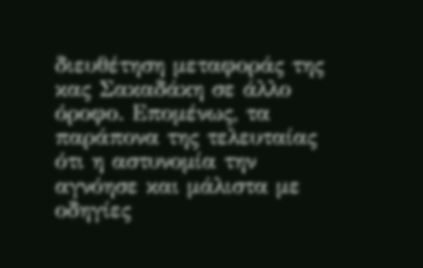διευθέτηση μεταφοράς της κας Σακαδάκη σε άλλο όροφο. Επομένως, τα παράπονα της τελευταίας ότι η αστυνομία την αγνόησε και μάλιστα με οδηγίες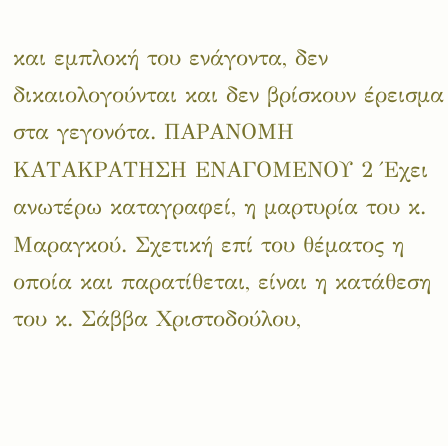και εμπλοκή του ενάγοντα, δεν δικαιολογούνται και δεν βρίσκουν έρεισμα στα γεγονότα. ΠΑΡΑΝΟΜΗ ΚΑΤΑΚΡΑΤΗΣΗ ΕΝΑΓΟΜΕΝΟΥ 2 Έχει ανωτέρω καταγραφεί, η μαρτυρία του κ. Μαραγκού. Σχετική επί του θέματος η οποία και παρατίθεται, είναι η κατάθεση του κ. Σάββα Χριστοδούλου,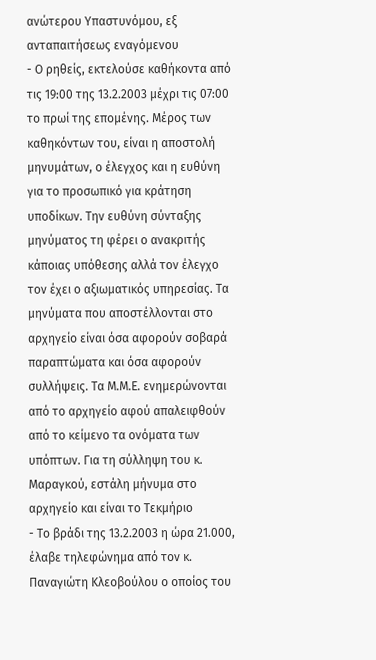ανώτερου Υπαστυνόμου, εξ ανταπαιτήσεως εναγόμενου
- Ο ρηθείς, εκτελούσε καθήκοντα από τις 19:00 της 13.2.2003 μέχρι τις 07:00 το πρωί της επομένης. Μέρος των καθηκόντων του, είναι η αποστολή μηνυμάτων, ο έλεγχος και η ευθύνη για το προσωπικό για κράτηση υποδίκων. Την ευθύνη σύνταξης μηνύματος τη φέρει ο ανακριτής κάποιας υπόθεσης αλλά τον έλεγχο τον έχει ο αξιωματικός υπηρεσίας. Τα μηνύματα που αποστέλλονται στο αρχηγείο είναι όσα αφορούν σοβαρά παραπτώματα και όσα αφορούν συλλήψεις. Τα Μ.Μ.Ε. ενημερώνονται από το αρχηγείο αφού απαλειφθούν από το κείμενο τα ονόματα των υπόπτων. Για τη σύλληψη του κ. Μαραγκού, εστάλη μήνυμα στο αρχηγείο και είναι το Τεκμήριο
- Το βράδι της 13.2.2003 η ώρα 21.000, έλαβε τηλεφώνημα από τον κ. Παναγιώτη Κλεοβούλου ο οποίος του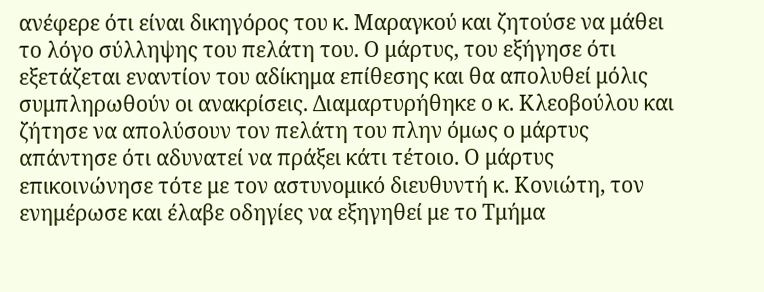ανέφερε ότι είναι δικηγόρος του κ. Μαραγκού και ζητούσε να μάθει το λόγο σύλληψης του πελάτη του. Ο μάρτυς, του εξήγησε ότι εξετάζεται εναντίον του αδίκημα επίθεσης και θα απολυθεί μόλις συμπληρωθούν οι ανακρίσεις. Διαμαρτυρήθηκε ο κ. Κλεοβούλου και ζήτησε να απολύσουν τον πελάτη του πλην όμως ο μάρτυς απάντησε ότι αδυνατεί να πράξει κάτι τέτοιο. Ο μάρτυς επικοινώνησε τότε με τον αστυνομικό διευθυντή κ. Κονιώτη, τον ενημέρωσε και έλαβε οδηγίες να εξηγηθεί με το Τμήμα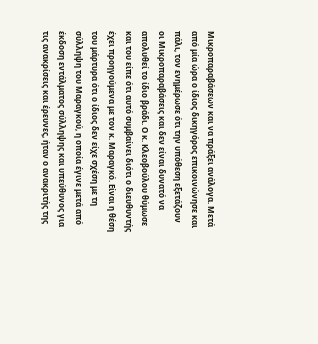Μικροπαραβάσεων και να πράξει ανάλογα. Μετά από μία ώρα ο ίδιος δικηγόρος επικοινώνησε και πάλι, τον ενημέρωσε ότι την υπόθεση εξετάζουν οι Μικροπαραβάσεις και δεν είναι δυνατό να απολυθεί το ίδιο βράδι. Ο κ. Κλεοβούλου θύμωσε και του είπε ότι αυτό συμβαίνει διότι ο διευθυντής έχει προηγούμενα με τον κ. Μαραγκό. Είναι η θέση του μάρτυρα ότι ο ίδιος δεν είχε σχέση με τη σύλληψη του Μαραγκού, η οποία έγινε μετά από έκδοση εντάλματος σύλληψης και υπεύθυνος για τις ανακρίσεις και έρευνες, ήταν ο ανακριτής της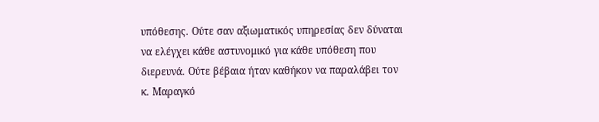υπόθεσης. Ούτε σαν αξιωματικός υπηρεσίας δεν δύναται να ελέγχει κάθε αστυνομικό για κάθε υπόθεση που διερευνά. Ούτε βέβαια ήταν καθήκον να παραλάβει τον κ. Μαραγκό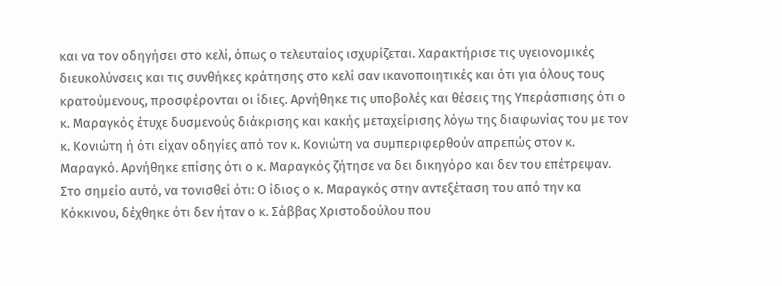και να τον οδηγήσει στο κελί, όπως ο τελευταίος ισχυρίζεται. Χαρακτήρισε τις υγειονομικές διευκολύνσεις και τις συνθήκες κράτησης στο κελί σαν ικανοποιητικές και ότι για όλους τους κρατούμενους, προσφέρονται οι ίδιες. Αρνήθηκε τις υποβολές και θέσεις της Υπεράσπισης ότι ο κ. Μαραγκός έτυχε δυσμενούς διάκρισης και κακής μεταχείρισης λόγω της διαφωνίας του με τον κ. Κονιώτη ή ότι είχαν οδηγίες από τον κ. Κονιώτη να συμπεριφερθούν απρεπώς στον κ. Μαραγκό. Αρνήθηκε επίσης ότι ο κ. Μαραγκός ζήτησε να δει δικηγόρο και δεν του επέτρεψαν. Στο σημείο αυτό, να τονισθεί ότι: Ο ίδιος ο κ. Μαραγκός στην αντεξέταση του από την κα Κόκκινου, δέχθηκε ότι δεν ήταν ο κ. Σάββας Χριστοδούλου που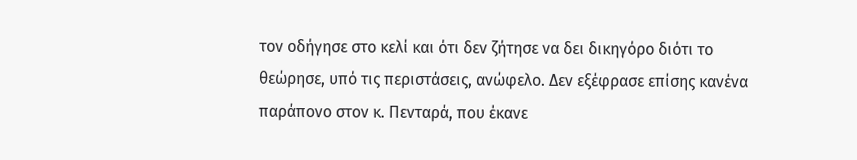τον οδήγησε στο κελί και ότι δεν ζήτησε να δει δικηγόρο διότι το θεώρησε, υπό τις περιστάσεις, ανώφελο. Δεν εξέφρασε επίσης κανένα παράπονο στον κ. Πενταρά, που έκανε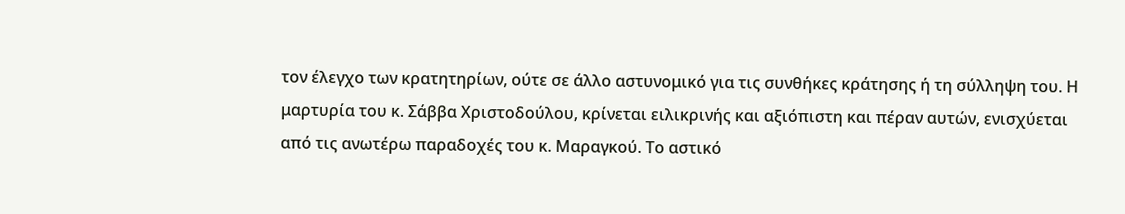τον έλεγχο των κρατητηρίων, ούτε σε άλλο αστυνομικό για τις συνθήκες κράτησης ή τη σύλληψη του. Η μαρτυρία του κ. Σάββα Χριστοδούλου, κρίνεται ειλικρινής και αξιόπιστη και πέραν αυτών, ενισχύεται από τις ανωτέρω παραδοχές του κ. Μαραγκού. Το αστικό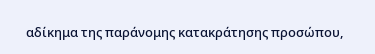αδίκημα της παράνομης κατακράτησης προσώπου,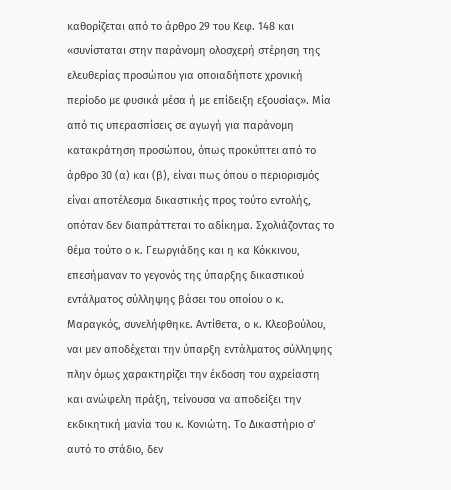καθορίζεται από το άρθρο 29 του Κεφ. 148 και «συνίσταται στην παράνομη ολοσχερή στέρηση της ελευθερίας προσώπου για οποιαδήποτε χρονική περίοδο με φυσικά μέσα ή με επίδειξη εξουσίας». Μία από τις υπερασπίσεις σε αγωγή για παράνομη κατακράτηση προσώπου, όπως προκύπτει από το άρθρο 30 (α) και (β), είναι πως όπου ο περιορισμός είναι αποτέλεσμα δικαστικής προς τούτο εντολής, οπόταν δεν διαπράττεται το αδίκημα. Σχολιάζοντας το θέμα τούτο ο κ. Γεωργιάδης και η κα Κόκκινου, επεσήμαναν το γεγονός της ύπαρξης δικαστικού εντάλματος σύλληψης βάσει του οποίου ο κ. Μαραγκός, συνελήφθηκε. Αντίθετα, ο κ. Κλεοβούλου, ναι μεν αποδέχεται την ύπαρξη εντάλματος σύλληψης πλην όμως χαρακτηρίζει την έκδοση του αχρείαστη και ανώφελη πράξη, τείνουσα να αποδείξει την εκδικητική μανία του κ. Κονιώτη. Το Δικαστήριο σ' αυτό το στάδιο, δεν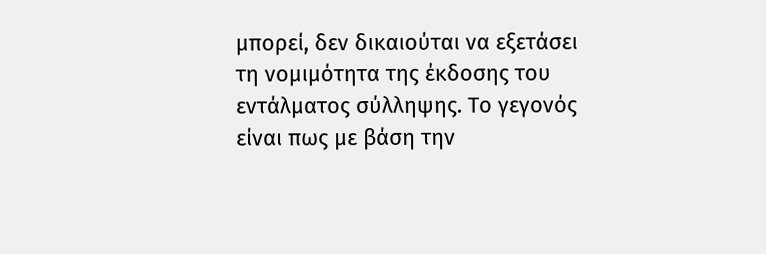μπορεί, δεν δικαιούται να εξετάσει τη νομιμότητα της έκδοσης του εντάλματος σύλληψης. Το γεγονός είναι πως με βάση την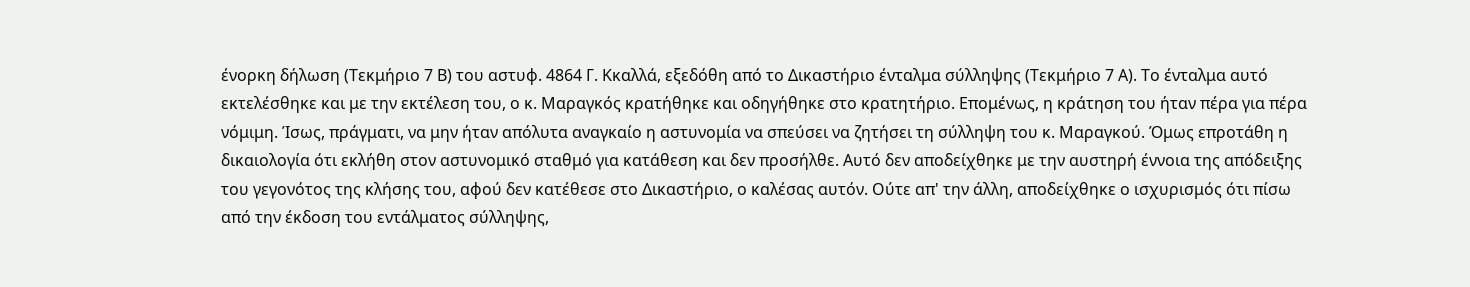ένορκη δήλωση (Τεκμήριο 7 Β) του αστυφ. 4864 Γ. Κκαλλά, εξεδόθη από το Δικαστήριο ένταλμα σύλληψης (Τεκμήριο 7 Α). Το ένταλμα αυτό εκτελέσθηκε και με την εκτέλεση του, ο κ. Μαραγκός κρατήθηκε και οδηγήθηκε στο κρατητήριο. Επομένως, η κράτηση του ήταν πέρα για πέρα νόμιμη. Ίσως, πράγματι, να μην ήταν απόλυτα αναγκαίο η αστυνομία να σπεύσει να ζητήσει τη σύλληψη του κ. Μαραγκού. Όμως επροτάθη η δικαιολογία ότι εκλήθη στον αστυνομικό σταθμό για κατάθεση και δεν προσήλθε. Αυτό δεν αποδείχθηκε με την αυστηρή έννοια της απόδειξης του γεγονότος της κλήσης του, αφού δεν κατέθεσε στο Δικαστήριο, ο καλέσας αυτόν. Ούτε απ' την άλλη, αποδείχθηκε ο ισχυρισμός ότι πίσω από την έκδοση του εντάλματος σύλληψης,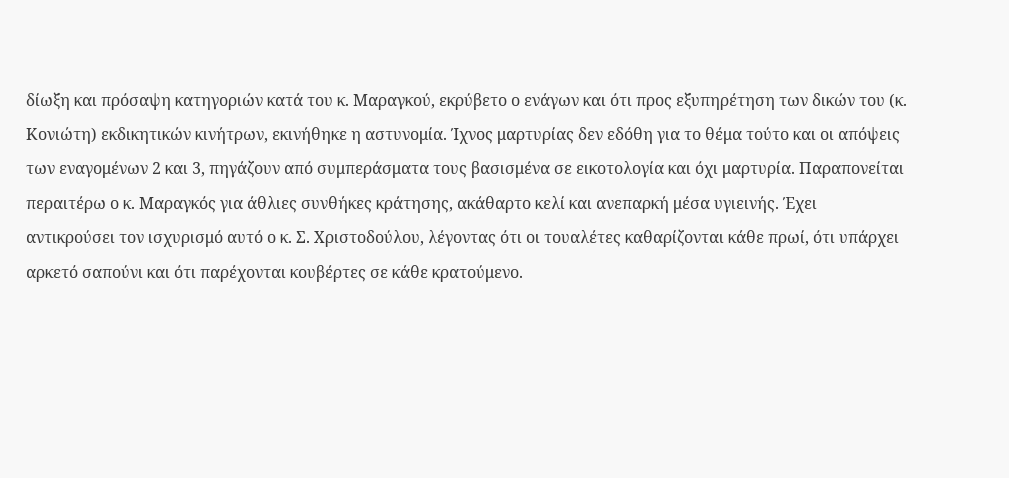δίωξη και πρόσαψη κατηγοριών κατά του κ. Μαραγκού, εκρύβετο ο ενάγων και ότι προς εξυπηρέτηση των δικών του (κ. Κονιώτη) εκδικητικών κινήτρων, εκινήθηκε η αστυνομία. Ίχνος μαρτυρίας δεν εδόθη για το θέμα τούτο και οι απόψεις των εναγομένων 2 και 3, πηγάζουν από συμπεράσματα τους βασισμένα σε εικοτολογία και όχι μαρτυρία. Παραπονείται περαιτέρω ο κ. Μαραγκός για άθλιες συνθήκες κράτησης, ακάθαρτο κελί και ανεπαρκή μέσα υγιεινής. Έχει αντικρούσει τον ισχυρισμό αυτό ο κ. Σ. Χριστοδούλου, λέγοντας ότι οι τουαλέτες καθαρίζονται κάθε πρωί, ότι υπάρχει αρκετό σαπούνι και ότι παρέχονται κουβέρτες σε κάθε κρατούμενο.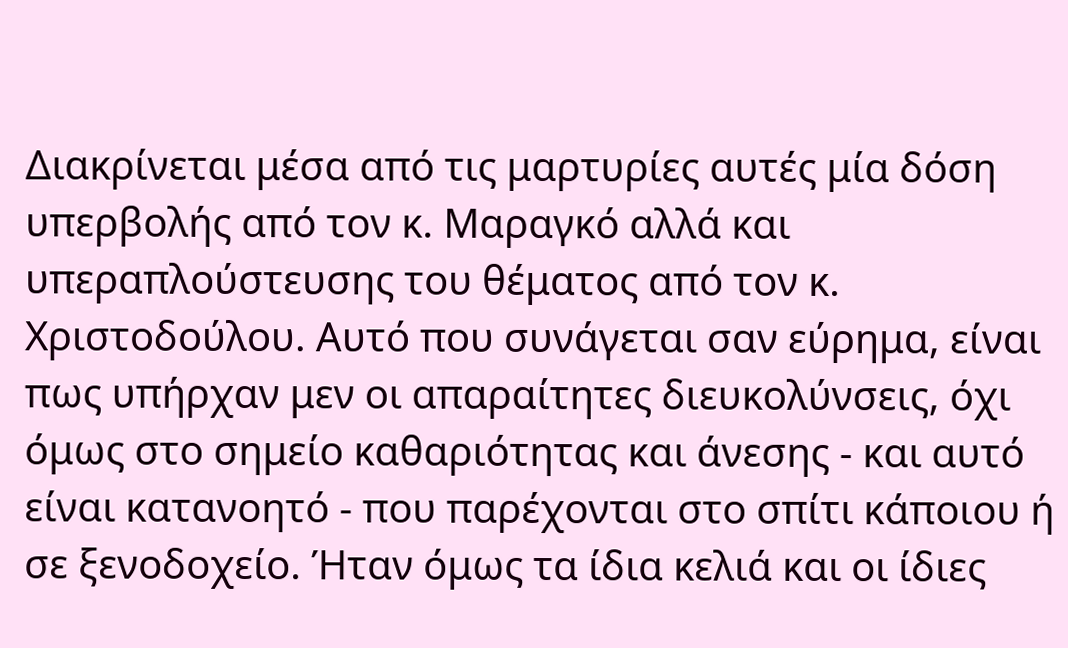Διακρίνεται μέσα από τις μαρτυρίες αυτές μία δόση υπερβολής από τον κ. Μαραγκό αλλά και υπεραπλούστευσης του θέματος από τον κ. Χριστοδούλου. Αυτό που συνάγεται σαν εύρημα, είναι πως υπήρχαν μεν οι απαραίτητες διευκολύνσεις, όχι όμως στο σημείο καθαριότητας και άνεσης - και αυτό είναι κατανοητό - που παρέχονται στο σπίτι κάποιου ή σε ξενοδοχείο. Ήταν όμως τα ίδια κελιά και οι ίδιες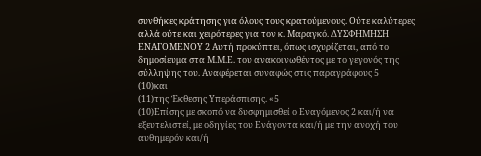συνθήκες κράτησης για όλους τους κρατούμενους. Ούτε καλύτερες αλλά ούτε και χειρότερες για τον κ. Μαραγκό. ΔΥΣΦΗΜΗΣΗ ΕΝΑΓΟΜΕΝΟΥ 2 Αυτή προκύπτει, όπως ισχυρίζεται, από το δημοσίευμα στα Μ.Μ.Ε. του ανακοινωθέντος με το γεγονός της σύλληψης του. Αναφέρεται συναφώς στις παραγράφους 5
(10)και
(11)της Έκθεσης Υπεράσπισης. «5
(10)Επίσης με σκοπό να δυσφημισθεί ο Εναγόμενος 2 και/ή να εξευτελιστεί, με οδηγίες του Ενάγοντα και/ή με την ανοχή του αυθημερόν και/ή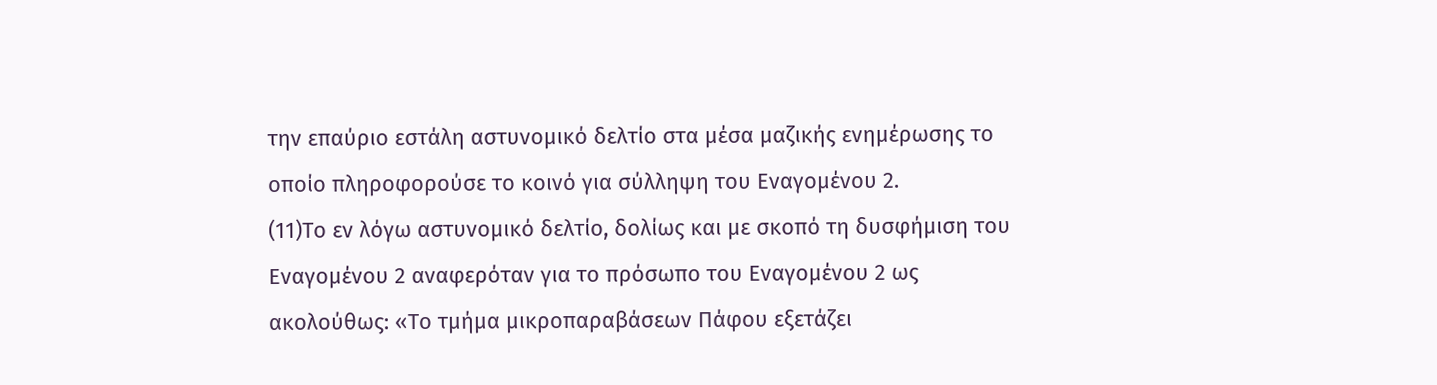την επαύριο εστάλη αστυνομικό δελτίο στα μέσα μαζικής ενημέρωσης το οποίο πληροφορούσε το κοινό για σύλληψη του Εναγομένου 2.
(11)Το εν λόγω αστυνομικό δελτίο, δολίως και με σκοπό τη δυσφήμιση του Εναγομένου 2 αναφερόταν για το πρόσωπο του Εναγομένου 2 ως ακολούθως: «Το τμήμα μικροπαραβάσεων Πάφου εξετάζει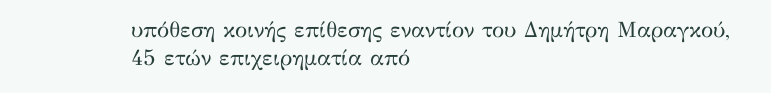υπόθεση κοινής επίθεσης εναντίον του Δημήτρη Μαραγκού, 45 ετών επιχειρηματία από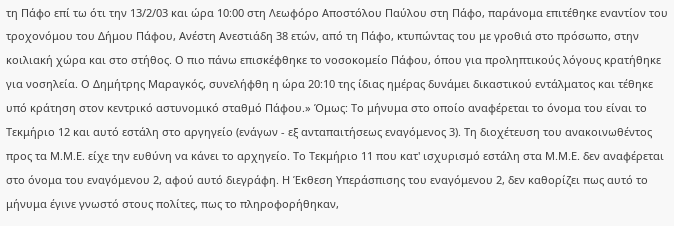τη Πάφο επί τω ότι την 13/2/03 και ώρα 10:00 στη Λεωφόρο Αποστόλου Παύλου στη Πάφο, παράνομα επιτέθηκε εναντίον του τροχονόμου του Δήμου Πάφου, Ανέστη Ανεστιάδη 38 ετών, από τη Πάφο, κτυπώντας του με γροθιά στο πρόσωπο, στην κοιλιακή χώρα και στο στήθος. Ο πιο πάνω επισκέφθηκε το νοσοκομείο Πάφου, όπου για προληπτικούς λόγους κρατήθηκε για νοσηλεία. Ο Δημήτρης Μαραγκός, συνελήφθη η ώρα 20:10 της ίδιας ημέρας δυνάμει δικαστικού εντάλματος και τέθηκε υπό κράτηση στον κεντρικό αστυνομικό σταθμό Πάφου.» Όμως: Το μήνυμα στο οποίο αναφέρεται το όνομα του είναι το Τεκμήριο 12 και αυτό εστάλη στο αργηγείο (ενάγων - εξ ανταπαιτήσεως εναγόμενος 3). Τη διοχέτευση του ανακοινωθέντος προς τα Μ.Μ.Ε. είχε την ευθύνη να κάνει το αρχηγείο. Το Τεκμήριο 11 που κατ' ισχυρισμό εστάλη στα Μ.Μ.Ε. δεν αναφέρεται στο όνομα του εναγόμενου 2, αφού αυτό διεγράφη. Η Έκθεση Υπεράσπισης του εναγόμενου 2, δεν καθορίζει πως αυτό το μήνυμα έγινε γνωστό στους πολίτες, πως το πληροφορήθηκαν,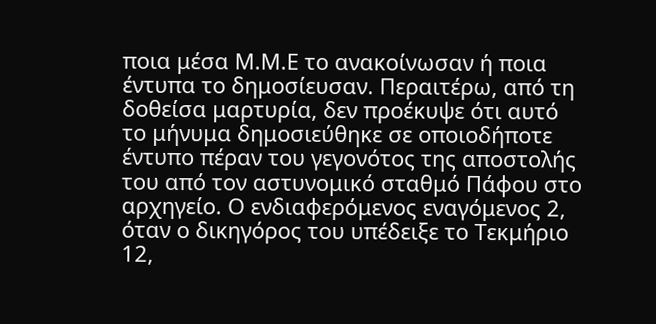ποια μέσα Μ.Μ.Ε το ανακοίνωσαν ή ποια έντυπα το δημοσίευσαν. Περαιτέρω, από τη δοθείσα μαρτυρία, δεν προέκυψε ότι αυτό το μήνυμα δημοσιεύθηκε σε οποιοδήποτε έντυπο πέραν του γεγονότος της αποστολής του από τον αστυνομικό σταθμό Πάφου στο αρχηγείο. Ο ενδιαφερόμενος εναγόμενος 2, όταν ο δικηγόρος του υπέδειξε το Τεκμήριο 12,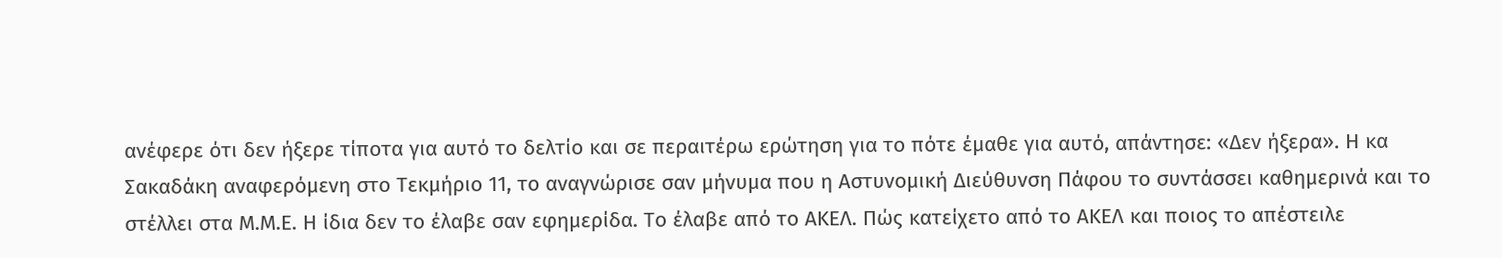ανέφερε ότι δεν ήξερε τίποτα για αυτό το δελτίο και σε περαιτέρω ερώτηση για το πότε έμαθε για αυτό, απάντησε: «Δεν ήξερα». Η κα Σακαδάκη αναφερόμενη στο Τεκμήριο 11, το αναγνώρισε σαν μήνυμα που η Αστυνομική Διεύθυνση Πάφου το συντάσσει καθημερινά και το στέλλει στα Μ.Μ.Ε. Η ίδια δεν το έλαβε σαν εφημερίδα. Το έλαβε από το ΑΚΕΛ. Πώς κατείχετο από το ΑΚΕΛ και ποιος το απέστειλε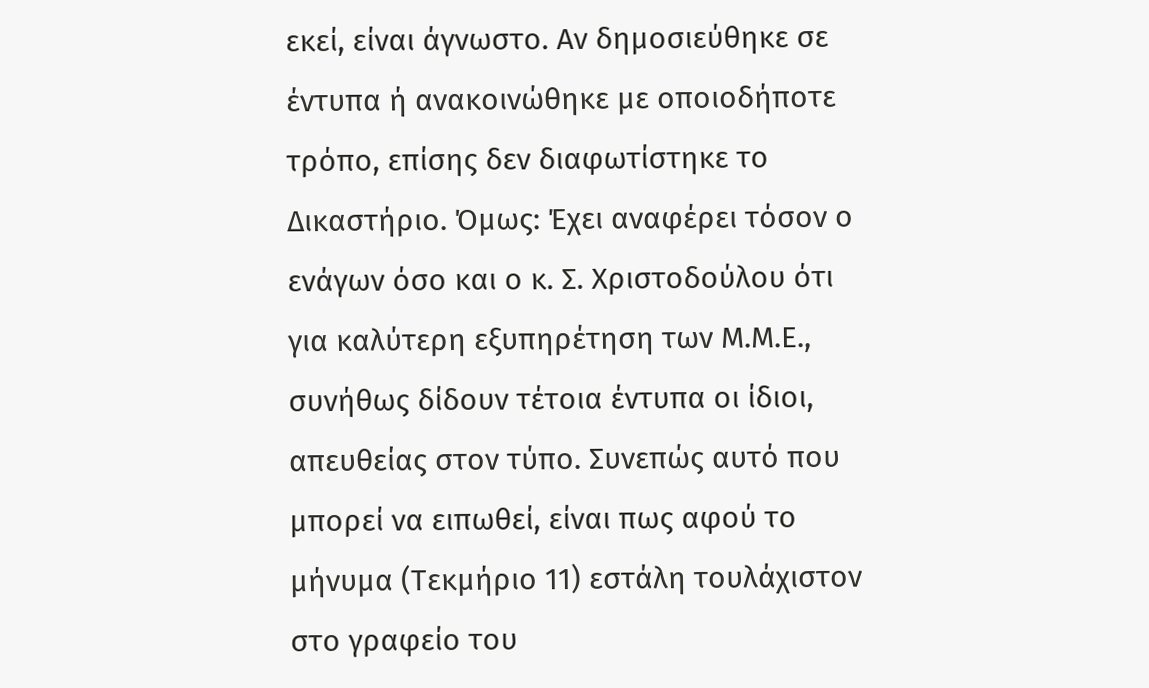εκεί, είναι άγνωστο. Αν δημοσιεύθηκε σε έντυπα ή ανακοινώθηκε με οποιοδήποτε τρόπο, επίσης δεν διαφωτίστηκε το Δικαστήριο. Όμως: Έχει αναφέρει τόσον ο ενάγων όσο και ο κ. Σ. Χριστοδούλου ότι για καλύτερη εξυπηρέτηση των Μ.Μ.Ε., συνήθως δίδουν τέτοια έντυπα οι ίδιοι, απευθείας στον τύπο. Συνεπώς αυτό που μπορεί να ειπωθεί, είναι πως αφού το μήνυμα (Τεκμήριο 11) εστάλη τουλάχιστον στο γραφείο του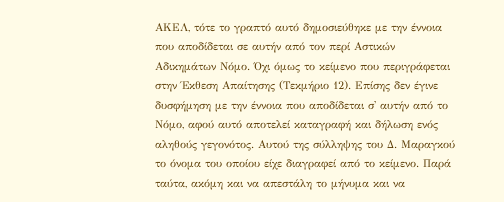ΑΚΕΛ, τότε το γραπτό αυτό δημοσιεύθηκε με την έννοια που αποδίδεται σε αυτήν από τον περί Αστικών Αδικημάτων Νόμο. Όχι όμως το κείμενο που περιγράφεται στην Έκθεση Απαίτησης (Τεκμήριο 12). Επίσης δεν έγινε δυσφήμηση με την έννοια που αποδίδεται σ' αυτήν από το Νόμο, αφού αυτό αποτελεί καταγραφή και δήλωση ενός αληθούς γεγονότος. Αυτού της σύλληψης του Δ. Μαραγκού το όνομα του οποίου είχε διαγραφεί από το κείμενο. Παρά ταύτα, ακόμη και να απεστάλη το μήνυμα και να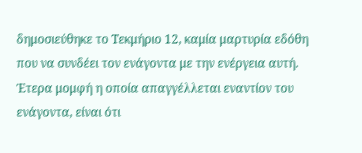δημοσιεύθηκε το Τεκμήριο 12, καμία μαρτυρία εδόθη που να συνδέει τον ενάγοντα με την ενέργεια αυτή. Έτερα μομφή η οποία απαγγέλλεται εναντίον του ενάγοντα, είναι ότι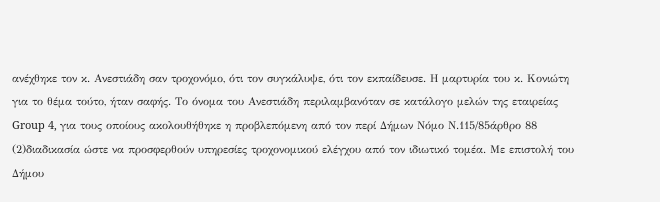ανέχθηκε τον κ. Ανεστιάδη σαν τροχονόμο, ότι τον συγκάλυψε, ότι τον εκπαίδευσε. Η μαρτυρία του κ. Κονιώτη για το θέμα τούτο, ήταν σαφής. Το όνομα του Ανεστιάδη περιλαμβανόταν σε κατάλογο μελών της εταιρείας Group 4, για τους οποίους ακολουθήθηκε η προβλεπόμενη από τον περί Δήμων Νόμο Ν.115/85άρθρο 88
(2)διαδικασία ώστε να προσφερθούν υπηρεσίες τροχονομικού ελέγχου από τον ιδιωτικό τομέα. Με επιστολή του Δήμου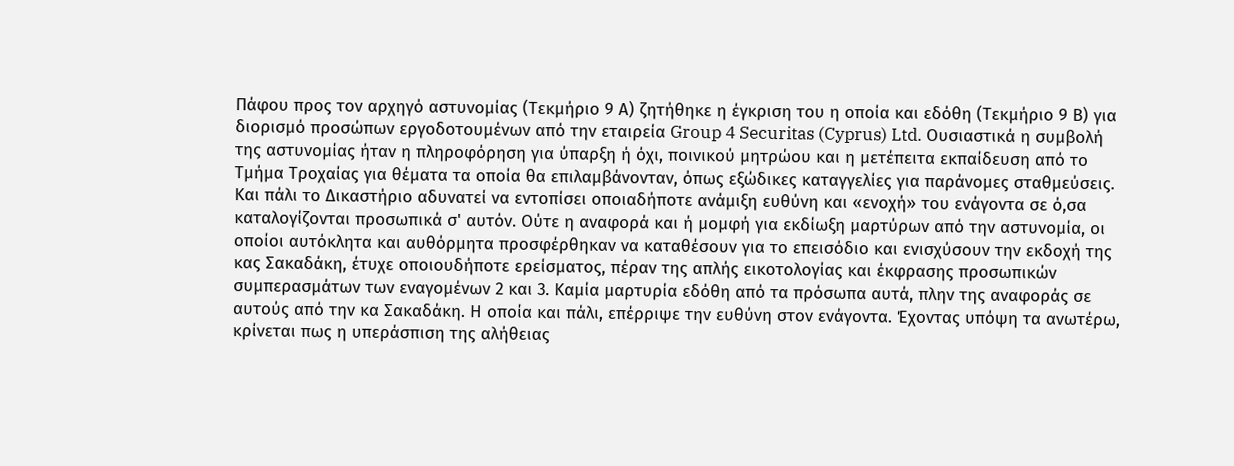Πάφου προς τον αρχηγό αστυνομίας (Τεκμήριο 9 Α) ζητήθηκε η έγκριση του η οποία και εδόθη (Τεκμήριο 9 Β) για διορισμό προσώπων εργοδοτουμένων από την εταιρεία Group 4 Securitas (Cyprus) Ltd. Ουσιαστικά η συμβολή της αστυνομίας ήταν η πληροφόρηση για ύπαρξη ή όχι, ποινικού μητρώου και η μετέπειτα εκπαίδευση από το Τμήμα Τροχαίας για θέματα τα οποία θα επιλαμβάνονταν, όπως εξώδικες καταγγελίες για παράνομες σταθμεύσεις. Και πάλι το Δικαστήριο αδυνατεί να εντοπίσει οποιαδήποτε ανάμιξη ευθύνη και «ενοχή» του ενάγοντα σε ό,σα καταλογίζονται προσωπικά σ' αυτόν. Ούτε η αναφορά και ή μομφή για εκδίωξη μαρτύρων από την αστυνομία, οι οποίοι αυτόκλητα και αυθόρμητα προσφέρθηκαν να καταθέσουν για το επεισόδιο και ενισχύσουν την εκδοχή της κας Σακαδάκη, έτυχε οποιουδήποτε ερείσματος, πέραν της απλής εικοτολογίας και έκφρασης προσωπικών συμπερασμάτων των εναγομένων 2 και 3. Καμία μαρτυρία εδόθη από τα πρόσωπα αυτά, πλην της αναφοράς σε αυτούς από την κα Σακαδάκη. Η οποία και πάλι, επέρριψε την ευθύνη στον ενάγοντα. Έχοντας υπόψη τα ανωτέρω, κρίνεται πως η υπεράσπιση της αλήθειας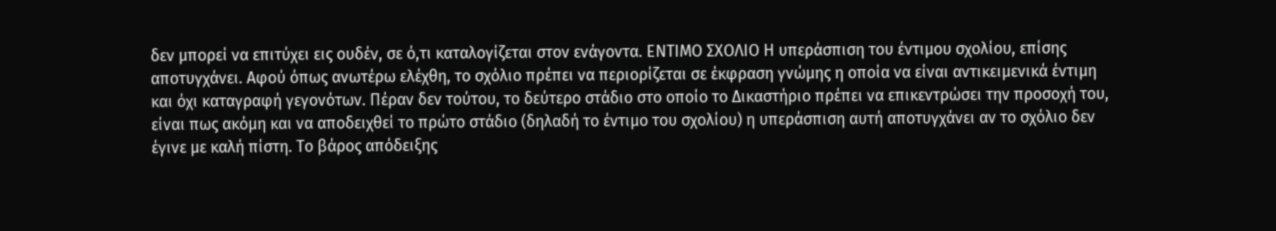δεν μπορεί να επιτύχει εις ουδέν, σε ό,τι καταλογίζεται στον ενάγοντα. ΕΝΤΙΜΟ ΣΧΟΛΙΟ Η υπεράσπιση του έντιμου σχολίου, επίσης αποτυγχάνει. Αφού όπως ανωτέρω ελέχθη, το σχόλιο πρέπει να περιορίζεται σε έκφραση γνώμης η οποία να είναι αντικειμενικά έντιμη και όχι καταγραφή γεγονότων. Πέραν δεν τούτου, το δεύτερο στάδιο στο οποίο το Δικαστήριο πρέπει να επικεντρώσει την προσοχή του, είναι πως ακόμη και να αποδειχθεί το πρώτο στάδιο (δηλαδή το έντιμο του σχολίου) η υπεράσπιση αυτή αποτυγχάνει αν το σχόλιο δεν έγινε με καλή πίστη. Το βάρος απόδειξης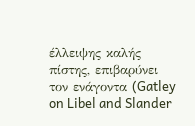έλλειψης καλής πίστης, επιβαρύνει τον ενάγοντα (Gatley on Libel and Slander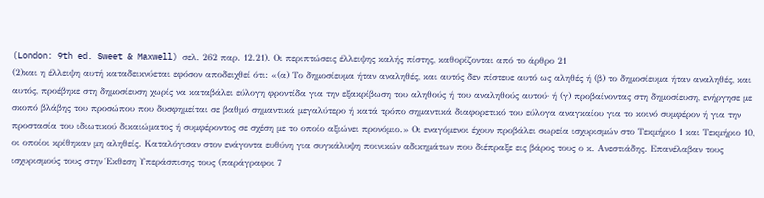(London: 9th ed. Sweet & Maxwell) σελ. 262 παρ. 12.21). Οι περιπτώσεις έλλειψης καλής πίστης, καθορίζονται από το άρθρο 21
(2)και η έλλειψη αυτή καταδεικνύεται εφόσον αποδειχθεί ότι: «(α) Το δημοσίευμα ήταν αναληθές, και αυτός δεν πίστευε αυτό ως αληθές ή (β) το δημοσίευμα ήταν αναληθές, και αυτός, προέβηκε στη δημοσίευση χωρίς να καταβάλει εύλογη φροντίδα για την εξακρίβωση του αληθούς ή του αναληθούς αυτού· ή (γ) προβαίνοντας στη δημοσίευση, ενήργησε με σκοπό βλάβης του προσώπου που δυσφημείται σε βαθμό σημαντικά μεγαλύτερο ή κατά τρόπο σημαντικά διαφορετικό του εύλογα αναγκαίου για το κοινό συμφέρον ή για την προστασία του ιδιωτικού δικαιώματος ή συμφέροντος σε σχέση με το οποίο αξιώνει προνόμιο.» Οι εναγόμενοι έχουν προβάλει σωρεία ισχυρισμών στο Τεκμήριο 1 και Τεκμήριο 10, οι οποίοι κρίθηκαν μη αληθείς. Καταλόγισαν στον ενάγοντα ευθύνη για συγκάλυψη ποινικών αδικημάτων που διέπραξε εις βάρος τους ο κ. Ανεστιάδης. Επανέλαβαν τους ισχυρισμούς τους στην Έκθεση Υπεράσπισης τους (παράγραφοι 7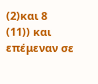(2)και 8
(11)) και επέμεναν σε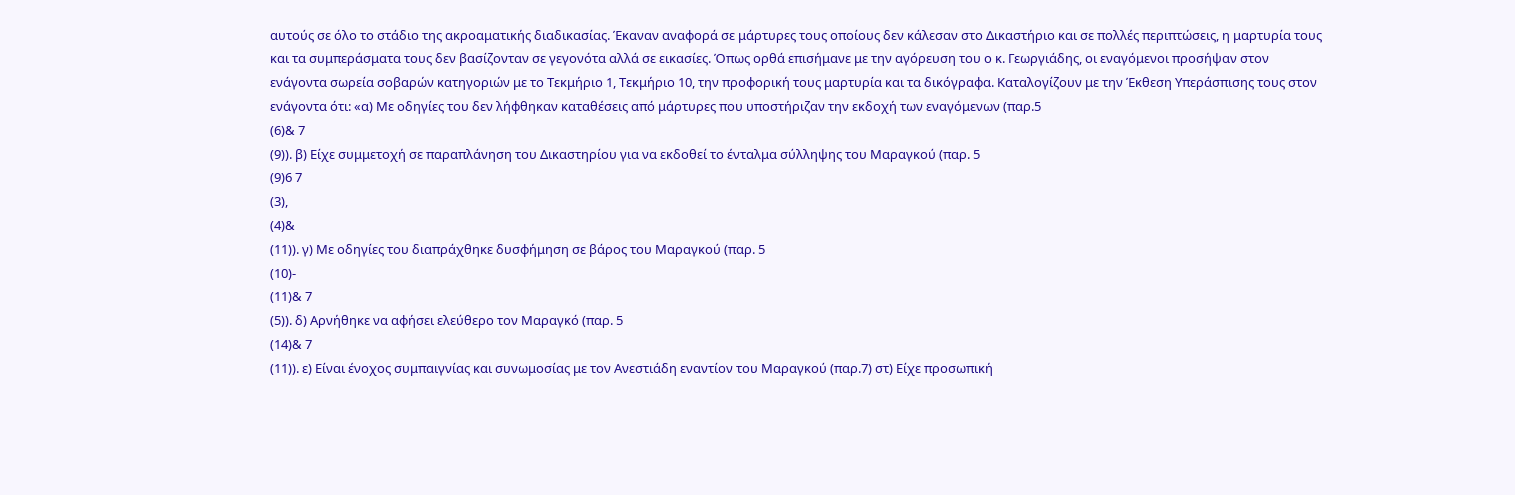αυτούς σε όλο το στάδιο της ακροαματικής διαδικασίας. Έκαναν αναφορά σε μάρτυρες τους οποίους δεν κάλεσαν στο Δικαστήριο και σε πολλές περιπτώσεις, η μαρτυρία τους και τα συμπεράσματα τους δεν βασίζονταν σε γεγονότα αλλά σε εικασίες. Όπως ορθά επισήμανε με την αγόρευση του ο κ. Γεωργιάδης, οι εναγόμενοι προσήψαν στον ενάγοντα σωρεία σοβαρών κατηγοριών με το Τεκμήριο 1, Τεκμήριο 10, την προφορική τους μαρτυρία και τα δικόγραφα. Καταλογίζουν με την Έκθεση Υπεράσπισης τους στον ενάγοντα ότι: «α) Με οδηγίες του δεν λήφθηκαν καταθέσεις από μάρτυρες που υποστήριζαν την εκδοχή των εναγόμενων (παρ.5
(6)& 7
(9)). β) Είχε συμμετοχή σε παραπλάνηση του Δικαστηρίου για να εκδοθεί το ένταλμα σύλληψης του Μαραγκού (παρ. 5
(9)6 7
(3),
(4)&
(11)). γ) Με οδηγίες του διαπράχθηκε δυσφήμηση σε βάρος του Μαραγκού (παρ. 5
(10)-
(11)& 7
(5)). δ) Αρνήθηκε να αφήσει ελεύθερο τον Μαραγκό (παρ. 5
(14)& 7
(11)). ε) Είναι ένοχος συμπαιγνίας και συνωμοσίας με τον Ανεστιάδη εναντίον του Μαραγκού (παρ.7) στ) Είχε προσωπική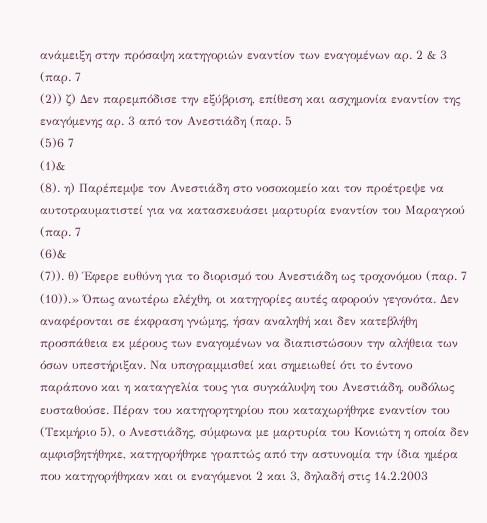ανάμειξη στην πρόσαψη κατηγοριών εναντίον των εναγομένων αρ. 2 & 3 (παρ. 7
(2)) ζ) Δεν παρεμπόδισε την εξύβριση, επίθεση και ασχημονία εναντίον της εναγόμενης αρ. 3 από τον Ανεστιάδη (παρ. 5
(5)6 7
(1)&
(8). η) Παρέπεμψε τον Ανεστιάδη στο νοσοκομείο και τον προέτρεψε να αυτοτραυματιστεί για να κατασκευάσει μαρτυρία εναντίον του Μαραγκού (παρ. 7
(6)&
(7)). θ) Έφερε ευθύνη για το διορισμό του Ανεστιάδη ως τροχονόμου (παρ. 7
(10)).» Όπως ανωτέρω ελέχθη, οι κατηγορίες αυτές αφορούν γεγονότα. Δεν αναφέρονται σε έκφραση γνώμης, ήσαν αναληθή και δεν κατεβλήθη προσπάθεια εκ μέρους των εναγομένων να διαπιστώσουν την αλήθεια των όσων υπεστήριξαν. Να υπογραμμισθεί και σημειωθεί ότι το έντονο παράπονο και η καταγγελία τους για συγκάλυψη του Ανεστιάδη, ουδόλως ευσταθούσε. Πέραν του κατηγορητηρίου που καταχωρήθηκε εναντίον του (Τεκμήριο 5), ο Ανεστιάδης, σύμφωνα με μαρτυρία του Κονιώτη η οποία δεν αμφισβητήθηκε, κατηγορήθηκε γραπτώς από την αστυνομία την ίδια ημέρα που κατηγορήθηκαν και οι εναγόμενοι 2 και 3, δηλαδή στις 14.2.2003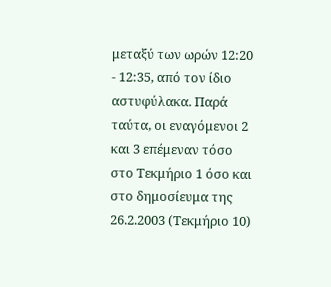μεταξύ των ωρών 12:20 - 12:35, από τον ίδιο αστυφύλακα. Παρά ταύτα, οι εναγόμενοι 2 και 3 επέμεναν τόσο στο Τεκμήριο 1 όσο και στο δημοσίευμα της 26.2.2003 (Τεκμήριο 10)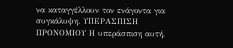να καταγγέλλουν τον ενάγοντα για συγκάλυψη. ΥΠΕΡΑΣΠΙΣΗ ΠΡΟΝΟΜΙΟΥ Η υπεράσπιση αυτή,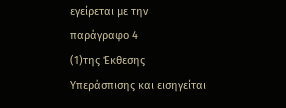εγείρεται με την παράγραφο 4
(1)της Έκθεσης Υπεράσπισης και εισηγείται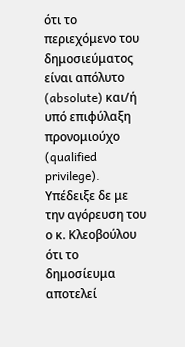ότι το περιεχόμενο του δημοσιεύματος είναι απόλυτο (absolute) και/ή υπό επιφύλαξη προνομιούχο (qualified privilege). Υπέδειξε δε με την αγόρευση του ο κ. Κλεοβούλου ότι το δημοσίευμα αποτελεί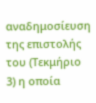αναδημοσίευση της επιστολής του (Τεκμήριο 3) η οποία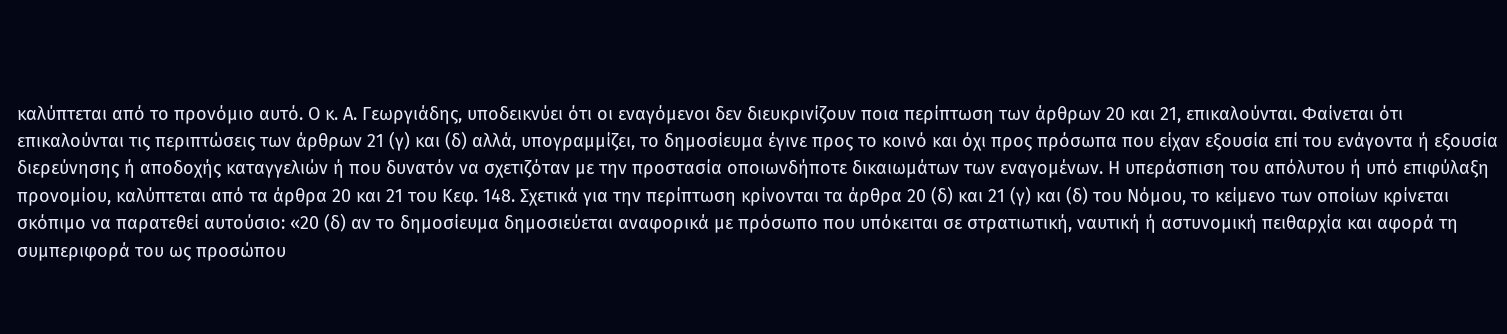καλύπτεται από το προνόμιο αυτό. Ο κ. Α. Γεωργιάδης, υποδεικνύει ότι οι εναγόμενοι δεν διευκρινίζουν ποια περίπτωση των άρθρων 20 και 21, επικαλούνται. Φαίνεται ότι επικαλούνται τις περιπτώσεις των άρθρων 21 (γ) και (δ) αλλά, υπογραμμίζει, το δημοσίευμα έγινε προς το κοινό και όχι προς πρόσωπα που είχαν εξουσία επί του ενάγοντα ή εξουσία διερεύνησης ή αποδοχής καταγγελιών ή που δυνατόν να σχετιζόταν με την προστασία οποιωνδήποτε δικαιωμάτων των εναγομένων. Η υπεράσπιση του απόλυτου ή υπό επιφύλαξη προνομίου, καλύπτεται από τα άρθρα 20 και 21 του Κεφ. 148. Σχετικά για την περίπτωση κρίνονται τα άρθρα 20 (δ) και 21 (γ) και (δ) του Νόμου, το κείμενο των οποίων κρίνεται σκόπιμο να παρατεθεί αυτούσιο: «20 (δ) αν το δημοσίευμα δημοσιεύεται αναφορικά με πρόσωπο που υπόκειται σε στρατιωτική, ναυτική ή αστυνομική πειθαρχία και αφορά τη συμπεριφορά του ως προσώπου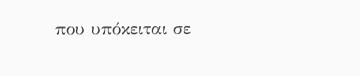που υπόκειται σε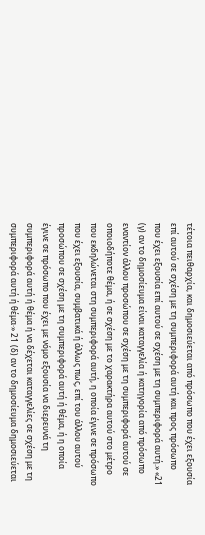τέτοια πειθαρχία, και δημοσιεύεται από πρόσωπο που έχει εξουσία επί αυτού σε σχέση με τη συμπεριφορά αυτή και προς πρόσωπο που έχει εξουσία επί αυτού σε σχέση με τη συμπεριφορά αυτή.» «21 (γ) αν το δημοσίευμα είναι καταγγελία ή κατηγορία από πρόσωπο εναντίον άλλου προσώπου σε σχέση με τη συμπεριφορά αυτού σε οποιοδήποτε θέμα, ή σε σχέση με το χαρακτήρα αυτού στο μέτρο που εκδηλώνεται στη συμπεριφορά αυτή, η οποία έγινε σε πρόσωπο που έχει εξουσία, συμβατικά ή άλλως πως, επί του άλλου αυτού προσώπου σε σχέση με τη συμπεριφορά αυτή ή θέμα, ή η οποία έγινε σε πρόσωπο που έχει με νόμο εξουσία να διερευνά τη συμπεριφορά αυτή ή θέμα ή να δέχεται καταγγελίες σε σχέση με τη συμπεριφορά αυτή ή θέμα·» 21 (δ) αν το δημοσίευμα δημοσιεύεται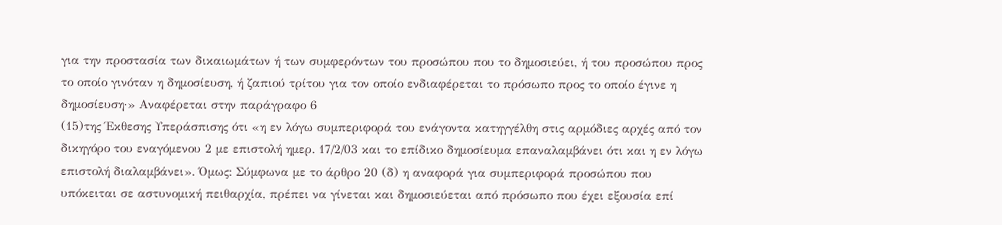για την προστασία των δικαιωμάτων ή των συμφερόντων του προσώπου που το δημοσιεύει, ή του προσώπου προς το οποίο γινόταν η δημοσίευση, ή ζαπιού τρίτου για τον οποίο ενδιαφέρεται το πρόσωπο προς το οποίο έγινε η δημοσίευση·» Αναφέρεται στην παράγραφο 6
(15)της Έκθεσης Υπεράσπισης ότι «η εν λόγω συμπεριφορά του ενάγοντα κατηγγέλθη στις αρμόδιες αρχές από τον δικηγόρο του εναγόμενου 2 με επιστολή ημερ. 17/2/03 και το επίδικο δημοσίευμα επαναλαμβάνει ότι και η εν λόγω επιστολή διαλαμβάνει». Όμως: Σύμφωνα με το άρθρο 20 (δ) η αναφορά για συμπεριφορά προσώπου που υπόκειται σε αστυνομική πειθαρχία, πρέπει να γίνεται και δημοσιεύεται από πρόσωπο που έχει εξουσία επί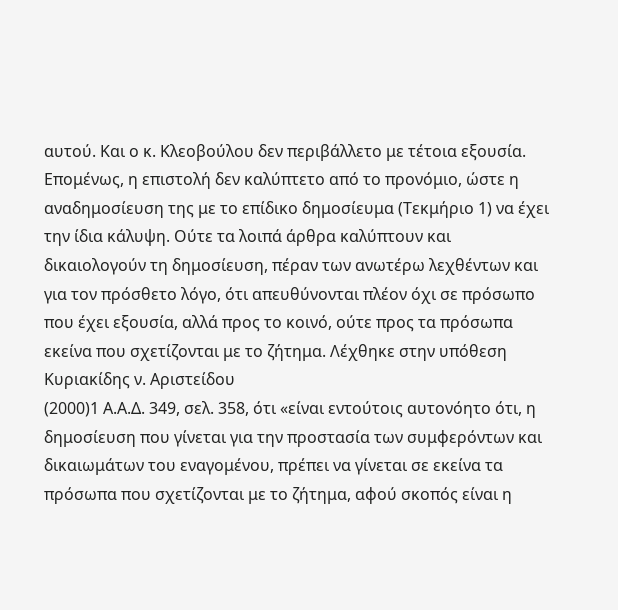αυτού. Και ο κ. Κλεοβούλου δεν περιβάλλετο με τέτοια εξουσία. Επομένως, η επιστολή δεν καλύπτετο από το προνόμιο, ώστε η αναδημοσίευση της με το επίδικο δημοσίευμα (Τεκμήριο 1) να έχει την ίδια κάλυψη. Ούτε τα λοιπά άρθρα καλύπτουν και δικαιολογούν τη δημοσίευση, πέραν των ανωτέρω λεχθέντων και για τον πρόσθετο λόγο, ότι απευθύνονται πλέον όχι σε πρόσωπο που έχει εξουσία, αλλά προς το κοινό, ούτε προς τα πρόσωπα εκείνα που σχετίζονται με το ζήτημα. Λέχθηκε στην υπόθεση Κυριακίδης ν. Αριστείδου
(2000)1 Α.Α.Δ. 349, σελ. 358, ότι «είναι εντούτοις αυτονόητο ότι, η δημοσίευση που γίνεται για την προστασία των συμφερόντων και δικαιωμάτων του εναγομένου, πρέπει να γίνεται σε εκείνα τα πρόσωπα που σχετίζονται με το ζήτημα, αφού σκοπός είναι η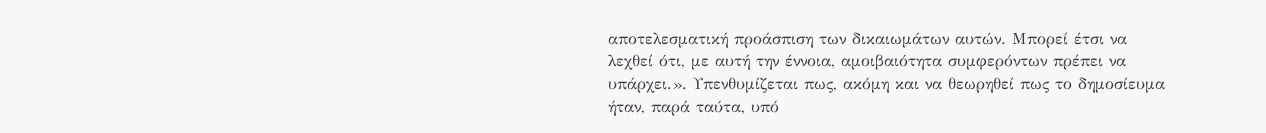αποτελεσματική προάσπιση των δικαιωμάτων αυτών. Μπορεί έτσι να λεχθεί ότι, με αυτή την έννοια, αμοιβαιότητα συμφερόντων πρέπει να υπάρχει.». Υπενθυμίζεται πως, ακόμη και να θεωρηθεί πως το δημοσίευμα ήταν, παρά ταύτα, υπό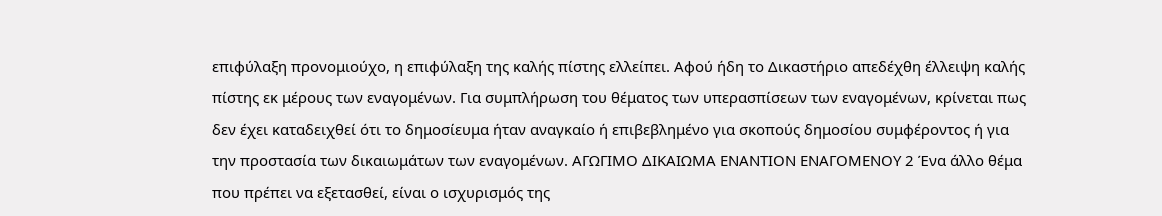επιφύλαξη προνομιούχο, η επιφύλαξη της καλής πίστης ελλείπει. Αφού ήδη το Δικαστήριο απεδέχθη έλλειψη καλής πίστης εκ μέρους των εναγομένων. Για συμπλήρωση του θέματος των υπερασπίσεων των εναγομένων, κρίνεται πως δεν έχει καταδειχθεί ότι το δημοσίευμα ήταν αναγκαίο ή επιβεβλημένο για σκοπούς δημοσίου συμφέροντος ή για την προστασία των δικαιωμάτων των εναγομένων. ΑΓΩΓΙΜΟ ΔΙΚΑΙΩΜΑ ΕΝΑΝΤΙΟΝ ΕΝΑΓΟΜΕΝΟΥ 2 Ένα άλλο θέμα που πρέπει να εξετασθεί, είναι ο ισχυρισμός της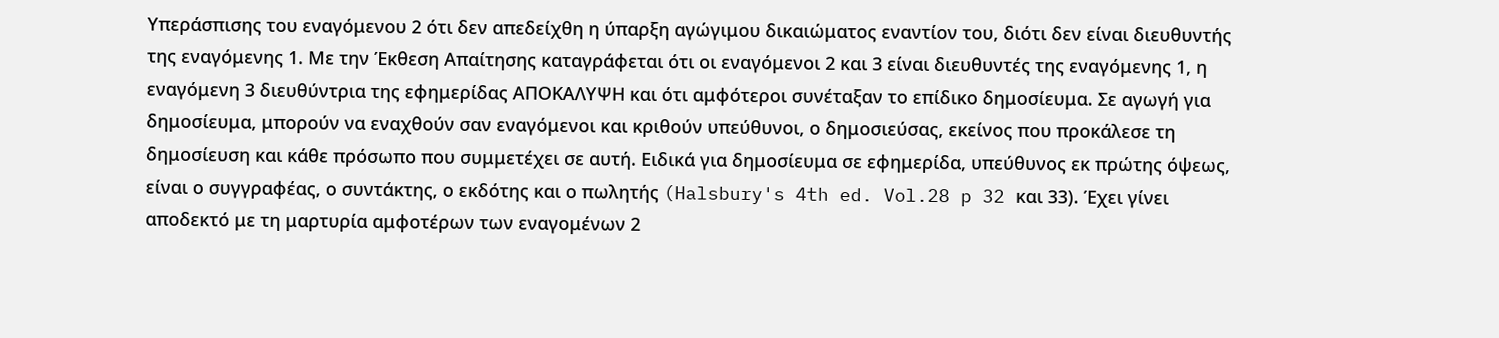Υπεράσπισης του εναγόμενου 2 ότι δεν απεδείχθη η ύπαρξη αγώγιμου δικαιώματος εναντίον του, διότι δεν είναι διευθυντής της εναγόμενης 1. Με την Έκθεση Απαίτησης καταγράφεται ότι οι εναγόμενοι 2 και 3 είναι διευθυντές της εναγόμενης 1, η εναγόμενη 3 διευθύντρια της εφημερίδας ΑΠΟΚΑΛΥΨΗ και ότι αμφότεροι συνέταξαν το επίδικο δημοσίευμα. Σε αγωγή για δημοσίευμα, μπορούν να εναχθούν σαν εναγόμενοι και κριθούν υπεύθυνοι, ο δημοσιεύσας, εκείνος που προκάλεσε τη δημοσίευση και κάθε πρόσωπο που συμμετέχει σε αυτή. Ειδικά για δημοσίευμα σε εφημερίδα, υπεύθυνος εκ πρώτης όψεως, είναι ο συγγραφέας, ο συντάκτης, ο εκδότης και ο πωλητής (Halsbury's 4th ed. Vol.28 p 32 και 33). Έχει γίνει αποδεκτό με τη μαρτυρία αμφοτέρων των εναγομένων 2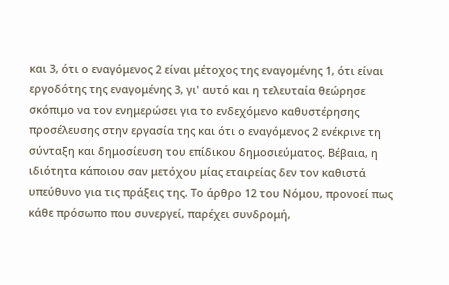και 3, ότι ο εναγόμενος 2 είναι μέτοχος της εναγομένης 1, ότι είναι εργοδότης της εναγομένης 3, γι' αυτό και η τελευταία θεώρησε σκόπιμο να τον ενημερώσει για το ενδεχόμενο καθυστέρησης προσέλευσης στην εργασία της και ότι ο εναγόμενος 2 ενέκρινε τη σύνταξη και δημοσίευση του επίδικου δημοσιεύματος. Βέβαια, η ιδιότητα κάποιου σαν μετόχου μίας εταιρείας δεν τον καθιστά υπεύθυνο για τις πράξεις της. Το άρθρο 12 του Νόμου, προνοεί πως κάθε πρόσωπο που συνεργεί, παρέχει συνδρομή,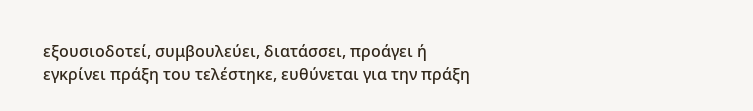εξουσιοδοτεί, συμβουλεύει, διατάσσει, προάγει ή εγκρίνει πράξη του τελέστηκε, ευθύνεται για την πράξη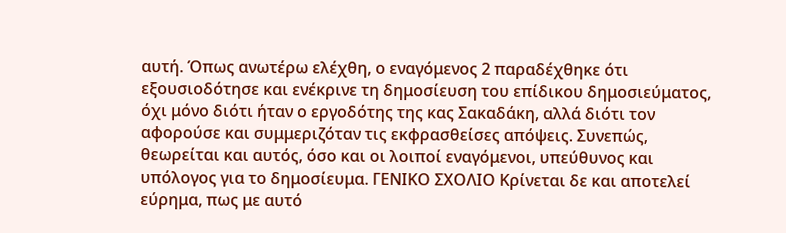αυτή. Όπως ανωτέρω ελέχθη, ο εναγόμενος 2 παραδέχθηκε ότι εξουσιοδότησε και ενέκρινε τη δημοσίευση του επίδικου δημοσιεύματος, όχι μόνο διότι ήταν ο εργοδότης της κας Σακαδάκη, αλλά διότι τον αφορούσε και συμμεριζόταν τις εκφρασθείσες απόψεις. Συνεπώς, θεωρείται και αυτός, όσο και οι λοιποί εναγόμενοι, υπεύθυνος και υπόλογος για το δημοσίευμα. ΓΕΝΙΚΟ ΣΧΟΛΙΟ Κρίνεται δε και αποτελεί εύρημα, πως με αυτό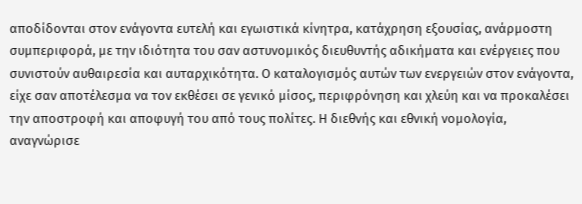αποδίδονται στον ενάγοντα ευτελή και εγωιστικά κίνητρα, κατάχρηση εξουσίας, ανάρμοστη συμπεριφορά, με την ιδιότητα του σαν αστυνομικός διευθυντής αδικήματα και ενέργειες που συνιστούν αυθαιρεσία και αυταρχικότητα. Ο καταλογισμός αυτών των ενεργειών στον ενάγοντα, είχε σαν αποτέλεσμα να τον εκθέσει σε γενικό μίσος, περιφρόνηση και χλεύη και να προκαλέσει την αποστροφή και αποφυγή του από τους πολίτες. Η διεθνής και εθνική νομολογία, αναγνώρισε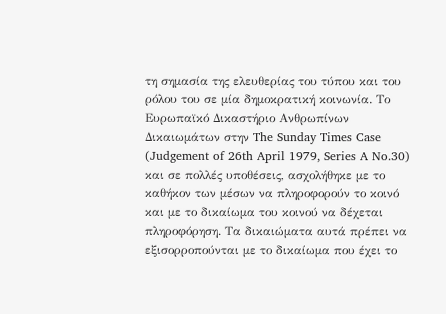τη σημασία της ελευθερίας του τύπου και του ρόλου του σε μία δημοκρατική κοινωνία. Το Ευρωπαϊκό Δικαστήριο Ανθρωπίνων Δικαιωμάτων στην The Sunday Times Case (Judgement of 26th April 1979, Series A No.30) και σε πολλές υποθέσεις, ασχολήθηκε με το καθήκον των μέσων να πληροφορούν το κοινό και με το δικαίωμα του κοινού να δέχεται πληροφόρηση. Τα δικαιώματα αυτά πρέπει να εξισορροπούνται με το δικαίωμα που έχει το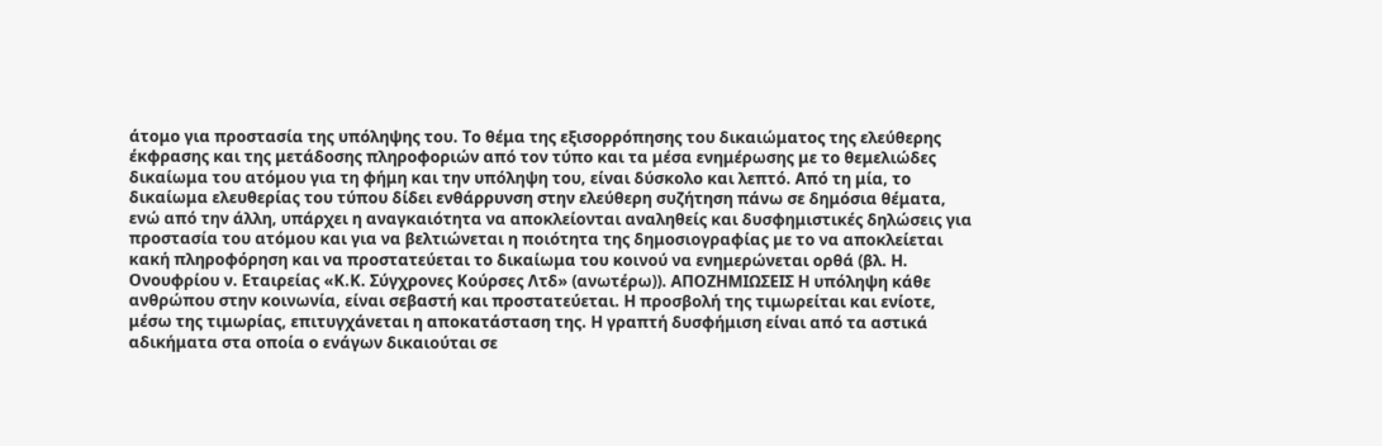άτομο για προστασία της υπόληψης του. Το θέμα της εξισορρόπησης του δικαιώματος της ελεύθερης έκφρασης και της μετάδοσης πληροφοριών από τον τύπο και τα μέσα ενημέρωσης με το θεμελιώδες δικαίωμα του ατόμου για τη φήμη και την υπόληψη του, είναι δύσκολο και λεπτό. Από τη μία, το δικαίωμα ελευθερίας του τύπου δίδει ενθάρρυνση στην ελεύθερη συζήτηση πάνω σε δημόσια θέματα, ενώ από την άλλη, υπάρχει η αναγκαιότητα να αποκλείονται αναληθείς και δυσφημιστικές δηλώσεις για προστασία του ατόμου και για να βελτιώνεται η ποιότητα της δημοσιογραφίας με το να αποκλείεται κακή πληροφόρηση και να προστατεύεται το δικαίωμα του κοινού να ενημερώνεται ορθά (βλ. Η. Ονουφρίου ν. Εταιρείας «Κ.Κ. Σύγχρονες Κούρσες Λτδ» (ανωτέρω)). ΑΠΟΖΗΜΙΩΣΕΙΣ Η υπόληψη κάθε ανθρώπου στην κοινωνία, είναι σεβαστή και προστατεύεται. Η προσβολή της τιμωρείται και ενίοτε, μέσω της τιμωρίας, επιτυγχάνεται η αποκατάσταση της. Η γραπτή δυσφήμιση είναι από τα αστικά αδικήματα στα οποία ο ενάγων δικαιούται σε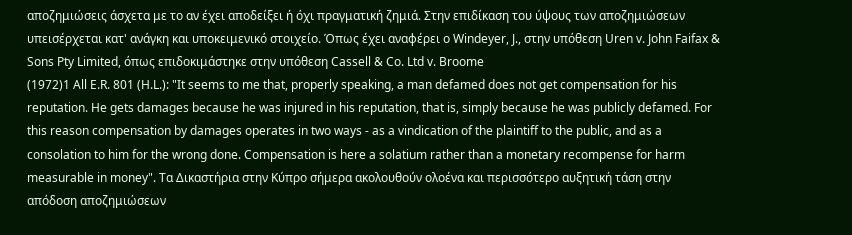αποζημιώσεις άσχετα με το αν έχει αποδείξει ή όχι πραγματική ζημιά. Στην επιδίκαση του ύψους των αποζημιώσεων υπεισέρχεται κατ' ανάγκη και υποκειμενικό στοιχείο. Όπως έχει αναφέρει ο Windeyer, J., στην υπόθεση Uren v. John Faifax & Sons Pty Limited, όπως επιδοκιμάστηκε στην υπόθεση Cassell & Co. Ltd v. Broome
(1972)1 All E.R. 801 (H.L.): "It seems to me that, properly speaking, a man defamed does not get compensation for his reputation. He gets damages because he was injured in his reputation, that is, simply because he was publicly defamed. For this reason compensation by damages operates in two ways - as a vindication of the plaintiff to the public, and as a consolation to him for the wrong done. Compensation is here a solatium rather than a monetary recompense for harm measurable in money". Τα Δικαστήρια στην Κύπρο σήμερα ακολουθούν ολοένα και περισσότερο αυξητική τάση στην απόδοση αποζημιώσεων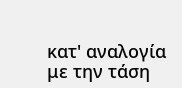κατ' αναλογία με την τάση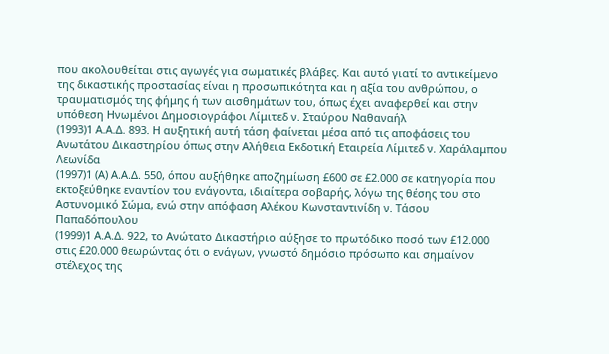που ακολουθείται στις αγωγές για σωματικές βλάβες. Και αυτό γιατί το αντικείμενο της δικαστικής προστασίας είναι η προσωπικότητα και η αξία του ανθρώπου, ο τραυματισμός της φήμης ή των αισθημάτων του, όπως έχει αναφερθεί και στην υπόθεση Ηνωμένοι Δημοσιογράφοι Λίμιτεδ ν. Σταύρου Ναθαναήλ
(1993)1 Α.Α.Δ. 893. Η αυξητική αυτή τάση φαίνεται μέσα από τις αποφάσεις του Ανωτάτου Δικαστηρίου όπως στην Αλήθεια Εκδοτική Εταιρεία Λίμιτεδ ν. Χαράλαμπου Λεωνίδα
(1997)1 (Α) Α.Α.Δ. 550, όπου αυξήθηκε αποζημίωση £600 σε £2.000 σε κατηγορία που εκτοξεύθηκε εναντίον του ενάγοντα, ιδιαίτερα σοβαρής, λόγω της θέσης του στο Αστυνομικό Σώμα, ενώ στην απόφαση Αλέκου Κωνσταντινίδη ν. Τάσου Παπαδόπουλου
(1999)1 Α.Α.Δ. 922, το Ανώτατο Δικαστήριο αύξησε το πρωτόδικο ποσό των £12.000 στις £20.000 θεωρώντας ότι ο ενάγων, γνωστό δημόσιο πρόσωπο και σημαίνον στέλεχος της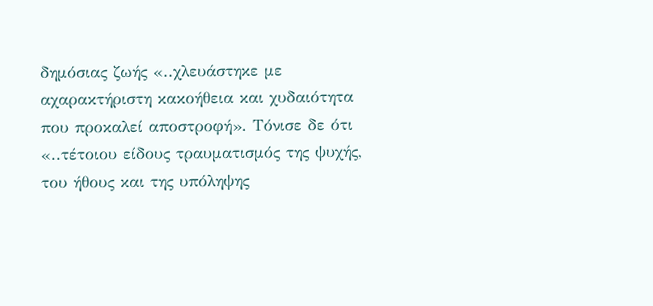δημόσιας ζωής «..χλευάστηκε με αχαρακτήριστη κακοήθεια και χυδαιότητα που προκαλεί αποστροφή». Τόνισε δε ότι «..τέτοιου είδους τραυματισμός της ψυχής, του ήθους και της υπόληψης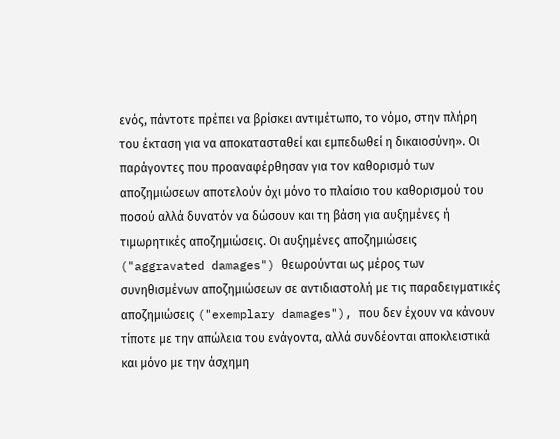ενός, πάντοτε πρέπει να βρίσκει αντιμέτωπο, το νόμο, στην πλήρη του έκταση για να αποκατασταθεί και εμπεδωθεί η δικαιοσύνη». Οι παράγοντες που προαναφέρθησαν για τον καθορισμό των αποζημιώσεων αποτελούν όχι μόνο το πλαίσιο του καθορισμού του ποσού αλλά δυνατόν να δώσουν και τη βάση για αυξημένες ή τιμωρητικές αποζημιώσεις. Οι αυξημένες αποζημιώσεις ("aggravated damages") θεωρούνται ως μέρος των συνηθισμένων αποζημιώσεων σε αντιδιαστολή με τις παραδειγματικές αποζημιώσεις ("exemplary damages"), που δεν έχουν να κάνουν τίποτε με την απώλεια του ενάγοντα, αλλά συνδέονται αποκλειστικά και μόνο με την άσχημη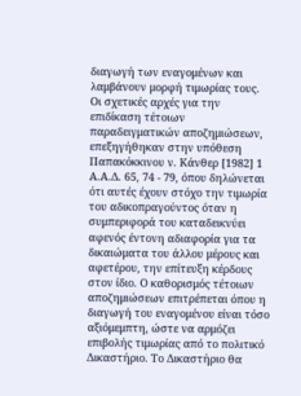διαγωγή των εναγομένων και λαμβάνουν μορφή τιμωρίας τους. Οι σχετικές αρχές για την επιδίκαση τέτοιων παραδειγματικών αποζημιώσεων, επεξηγήθηκαν στην υπόθεση Παπακόκκινου ν. Κάνθερ [1982] 1 Α.Α.Δ. 65, 74 - 79, όπου δηλώνεται ότι αυτές έχουν στόχο την τιμωρία του αδικοπραγούντος όταν η συμπεριφορά του καταδεικνύει αφενός έντονη αδιαφορία για τα δικαιώματα του άλλου μέρους και αφετέρου, την επίτευξη κέρδους στον ίδιο. Ο καθορισμός τέτοιων αποζημιώσεων επιτρέπεται όπου η διαγωγή του εναγομένου είναι τόσο αξιόμεμπτη, ώστε να αρμόζει επιβολής τιμωρίας από το πολιτικό Δικαστήριο. Το Δικαστήριο θα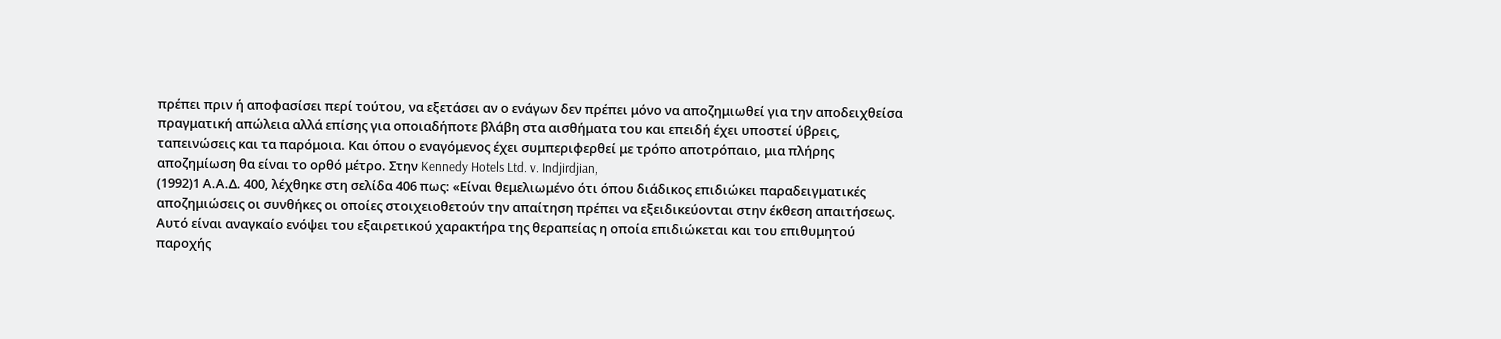πρέπει πριν ή αποφασίσει περί τούτου, να εξετάσει αν ο ενάγων δεν πρέπει μόνο να αποζημιωθεί για την αποδειχθείσα πραγματική απώλεια αλλά επίσης για οποιαδήποτε βλάβη στα αισθήματα του και επειδή έχει υποστεί ύβρεις, ταπεινώσεις και τα παρόμοια. Και όπου ο εναγόμενος έχει συμπεριφερθεί με τρόπο αποτρόπαιο, μια πλήρης αποζημίωση θα είναι το ορθό μέτρο. Στην Kennedy Hotels Ltd. v. Indjirdjian,
(1992)1 Α.Α.Δ. 400, λέχθηκε στη σελίδα 406 πως: «Είναι θεμελιωμένο ότι όπου διάδικος επιδιώκει παραδειγματικές αποζημιώσεις οι συνθήκες οι οποίες στοιχειοθετούν την απαίτηση πρέπει να εξειδικεύονται στην έκθεση απαιτήσεως. Αυτό είναι αναγκαίο ενόψει του εξαιρετικού χαρακτήρα της θεραπείας η οποία επιδιώκεται και του επιθυμητού παροχής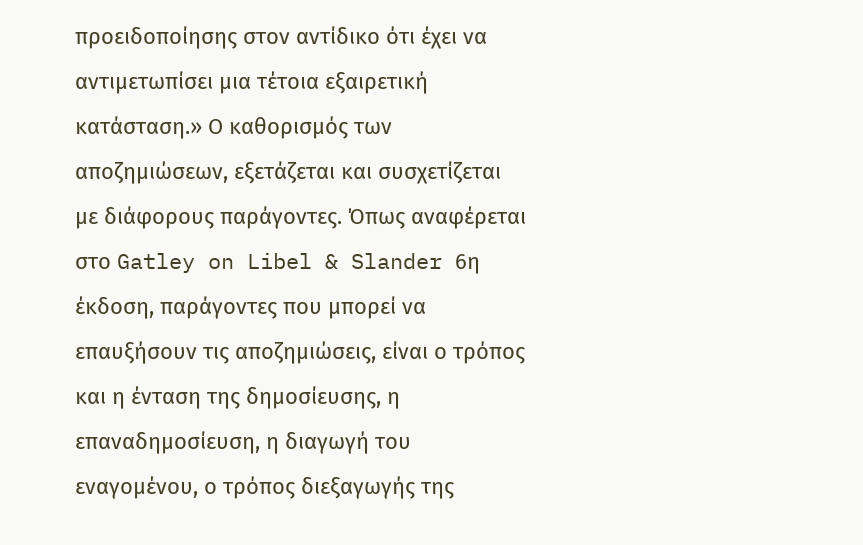προειδοποίησης στον αντίδικο ότι έχει να αντιμετωπίσει μια τέτοια εξαιρετική κατάσταση.» Ο καθορισμός των αποζημιώσεων, εξετάζεται και συσχετίζεται με διάφορους παράγοντες. Όπως αναφέρεται στο Gatley on Libel & Slander 6η έκδοση, παράγοντες που μπορεί να επαυξήσουν τις αποζημιώσεις, είναι ο τρόπος και η ένταση της δημοσίευσης, η επαναδημοσίευση, η διαγωγή του εναγομένου, ο τρόπος διεξαγωγής της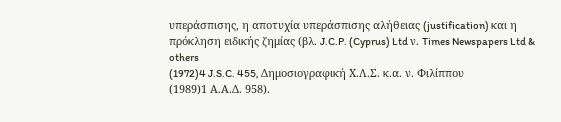υπεράσπισης, η αποτυχία υπεράσπισης αλήθειας (justification) και η πρόκληση ειδικής ζημίας (βλ. J.C.P. (Cyprus) Ltd ν. Times Newspapers Ltd & others
(1972)4 J.S.C. 455, Δημοσιογραφική Χ.Λ.Σ. κ.α. ν. Φιλίππου
(1989)1 Α.Α.Δ. 958).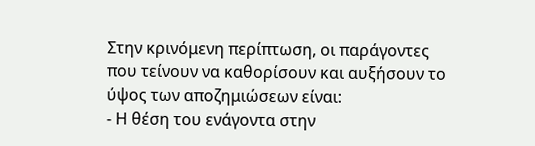Στην κρινόμενη περίπτωση, οι παράγοντες που τείνουν να καθορίσουν και αυξήσουν το ύψος των αποζημιώσεων είναι:
- Η θέση του ενάγοντα στην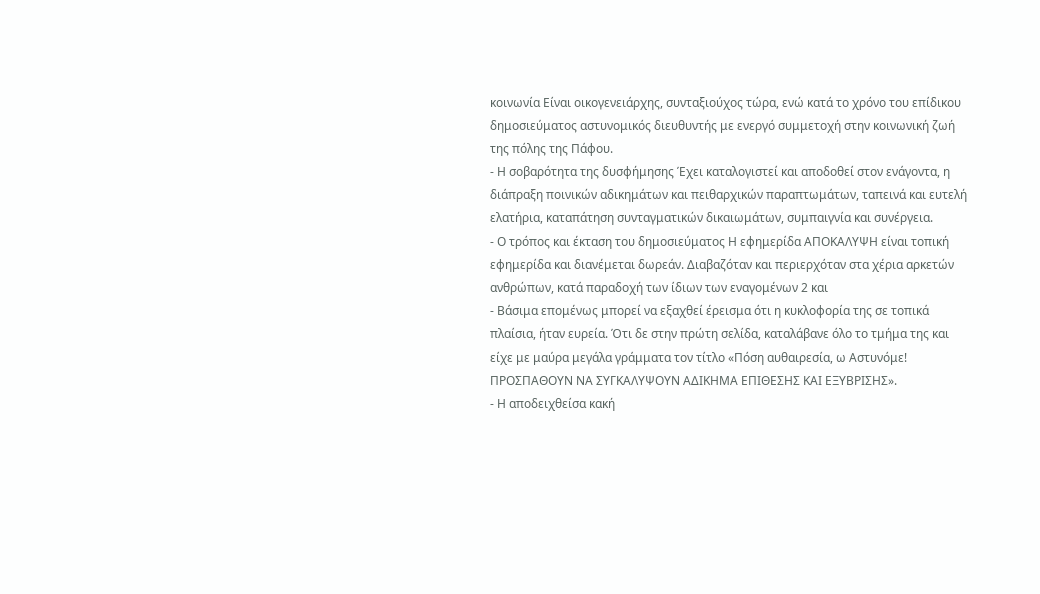κοινωνία Είναι οικογενειάρχης, συνταξιούχος τώρα, ενώ κατά το χρόνο του επίδικου δημοσιεύματος αστυνομικός διευθυντής με ενεργό συμμετοχή στην κοινωνική ζωή της πόλης της Πάφου.
- Η σοβαρότητα της δυσφήμησης Έχει καταλογιστεί και αποδοθεί στον ενάγοντα, η διάπραξη ποινικών αδικημάτων και πειθαρχικών παραπτωμάτων, ταπεινά και ευτελή ελατήρια, καταπάτηση συνταγματικών δικαιωμάτων, συμπαιγνία και συνέργεια.
- Ο τρόπος και έκταση του δημοσιεύματος Η εφημερίδα ΑΠΟΚΑΛΥΨΗ είναι τοπική εφημερίδα και διανέμεται δωρεάν. Διαβαζόταν και περιερχόταν στα χέρια αρκετών ανθρώπων, κατά παραδοχή των ίδιων των εναγομένων 2 και
- Βάσιμα επομένως μπορεί να εξαχθεί έρεισμα ότι η κυκλοφορία της σε τοπικά πλαίσια, ήταν ευρεία. Ότι δε στην πρώτη σελίδα, καταλάβανε όλο το τμήμα της και είχε με μαύρα μεγάλα γράμματα τον τίτλο «Πόση αυθαιρεσία, ω Αστυνόμε! ΠΡΟΣΠΑΘΟΥΝ ΝΑ ΣΥΓΚΑΛΥΨΟΥΝ ΑΔΙΚΗΜΑ ΕΠΙΘΕΣΗΣ ΚΑΙ ΕΞΥΒΡΙΣΗΣ».
- Η αποδειχθείσα κακή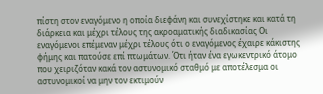πίστη στον εναγόμενο η οποία διεφάνη και συνεχίστηκε και κατά τη διάρκεια και μέχρι τέλους της ακροαματικής διαδικασίας Οι εναγόμενοι επέμεναν μέχρι τέλους ότι ο εναγόμενος έχαιρε κάκιστης φήμης και πατούσε επί πτωμάτων. Ότι ήταν ένα εγωκεντρικό άτομο που χειριζόταν κακά τον αστυνομικό σταθμό με αποτέλεσμα οι αστυνομικοί να μην τον εκτιμούν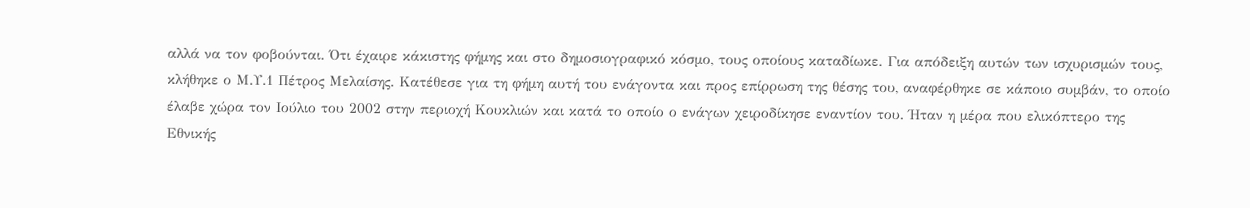αλλά να τον φοβούνται. Ότι έχαιρε κάκιστης φήμης και στο δημοσιογραφικό κόσμο, τους οποίους καταδίωκε. Για απόδειξη αυτών των ισχυρισμών τους, κλήθηκε ο Μ.Υ.1 Πέτρος Μελαίσης. Κατέθεσε για τη φήμη αυτή του ενάγοντα και προς επίρρωση της θέσης του, αναφέρθηκε σε κάποιο συμβάν, το οποίο έλαβε χώρα τον Ιούλιο του 2002 στην περιοχή Κουκλιών και κατά το οποίο ο ενάγων χειροδίκησε εναντίον του. Ήταν η μέρα που ελικόπτερο της Εθνικής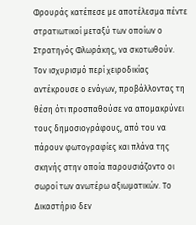Φρουράς κατέπεσε με αποτέλεσμα πέντε στρατιωτικοί μεταξύ των οποίων ο Στρατηγός Φλωράκης, να σκοτωθούν. Τον ισχυρισμό περί χειροδικίας αντέκρουσε ο ενάγων, προβάλλοντας τη θέση ότι προσπαθούσε να απομακρύνει τους δημοσιογράφους, από του να πάρουν φωτογραφίες και πλάνα της σκηνής στην οποία παρουσιάζοντο οι σωροί των ανωτέρω αξιωματικών. Το Δικαστήριο δεν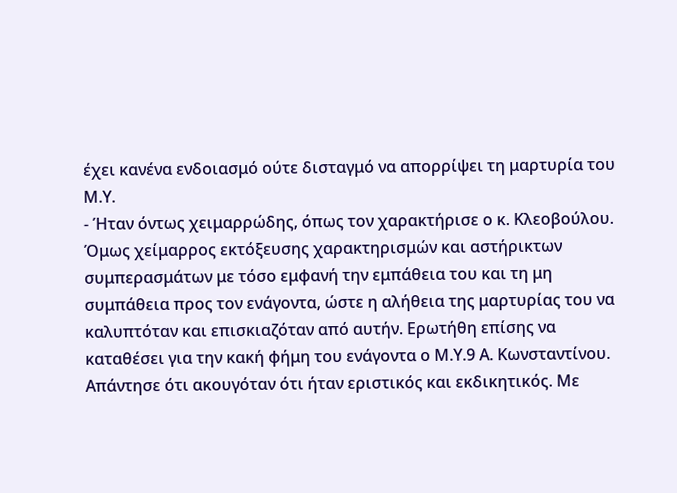έχει κανένα ενδοιασμό ούτε δισταγμό να απορρίψει τη μαρτυρία του Μ.Υ.
- Ήταν όντως χειμαρρώδης, όπως τον χαρακτήρισε ο κ. Κλεοβούλου. Όμως χείμαρρος εκτόξευσης χαρακτηρισμών και αστήρικτων συμπερασμάτων με τόσο εμφανή την εμπάθεια του και τη μη συμπάθεια προς τον ενάγοντα, ώστε η αλήθεια της μαρτυρίας του να καλυπτόταν και επισκιαζόταν από αυτήν. Ερωτήθη επίσης να καταθέσει για την κακή φήμη του ενάγοντα ο Μ.Υ.9 Α. Κωνσταντίνου. Απάντησε ότι ακουγόταν ότι ήταν εριστικός και εκδικητικός. Με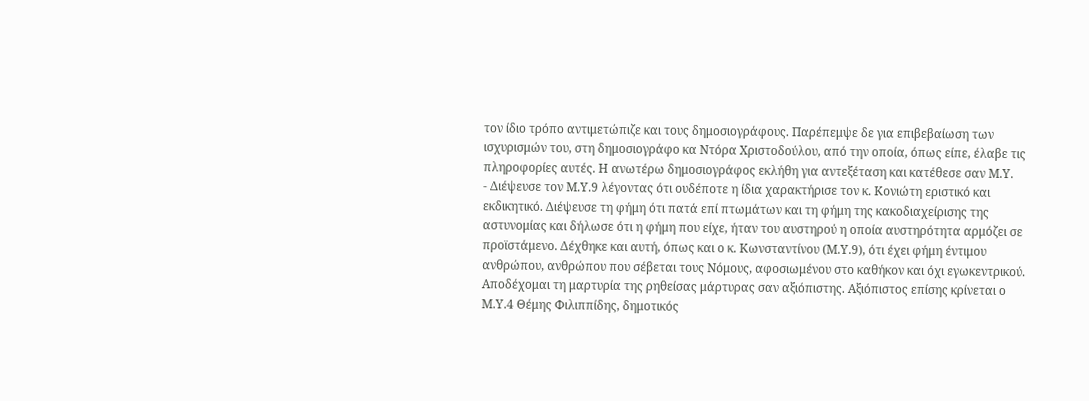τον ίδιο τρόπο αντιμετώπιζε και τους δημοσιογράφους. Παρέπεμψε δε για επιβεβαίωση των ισχυρισμών του, στη δημοσιογράφο κα Ντόρα Χριστοδούλου, από την οποία, όπως είπε, έλαβε τις πληροφορίες αυτές. Η ανωτέρω δημοσιογράφος εκλήθη για αντεξέταση και κατέθεσε σαν Μ.Υ.
- Διέψευσε τον Μ.Υ.9 λέγοντας ότι ουδέποτε η ίδια χαρακτήρισε τον κ. Κονιώτη εριστικό και εκδικητικό. Διέψευσε τη φήμη ότι πατά επί πτωμάτων και τη φήμη της κακοδιαχείρισης της αστυνομίας και δήλωσε ότι η φήμη που είχε, ήταν του αυστηρού η οποία αυστηρότητα αρμόζει σε προϊστάμενο. Δέχθηκε και αυτή, όπως και ο κ. Κωνσταντίνου (Μ.Υ.9), ότι έχει φήμη έντιμου ανθρώπου, ανθρώπου που σέβεται τους Νόμους, αφοσιωμένου στο καθήκον και όχι εγωκεντρικού. Αποδέχομαι τη μαρτυρία της ρηθείσας μάρτυρας σαν αξιόπιστης. Αξιόπιστος επίσης κρίνεται ο Μ.Υ.4 Θέμης Φιλιππίδης, δημοτικός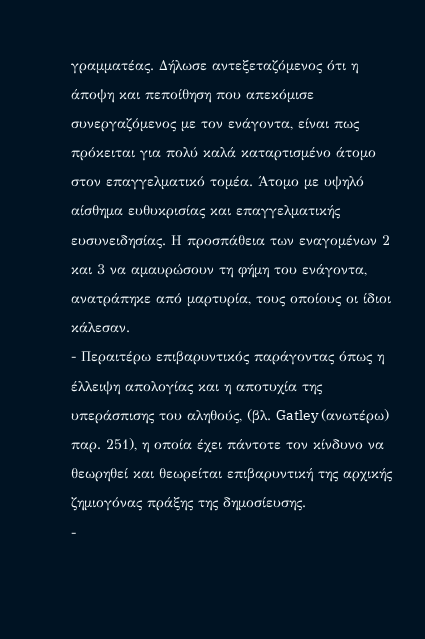γραμματέας. Δήλωσε αντεξεταζόμενος ότι η άποψη και πεποίθηση που απεκόμισε συνεργαζόμενος με τον ενάγοντα, είναι πως πρόκειται για πολύ καλά καταρτισμένο άτομο στον επαγγελματικό τομέα. Άτομο με υψηλό αίσθημα ευθυκρισίας και επαγγελματικής ευσυνειδησίας. Η προσπάθεια των εναγομένων 2 και 3 να αμαυρώσουν τη φήμη του ενάγοντα, ανατράπηκε από μαρτυρία, τους οποίους οι ίδιοι κάλεσαν.
- Περαιτέρω επιβαρυντικός παράγοντας όπως η έλλειψη απολογίας και η αποτυχία της υπεράσπισης του αληθούς, (βλ. Gatley (ανωτέρω) παρ. 251), η οποία έχει πάντοτε τον κίνδυνο να θεωρηθεί και θεωρείται επιβαρυντική της αρχικής ζημιογόνας πράξης της δημοσίευσης.
-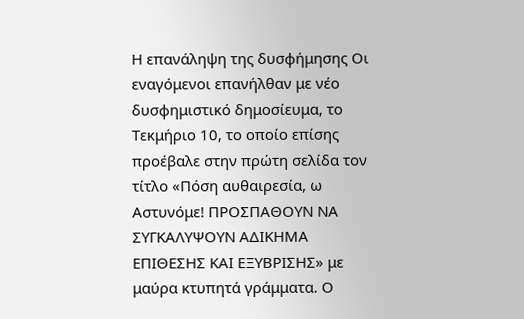Η επανάληψη της δυσφήμησης Οι εναγόμενοι επανήλθαν με νέο δυσφημιστικό δημοσίευμα, το Τεκμήριο 10, το οποίο επίσης προέβαλε στην πρώτη σελίδα τον τίτλο «Πόση αυθαιρεσία, ω Αστυνόμε! ΠΡΟΣΠΑΘΟΥΝ ΝΑ ΣΥΓΚΑΛΥΨΟΥΝ ΑΔΙΚΗΜΑ ΕΠΙΘΕΣΗΣ ΚΑΙ ΕΞΥΒΡΙΣΗΣ» με μαύρα κτυπητά γράμματα. Ο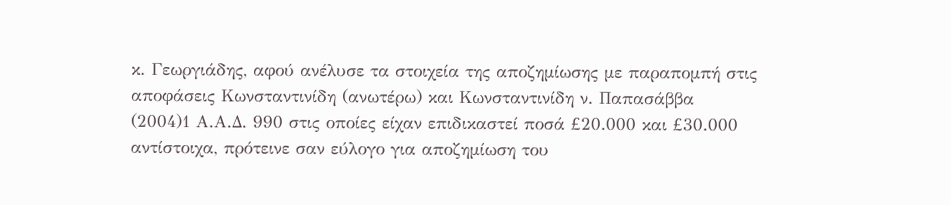κ. Γεωργιάδης, αφού ανέλυσε τα στοιχεία της αποζημίωσης με παραπομπή στις αποφάσεις Κωνσταντινίδη (ανωτέρω) και Κωνσταντινίδη ν. Παπασάββα
(2004)1 Α.Α.Δ. 990 στις οποίες είχαν επιδικαστεί ποσά £20.000 και £30.000 αντίστοιχα, πρότεινε σαν εύλογο για αποζημίωση του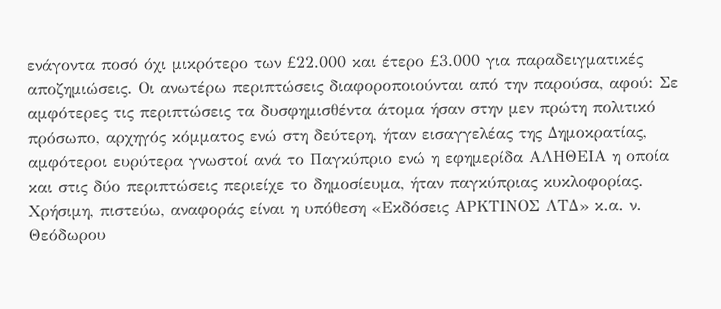ενάγοντα ποσό όχι μικρότερο των £22.000 και έτερο £3.000 για παραδειγματικές αποζημιώσεις. Οι ανωτέρω περιπτώσεις διαφοροποιούνται από την παρούσα, αφού: Σε αμφότερες τις περιπτώσεις τα δυσφημισθέντα άτομα ήσαν στην μεν πρώτη πολιτικό πρόσωπο, αρχηγός κόμματος ενώ στη δεύτερη, ήταν εισαγγελέας της Δημοκρατίας, αμφότεροι ευρύτερα γνωστοί ανά το Παγκύπριο ενώ η εφημερίδα ΑΛΗΘΕΙΑ η οποία και στις δύο περιπτώσεις περιείχε το δημοσίευμα, ήταν παγκύπριας κυκλοφορίας. Χρήσιμη, πιστεύω, αναφοράς είναι η υπόθεση «Εκδόσεις ΑΡΚΤΙΝΟΣ ΛΤΔ» κ.α. ν. Θεόδωρου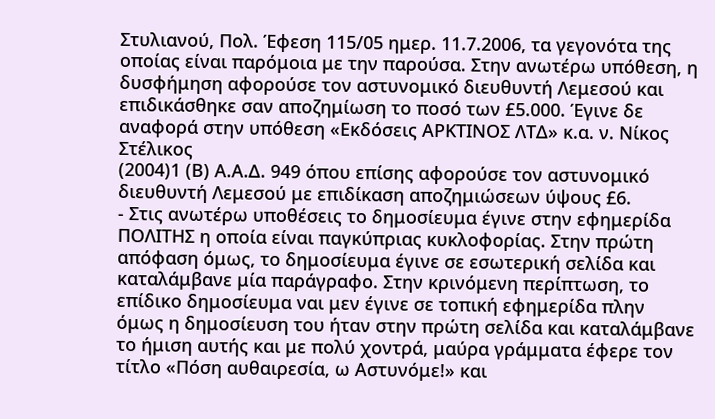Στυλιανού, Πολ. Έφεση 115/05 ημερ. 11.7.2006, τα γεγονότα της οποίας είναι παρόμοια με την παρούσα. Στην ανωτέρω υπόθεση, η δυσφήμηση αφορούσε τον αστυνομικό διευθυντή Λεμεσού και επιδικάσθηκε σαν αποζημίωση το ποσό των £5.000. Έγινε δε αναφορά στην υπόθεση «Εκδόσεις ΑΡΚΤΙΝΟΣ ΛΤΔ» κ.α. ν. Νίκος Στέλικος
(2004)1 (Β) Α.Α.Δ. 949 όπου επίσης αφορούσε τον αστυνομικό διευθυντή Λεμεσού με επιδίκαση αποζημιώσεων ύψους £6.
- Στις ανωτέρω υποθέσεις το δημοσίευμα έγινε στην εφημερίδα ΠΟΛΙΤΗΣ η οποία είναι παγκύπριας κυκλοφορίας. Στην πρώτη απόφαση όμως, το δημοσίευμα έγινε σε εσωτερική σελίδα και καταλάμβανε μία παράγραφο. Στην κρινόμενη περίπτωση, το επίδικο δημοσίευμα ναι μεν έγινε σε τοπική εφημερίδα πλην όμως η δημοσίευση του ήταν στην πρώτη σελίδα και καταλάμβανε το ήμιση αυτής και με πολύ χοντρά, μαύρα γράμματα έφερε τον τίτλο «Πόση αυθαιρεσία, ω Αστυνόμε!» και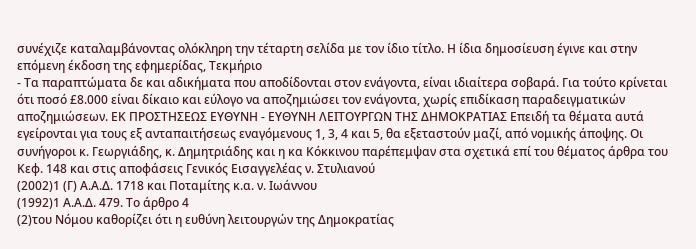συνέχιζε καταλαμβάνοντας ολόκληρη την τέταρτη σελίδα με τον ίδιο τίτλο. Η ίδια δημοσίευση έγινε και στην επόμενη έκδοση της εφημερίδας, Τεκμήριο
- Τα παραπτώματα δε και αδικήματα που αποδίδονται στον ενάγοντα, είναι ιδιαίτερα σοβαρά. Για τούτο κρίνεται ότι ποσό £8.000 είναι δίκαιο και εύλογο να αποζημιώσει τον ενάγοντα, χωρίς επιδίκαση παραδειγματικών αποζημιώσεων. ΕΚ ΠΡΟΣΤΗΣΕΩΣ ΕΥΘΥΝΗ - ΕΥΘΥΝΗ ΛΕΙΤΟΥΡΓΩΝ ΤΗΣ ΔΗΜΟΚΡΑΤΙΑΣ Επειδή τα θέματα αυτά εγείρονται για τους εξ ανταπαιτήσεως εναγόμενους 1, 3, 4 και 5, θα εξεταστούν μαζί, από νομικής άποψης. Οι συνήγοροι κ. Γεωργιάδης, κ. Δημητριάδης και η κα Κόκκινου παρέπεμψαν στα σχετικά επί του θέματος άρθρα του Κεφ. 148 και στις αποφάσεις Γενικός Εισαγγελέας ν. Στυλιανού
(2002)1 (Γ) Α.Α.Δ. 1718 και Ποταμίτης κ.α. ν. Ιωάννου
(1992)1 Α.Α.Δ. 479. Το άρθρο 4
(2)του Νόμου καθορίζει ότι η ευθύνη λειτουργών της Δημοκρατίας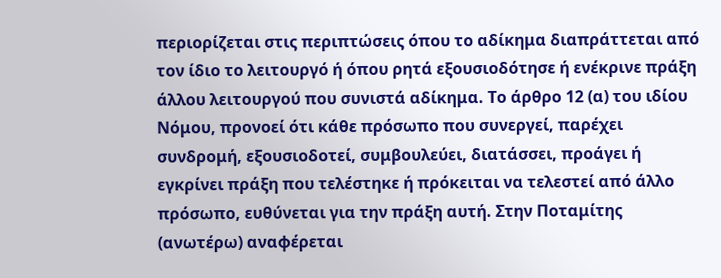περιορίζεται στις περιπτώσεις όπου το αδίκημα διαπράττεται από τον ίδιο το λειτουργό ή όπου ρητά εξουσιοδότησε ή ενέκρινε πράξη άλλου λειτουργού που συνιστά αδίκημα. Το άρθρο 12 (α) του ιδίου Νόμου, προνοεί ότι κάθε πρόσωπο που συνεργεί, παρέχει συνδρομή, εξουσιοδοτεί, συμβουλεύει, διατάσσει, προάγει ή εγκρίνει πράξη που τελέστηκε ή πρόκειται να τελεστεί από άλλο πρόσωπο, ευθύνεται για την πράξη αυτή. Στην Ποταμίτης (ανωτέρω) αναφέρεται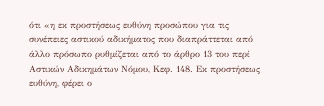ότι «η εκ προστήσεως ευθύνη προσώπου για τις συνέπειες αστικού αδικήματος που διαπράττεται από άλλο πρόσωπο ρυθμίζεται από το άρθρο 13 του περί Αστικών Αδικημάτων Νόμου, Κεφ. 148. Εκ προστήσεως ευθύνη, φέρει ο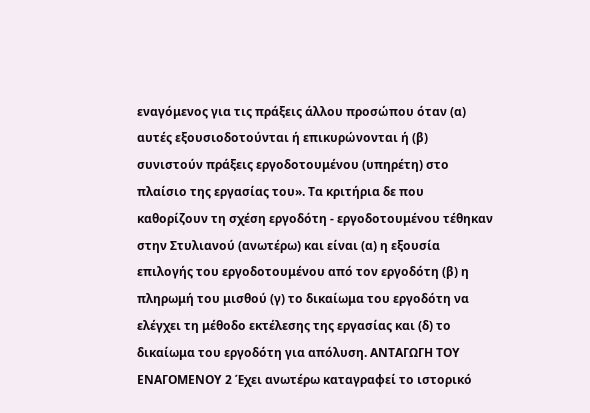εναγόμενος για τις πράξεις άλλου προσώπου όταν (α) αυτές εξουσιοδοτούνται ή επικυρώνονται ή (β) συνιστούν πράξεις εργοδοτουμένου (υπηρέτη) στο πλαίσιο της εργασίας του». Τα κριτήρια δε που καθορίζουν τη σχέση εργοδότη - εργοδοτουμένου τέθηκαν στην Στυλιανού (ανωτέρω) και είναι (α) η εξουσία επιλογής του εργοδοτουμένου από τον εργοδότη (β) η πληρωμή του μισθού (γ) το δικαίωμα του εργοδότη να ελέγχει τη μέθοδο εκτέλεσης της εργασίας και (δ) το δικαίωμα του εργοδότη για απόλυση. ΑΝΤΑΓΩΓΗ ΤΟΥ ΕΝΑΓΟΜΕΝΟΥ 2 Έχει ανωτέρω καταγραφεί το ιστορικό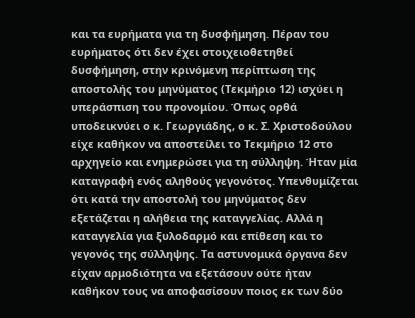και τα ευρήματα για τη δυσφήμηση. Πέραν του ευρήματος ότι δεν έχει στοιχειοθετηθεί δυσφήμηση, στην κρινόμενη περίπτωση της αποστολής του μηνύματος (Τεκμήριο 12) ισχύει η υπεράσπιση του προνομίου. Όπως ορθά υποδεικνύει ο κ. Γεωργιάδης, ο κ. Σ. Χριστοδούλου είχε καθήκον να αποστείλει το Τεκμήριο 12 στο αρχηγείο και ενημερώσει για τη σύλληψη. Ήταν μία καταγραφή ενός αληθούς γεγονότος. Υπενθυμίζεται ότι κατά την αποστολή του μηνύματος δεν εξετάζεται η αλήθεια της καταγγελίας. Αλλά η καταγγελία για ξυλοδαρμό και επίθεση και το γεγονός της σύλληψης. Τα αστυνομικά όργανα δεν είχαν αρμοδιότητα να εξετάσουν ούτε ήταν καθήκον τους να αποφασίσουν ποιος εκ των δύο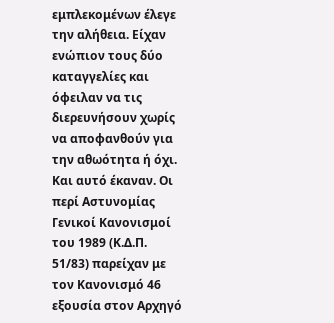εμπλεκομένων έλεγε την αλήθεια. Είχαν ενώπιον τους δύο καταγγελίες και όφειλαν να τις διερευνήσουν χωρίς να αποφανθούν για την αθωότητα ή όχι. Και αυτό έκαναν. Οι περί Αστυνομίας Γενικοί Κανονισμοί του 1989 (Κ.Δ.Π. 51/83) παρείχαν με τον Κανονισμό 46 εξουσία στον Αρχηγό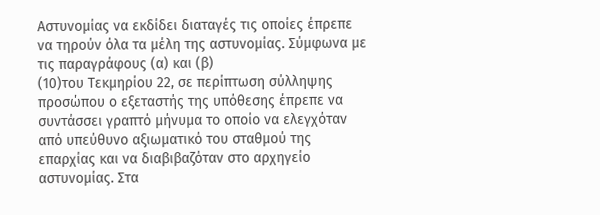Αστυνομίας να εκδίδει διαταγές τις οποίες έπρεπε να τηρούν όλα τα μέλη της αστυνομίας. Σύμφωνα με τις παραγράφους (α) και (β)
(10)του Τεκμηρίου 22, σε περίπτωση σύλληψης προσώπου ο εξεταστής της υπόθεσης έπρεπε να συντάσσει γραπτό μήνυμα το οποίο να ελεγχόταν από υπεύθυνο αξιωματικό του σταθμού της επαρχίας και να διαβιβαζόταν στο αρχηγείο αστυνομίας. Στα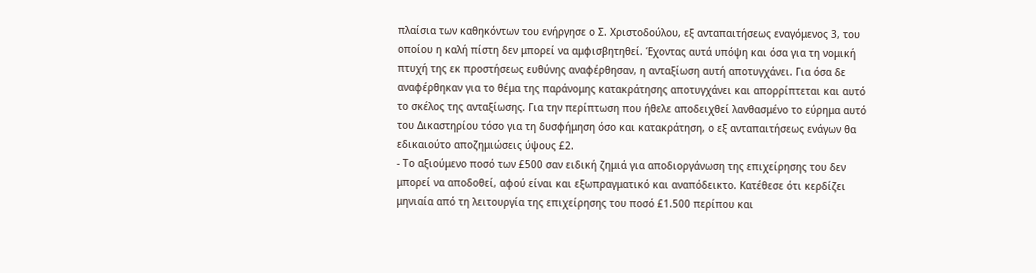πλαίσια των καθηκόντων του ενήργησε ο Σ. Χριστοδούλου, εξ ανταπαιτήσεως εναγόμενος 3, του οποίου η καλή πίστη δεν μπορεί να αμφισβητηθεί. Έχοντας αυτά υπόψη και όσα για τη νομική πτυχή της εκ προστήσεως ευθύνης αναφέρθησαν, η ανταξίωση αυτή αποτυγχάνει. Για όσα δε αναφέρθηκαν για το θέμα της παράνομης κατακράτησης αποτυγχάνει και απορρίπτεται και αυτό το σκέλος της ανταξίωσης. Για την περίπτωση που ήθελε αποδειχθεί λανθασμένο το εύρημα αυτό του Δικαστηρίου τόσο για τη δυσφήμηση όσο και κατακράτηση, ο εξ ανταπαιτήσεως ενάγων θα εδικαιούτο αποζημιώσεις ύψους £2.
- Το αξιούμενο ποσό των £500 σαν ειδική ζημιά για αποδιοργάνωση της επιχείρησης του δεν μπορεί να αποδοθεί, αφού είναι και εξωπραγματικό και αναπόδεικτο. Κατέθεσε ότι κερδίζει μηνιαία από τη λειτουργία της επιχείρησης του ποσό £1.500 περίπου και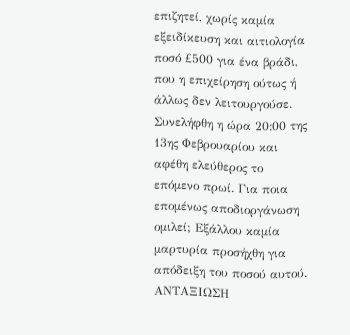επιζητεί, χωρίς καμία εξειδίκευση και αιτιολογία ποσό £500 για ένα βράδι, που η επιχείρηση ούτως ή άλλως δεν λειτουργούσε. Συνελήφθη η ώρα 20:00 της 13ης Φεβρουαρίου και αφέθη ελεύθερος το επόμενο πρωί. Για ποια επομένως αποδιοργάνωση ομιλεί; Εξάλλου καμία μαρτυρία προσήχθη για απόδειξη του ποσού αυτού. ΑΝΤΑΞΙΩΣΗ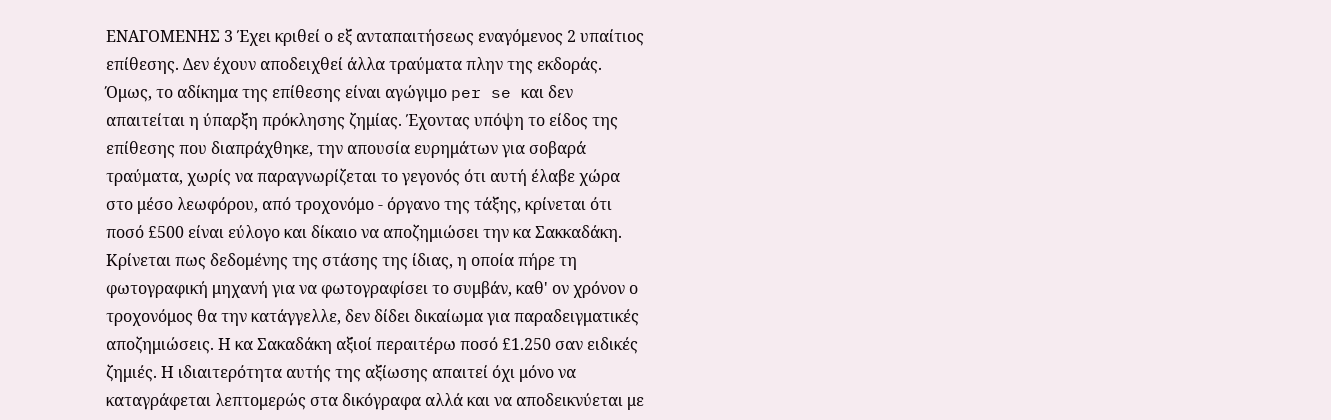ΕΝΑΓΟΜΕΝΗΣ 3 Έχει κριθεί ο εξ ανταπαιτήσεως εναγόμενος 2 υπαίτιος επίθεσης. Δεν έχουν αποδειχθεί άλλα τραύματα πλην της εκδοράς. Όμως, το αδίκημα της επίθεσης είναι αγώγιμο per se και δεν απαιτείται η ύπαρξη πρόκλησης ζημίας. Έχοντας υπόψη το είδος της επίθεσης που διαπράχθηκε, την απουσία ευρημάτων για σοβαρά τραύματα, χωρίς να παραγνωρίζεται το γεγονός ότι αυτή έλαβε χώρα στο μέσο λεωφόρου, από τροχονόμο - όργανο της τάξης, κρίνεται ότι ποσό £500 είναι εύλογο και δίκαιο να αποζημιώσει την κα Σακκαδάκη. Κρίνεται πως δεδομένης της στάσης της ίδιας, η οποία πήρε τη φωτογραφική μηχανή για να φωτογραφίσει το συμβάν, καθ' ον χρόνον ο τροχονόμος θα την κατάγγελλε, δεν δίδει δικαίωμα για παραδειγματικές αποζημιώσεις. Η κα Σακαδάκη αξιοί περαιτέρω ποσό £1.250 σαν ειδικές ζημιές. Η ιδιαιτερότητα αυτής της αξίωσης απαιτεί όχι μόνο να καταγράφεται λεπτομερώς στα δικόγραφα αλλά και να αποδεικνύεται με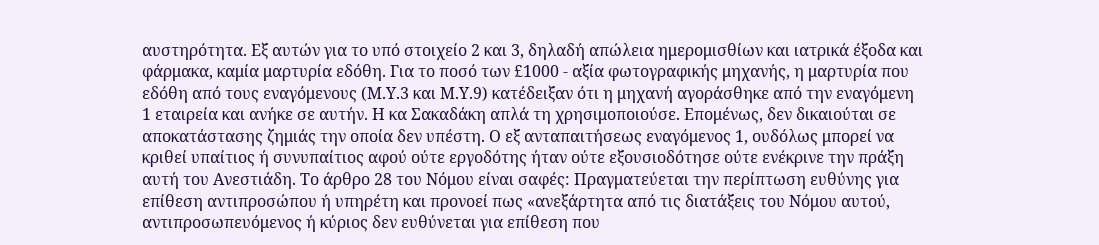αυστηρότητα. Εξ αυτών για το υπό στοιχείο 2 και 3, δηλαδή απώλεια ημερομισθίων και ιατρικά έξοδα και φάρμακα, καμία μαρτυρία εδόθη. Για το ποσό των £1000 - αξία φωτογραφικής μηχανής, η μαρτυρία που εδόθη από τους εναγόμενους (Μ.Υ.3 και Μ.Υ.9) κατέδειξαν ότι η μηχανή αγοράσθηκε από την εναγόμενη 1 εταιρεία και ανήκε σε αυτήν. Η κα Σακαδάκη απλά τη χρησιμοποιούσε. Επομένως, δεν δικαιούται σε αποκατάστασης ζημιάς την οποία δεν υπέστη. Ο εξ ανταπαιτήσεως εναγόμενος 1, ουδόλως μπορεί να κριθεί υπαίτιος ή συνυπαίτιος αφού ούτε εργοδότης ήταν ούτε εξουσιοδότησε ούτε ενέκρινε την πράξη αυτή του Ανεστιάδη. Το άρθρο 28 του Νόμου είναι σαφές: Πραγματεύεται την περίπτωση ευθύνης για επίθεση αντιπροσώπου ή υπηρέτη και προνοεί πως «ανεξάρτητα από τις διατάξεις του Νόμου αυτού, αντιπροσωπευόμενος ή κύριος δεν ευθύνεται για επίθεση που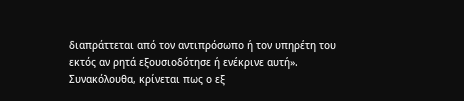διαπράττεται από τον αντιπρόσωπο ή τον υπηρέτη του εκτός αν ρητά εξουσιοδότησε ή ενέκρινε αυτή». Συνακόλουθα, κρίνεται πως ο εξ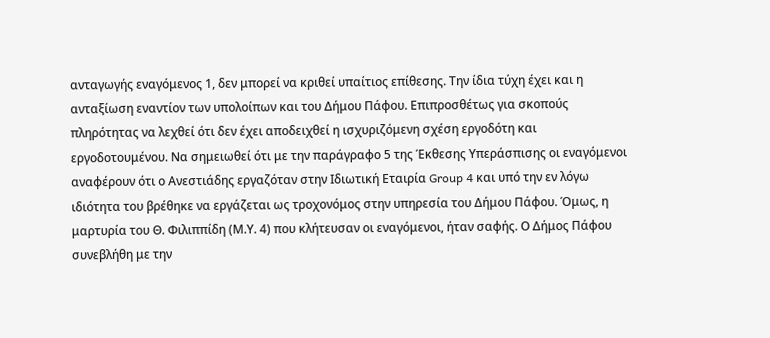ανταγωγής εναγόμενος 1, δεν μπορεί να κριθεί υπαίτιος επίθεσης. Την ίδια τύχη έχει και η ανταξίωση εναντίον των υπολοίπων και του Δήμου Πάφου. Επιπροσθέτως για σκοπούς πληρότητας να λεχθεί ότι δεν έχει αποδειχθεί η ισχυριζόμενη σχέση εργοδότη και εργοδοτουμένου. Να σημειωθεί ότι με την παράγραφο 5 της Έκθεσης Υπεράσπισης οι εναγόμενοι αναφέρουν ότι ο Ανεστιάδης εργαζόταν στην Ιδιωτική Εταιρία Group 4 και υπό την εν λόγω ιδιότητα του βρέθηκε να εργάζεται ως τροχονόμος στην υπηρεσία του Δήμου Πάφου. Όμως, η μαρτυρία του Θ. Φιλιππίδη (Μ.Υ. 4) που κλήτευσαν οι εναγόμενοι, ήταν σαφής. Ο Δήμος Πάφου συνεβλήθη με την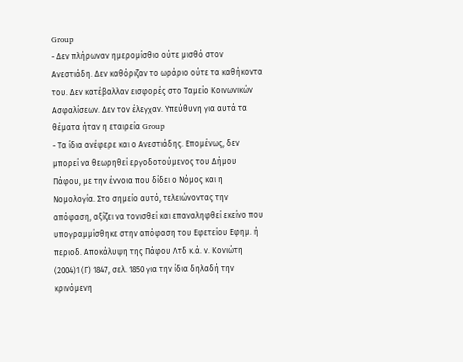Group
- Δεν πλήρωναν ημερομίσθιο ούτε μισθό στον Ανεστιάδη. Δεν καθόριζαν το ωράριο ούτε τα καθήκοντα του. Δεν κατέβαλλαν εισφορές στο Ταμείο Κοινωνικών Ασφαλίσεων. Δεν τον έλεγχαν. Υπεύθυνη για αυτά τα θέματα ήταν η εταιρεία Group
- Τα ίδια ανέφερε και ο Ανεστιάδης. Επομένως, δεν μπορεί να θεωρηθεί εργοδοτούμενος του Δήμου Πάφου, με την έννοια που δίδει ο Νόμος και η Νομολογία. Στο σημείο αυτό, τελειώνοντας την απόφαση, αξίζει να τονισθεί και επαναληφθεί εκείνο που υπογραμμίσθηκε στην απόφαση του Εφετείου Εφημ. ή περιοδ. Αποκάλυψη της Πάφου Λτδ κ.ά. ν. Κονιώτη
(2004)1 (Γ) 1847, σελ. 1850 για την ίδια δηλαδή την κρινόμενη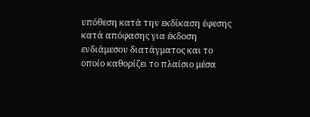υπόθεση κατά την εκδίκαση έφεσης κατά απόφασης για έκδοση ενδιάμεσου διατάγματος και το οποίο καθορίζει το πλαίσιο μέσα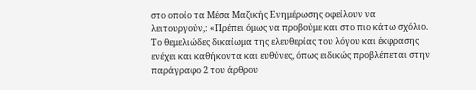στο οποίο τα Μέσα Μαζικής Ενημέρωσης οφείλουν να λειτουργούν,: «Πρέπει όμως να προβούμε και στο πιο κάτω σχόλιο. Το θεμελιώδες δικαίωμα της ελευθερίας του λόγου και έκφρασης ενέχει και καθήκοντα και ευθύνες, όπως ειδικώς προβλέπεται στην παράγραφο 2 του άρθρου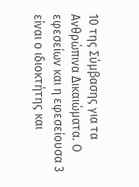10 της Σύμβασης για τα Ανθρώπινα Δικαιώματα. Ο εφεσείων και η εφεσείουσα 3 είναι ο ιδιοκτήτης και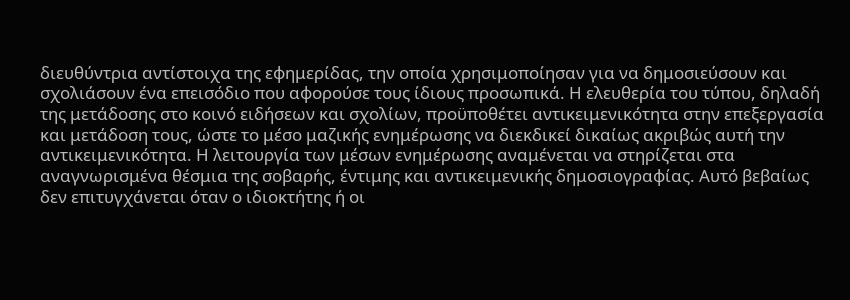διευθύντρια αντίστοιχα της εφημερίδας, την οποία χρησιμοποίησαν για να δημοσιεύσουν και σχολιάσουν ένα επεισόδιο που αφορούσε τους ίδιους προσωπικά. Η ελευθερία του τύπου, δηλαδή της μετάδοσης στο κοινό ειδήσεων και σχολίων, προϋποθέτει αντικειμενικότητα στην επεξεργασία και μετάδοση τους, ώστε το μέσο μαζικής ενημέρωσης να διεκδικεί δικαίως ακριβώς αυτή την αντικειμενικότητα. Η λειτουργία των μέσων ενημέρωσης αναμένεται να στηρίζεται στα αναγνωρισμένα θέσμια της σοβαρής, έντιμης και αντικειμενικής δημοσιογραφίας. Αυτό βεβαίως δεν επιτυγχάνεται όταν ο ιδιοκτήτης ή οι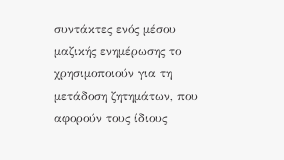συντάκτες ενός μέσου μαζικής ενημέρωσης το χρησιμοποιούν για τη μετάδοση ζητημάτων, που αφορούν τους ίδιους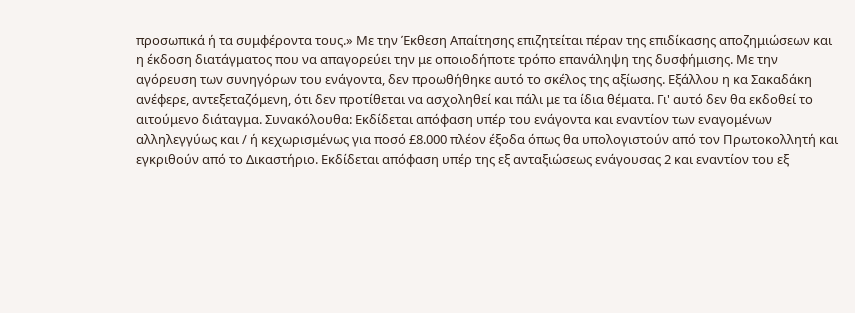προσωπικά ή τα συμφέροντα τους.» Με την Έκθεση Απαίτησης επιζητείται πέραν της επιδίκασης αποζημιώσεων και η έκδοση διατάγματος που να απαγορεύει την με οποιοδήποτε τρόπο επανάληψη της δυσφήμισης. Με την αγόρευση των συνηγόρων του ενάγοντα, δεν προωθήθηκε αυτό το σκέλος της αξίωσης. Εξάλλου η κα Σακαδάκη ανέφερε, αντεξεταζόμενη, ότι δεν προτίθεται να ασχοληθεί και πάλι με τα ίδια θέματα. Γι' αυτό δεν θα εκδοθεί το αιτούμενο διάταγμα. Συνακόλουθα: Εκδίδεται απόφαση υπέρ του ενάγοντα και εναντίον των εναγομένων αλληλεγγύως και / ή κεχωρισμένως για ποσό £8.000 πλέον έξοδα όπως θα υπολογιστούν από τον Πρωτοκολλητή και εγκριθούν από το Δικαστήριο. Εκδίδεται απόφαση υπέρ της εξ ανταξιώσεως ενάγουσας 2 και εναντίον του εξ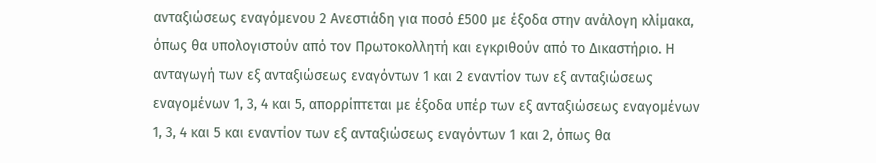ανταξιώσεως εναγόμενου 2 Ανεστιάδη για ποσό £500 με έξοδα στην ανάλογη κλίμακα, όπως θα υπολογιστούν από τον Πρωτοκολλητή και εγκριθούν από το Δικαστήριο. Η ανταγωγή των εξ ανταξιώσεως εναγόντων 1 και 2 εναντίον των εξ ανταξιώσεως εναγομένων 1, 3, 4 και 5, απορρίπτεται με έξοδα υπέρ των εξ ανταξιώσεως εναγομένων 1, 3, 4 και 5 και εναντίον των εξ ανταξιώσεως εναγόντων 1 και 2, όπως θα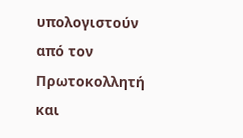υπολογιστούν από τον Πρωτοκολλητή και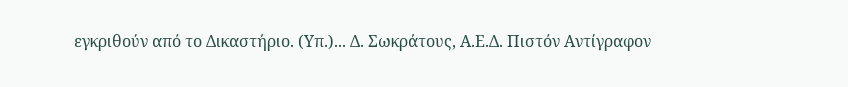εγκριθούν από το Δικαστήριο. (Υπ.)... Δ. Σωκράτους, Α.Ε.Δ. Πιστόν Αντίγραφον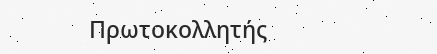Πρωτοκολλητής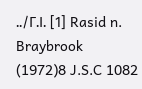../Γ.Ι. [1] Rasid n. Braybrook
(1972)8 J.S.C 1082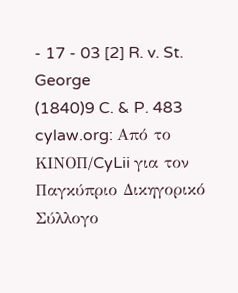- 17 - 03 [2] R. v. St. George
(1840)9 C. & P. 483 cylaw.org: Από το ΚΙΝOΠ/CyLii για τον Παγκύπριο Δικηγορικό Σύλλογο